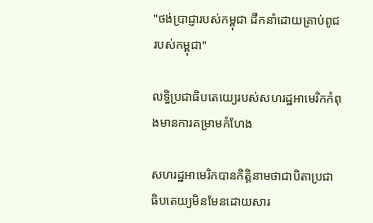"ថង់ប្រាជ្ញារបស់កម្ពុជា ដឹកនាំដោយគ្រាប់ពូជរបស់កម្ពុជា"

លទ្ធិប្រជាធិបតេយ្យេរបស់សហរដ្ឋអាមេរិកកំពុងមានការគម្រាមកំហែង

សហរដ្ឋអាមេរិកបានកិត្តិនាមថាជាបិតាប្រជាធិបតេយ្យមិនមែនដោយសារ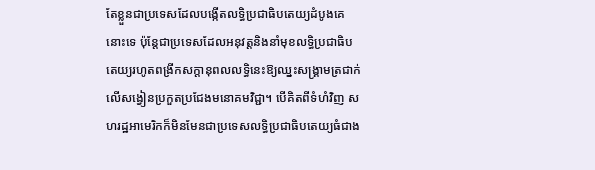តែខ្លួនជាប្រទេសដែលបង្កើតលទ្ធិប្រជាធិបតេយ្យដំបូងគេនោះទេ ប៉ុន្តែជាប្រទេសដែលអនុវត្ដនិងនាំមុខលទ្ធិប្រជាធិបតេយ្យរហូតពង្រីកសក្ដានុពលលទ្ធិនេះឱ្យឈ្នះសង្គ្រាមត្រជាក់លើសង្វៀនប្រកួតប្រជែងមនោគមវិជ្ជា។ បើគិតពីទំហំវិញ សហរដ្ឋអាមេរិកក៏មិនមែនជាប្រទេសលទ្ធិប្រជាធិបតេយ្យធំជាង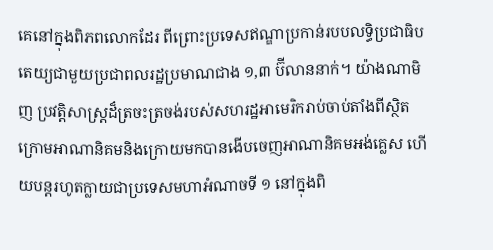គេនៅក្នុងពិភពលោកដែរ ពីព្រោះប្រទេសឥណ្ឌាប្រកាន់របបលទ្ធិប្រជាធិបតេយ្យជាមួយប្រជាពលរដ្ឋប្រមាណជាង ១,៣ ប៊ីលាននាក់។ យ៉ាងណាមិញ ប្រវត្ដិសាស្ត្រដ៏ត្រចះត្រចង់របស់សហរដ្ឋអាមេរិករាប់ចាប់តាំងពីស្ថិតក្រោមអាណានិគមនិងក្រោយមកបានងើបចេញអាណានិគមអង់គ្លេស ហើយបន្តរហូតក្លាយជាប្រទេសមហាអំណាចទី ១ នៅក្នុងពិ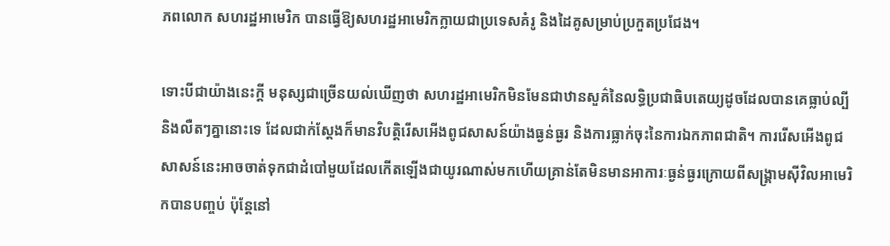ភពលោក សហរដ្ឋអាមេរិក បានធ្វើឱ្យសហរដ្ឋអាមេរិកក្លាយជាប្រទេសគំរូ និងដៃគូសម្រាប់ប្រកួតប្រជែង។

ទោះបីជាយ៉ាងនេះក្ដី មនុស្សជាច្រើនយល់ឃើញថា សហរដ្ឋអាមេរិកមិនមែនជាឋានសួគ៌នៃលទ្ធិប្រជាធិបតេយ្យដូចដែលបានគេធ្លាប់ល្បីនិងលឺតៗគ្នានោះទេ ដែលជាក់ស្ដែងក៏មានវិបត្ដិរើសអើងពូជសាសន៍យ៉ាងធ្ងន់ធ្ងរ និងការធ្លាក់ចុះនៃការឯកភាពជាតិ។ ការរើសអើងពូជសាសន៍នេះអាចចាត់ទុកជាដំបៅមួយដែលកើតឡើងជាយូរណាស់មកហើយគ្រាន់តែមិនមានអាការៈធ្ងន់ធ្ងរក្រោយពីសង្គ្រាមស៊ីវិលអាមេរិកបានបញ្ចប់ ប៉ុន្តែនៅ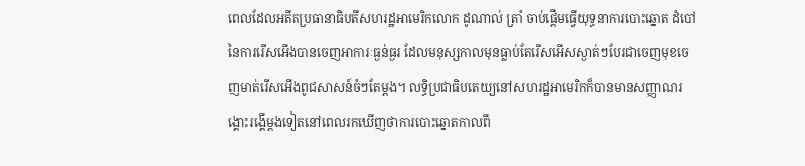ពេលដែលអតីតប្រធានាធិបតីសហរដ្ឋអាមេរិកលោក ដូណាល់ ត្រាំ ចាប់ផ្ដើមធ្វើយុទ្ធនាការបោះឆ្នោត ដំបៅនៃការរើសអើងបានចេញអាការៈធ្ងន់ធ្ងរ ដែលមនុស្សកាលមុនធ្លាប់តែរើសអើសស្ងាត់ៗបែរជាចេញមុខចេញមាត់រើសអើងពូជសាសន៍ចំៗតែម្ដង។ លទ្ធិប្រជាធិបតេយ្យនៅសហរដ្ឋអាមេរិកក៏បានមានសញ្ញាណរង្គោះរង្គើម្ដងទៀតនៅពេលរកឃើញថាការបោះឆ្នោតកាលពី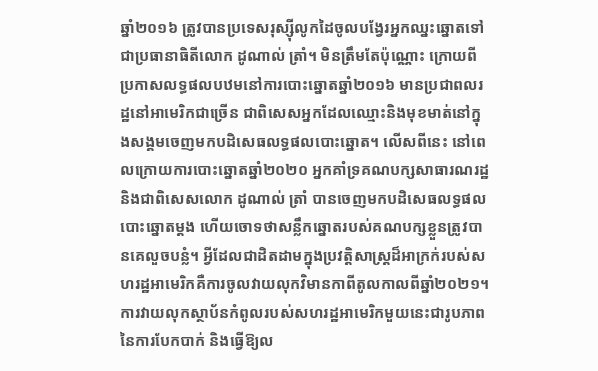ឆ្នាំ២០១៦ ត្រូវបានប្រទេសរុស្ស៊ីលូកដៃចូលបង្វែរអ្នកឈ្នះឆ្នោតទៅជាប្រធានាធិតីលោក ដូណាល់ ត្រាំ។ មិនត្រឹមតែប៉ុណ្ណោះ ក្រោយពីប្រកាសលទ្ធផលបឋមនៅការបោះឆ្នោតឆ្នាំ២០១៦ មានប្រជាពលរដ្ឋនៅអាមេរិកជាច្រើន ជាពិសេសអ្នកដែលឈ្មោះនិងមុខមាត់នៅក្នុងសង្គមចេញមកបដិសេធលទ្ធផលបោះឆ្នោត។ លើសពីនេះ នៅពេលក្រោយការបោះឆ្នោតឆ្នាំ២០២០ អ្នកគាំទ្រគណបក្សសាធារណរដ្ឋ និងជាពិសេសលោក ដូណាល់ ត្រាំ បានចេញមកបដិសេធលទ្ធផលបោះឆ្នោតម្ដង ហើយចោទថាសន្លឹកឆ្នោតរបស់គណបក្សខ្លួនត្រូវបានគេលួចបន្លំ។ អ្វីដែលជាដិតដាមក្នុងប្រវត្ដិសាស្ត្រដ៏អាក្រក់របស់សហរដ្ឋអាមេរិកគឺការចូលវាយលុកវិមានកាពីតូលកាលពីឆ្នាំ២០២១។ ការវាយលុកស្ថាប័នកំពូលរបស់សហរដ្ឋអាមេរិកមួយនេះជារូបភាពនៃការបែកបាក់ និងធ្វើឱ្យល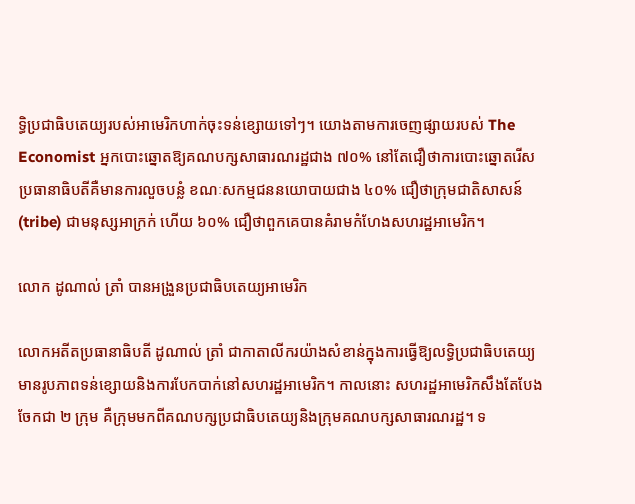ទ្ធិប្រជាធិបតេយ្យរបស់អាមេរិកហាក់ចុះទន់ខ្សោយទៅៗ។ យោងតាមការចេញផ្សាយរបស់ The Economist អ្នកបោះឆ្នោតឱ្យគណបក្សសាធារណរដ្ឋជាង ៧០% នៅតែជឿថាការបោះឆ្នោតរើសប្រធានាធិបតីគឺមានការលួចបន្លំ ខណៈសកម្មជននយោបាយជាង ៤០% ជឿថាក្រុមជាតិសាសន៍ (tribe) ជាមនុស្សអាក្រក់ ហើយ ៦០% ជឿថាពួកគេបានគំរាមកំហែងសហរដ្ឋអាមេរិក។

លោក ដូណាល់ ត្រាំ បានអង្រួនប្រជាធិបតេយ្យអាមេរិក

លោកអតីតប្រធានាធិបតី ដូណាល់ ត្រាំ ជាកាតាលីករយ៉ាងសំខាន់ក្នុងការធ្វើឱ្យលទ្ធិប្រជាធិបតេយ្យមានរូបភាពទន់ខ្សោយនិងការបែកបាក់នៅសហរដ្ឋអាមេរិក។ កាលនោះ សហរដ្ឋអាមេរិកសឹងតែបែងចែកជា ២ ក្រុម គឺក្រុមមកពីគណបក្សប្រជាធិបតេយ្យនិងក្រុមគណបក្សសាធារណរដ្ឋ។ ទ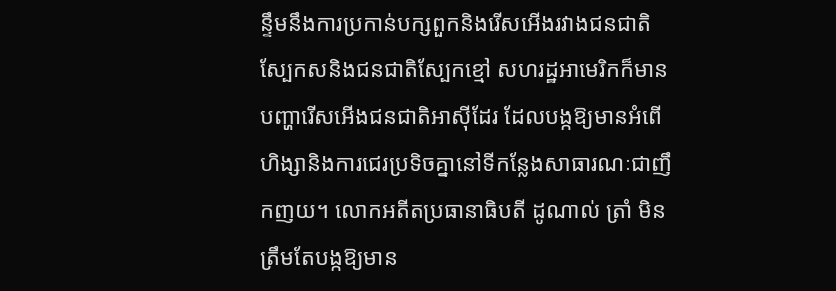ន្ទឹមនឹងការប្រកាន់បក្សពួកនិងរើសអើងរវាងជនជាតិស្បែកសនិងជនជាតិស្បែកខ្មៅ សហរដ្ឋអាមេរិកក៏មានបញ្ហារើសអើងជនជាតិអាស៊ីដែរ ដែលបង្កឱ្យមានអំពើហិង្សានិងការជេរប្រទិចគ្នានៅទីកន្លែងសាធារណៈជាញឹកញយ។ លោកអតីតប្រធានាធិបតី ដូណាល់ ត្រាំ មិនត្រឹមតែបង្កឱ្យមាន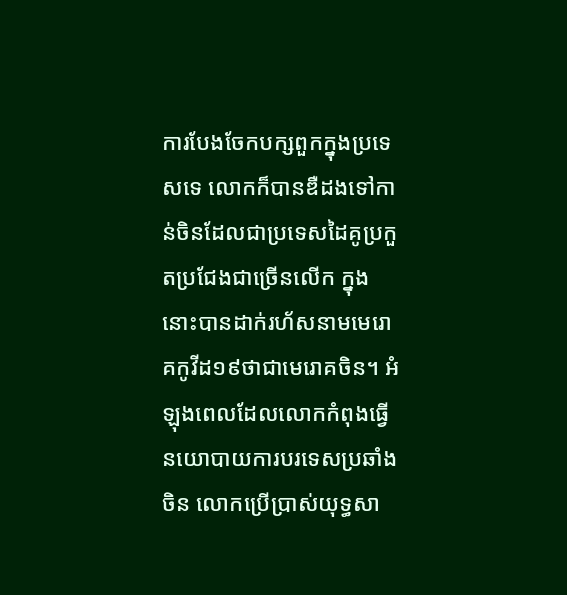ការបែងចែកបក្សពួកក្នុងប្រទេសទេ លោកក៏បានឌឺដងទៅកាន់ចិនដែលជាប្រទេសដៃគូប្រកួតប្រជែងជាច្រើនលើក ក្នុងនោះបានដាក់រហ័សនាមមេរោគកូវីដ១៩ថាជាមេរោគចិន។ អំឡុងពេលដែលលោកកំពុងធ្វើនយោបាយការបរទេសប្រឆាំងចិន លោកប្រើប្រាស់យុទ្ធសា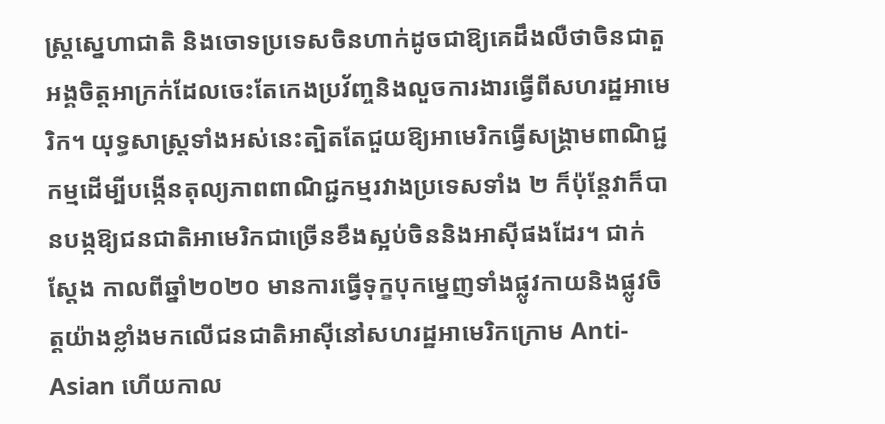ស្ត្រស្នេហាជាតិ និងចោទប្រទេសចិនហាក់ដូចជាឱ្យគេដឹងលឺថាចិនជាតួអង្គចិត្ដអាក្រក់ដែលចេះតែកេងប្រវ័ញ្ចនិងលួចការងារធ្វើពីសហរដ្ឋអាមេរិក។ យុទ្ធសាស្ត្រទាំងអស់នេះត្បិតតែជួយឱ្យអាមេរិកធ្វើសង្គ្រាមពាណិជ្ជកម្មដើម្បីបង្កើនតុល្យភាពពាណិជ្ជកម្មរវាងប្រទេសទាំង ២ ក៏ប៉ុន្តែវាក៏បានបង្កឱ្យជនជាតិអាមេរិកជាច្រើនខឹងស្អប់ចិននិងអាស៊ីផងដែរ។ ជាក់ស្ដែង កាលពីឆ្នាំ២០២០ មានការធ្វើទុក្ខបុកម្នេញទាំងផ្លូវកាយនិងផ្លូវចិត្ដយ៉ាងខ្លាំងមកលើជនជាតិអាស៊ីនៅសហរដ្ឋអាមេរិកក្រោម Anti-Asian ហើយកាល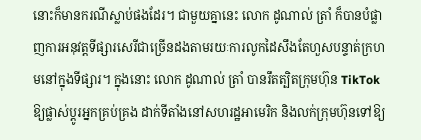នោះក៏មានករណីស្លាប់ផងដែរ។ ជាមួយគ្នានេះ លោក ដូណាល់ ត្រាំ ក៏បានបំផ្លាញការអនុវត្ដទីផ្សារសេរីជាច្រើនដងតាមរយៈការលូកដៃសឹងតែហួសបន្ទាត់ក្រហមនៅក្នុងទីផ្សារ។ ក្នុងនោះ លោក ដូណាល់ ត្រាំ បានរឹតត្បិតក្រុមហ៊ុន TikTok ឱ្យផ្លាស់ប្ដូរអ្នកគ្រប់គ្រង ដាក់ទីតាំងនៅសហរដ្ឋអាមេរិក និងលក់ក្រុមហ៊ុនទៅឱ្យ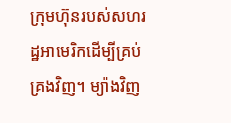ក្រុមហ៊ុនរបស់សហរដ្ឋអាមេរិកដើម្បីគ្រប់គ្រងវិញ។ ម្យ៉ាងវិញ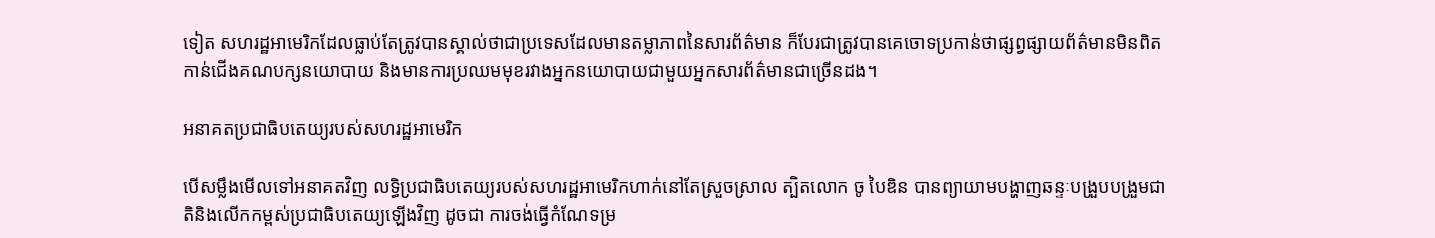ទៀត សហរដ្ឋអាមេរិកដែលធ្លាប់តែត្រូវបានស្គាល់ថាជាប្រទេសដែលមានតម្លាភាពនៃសារព័ត៌មាន ក៏បែរជាត្រូវបានគេចោទប្រកាន់ថាផ្សព្វផ្សាយព័ត៌មានមិនពិត កាន់ជើងគណបក្សនយោបាយ និងមានការប្រឈមមុខរវាងអ្នកនយោបាយជាមួយអ្នកសារព័ត៌មានជាច្រើនដង។

អនាគតប្រជាធិបតេយ្យរបស់សហរដ្ឋអាមេរិក

បើសម្លឹងមើលទៅអនាគតវិញ លទ្ធិប្រជាធិបតេយ្យរបស់សហរដ្ឋអាមេរិកហាក់នៅតែស្រួចស្រាល ត្បិតលោក ចូ បៃឌិន បានព្យាយាមបង្ហាញឆន្ទៈបង្រួបបង្រួមជាតិនិងលើកកម្ពស់ប្រជាធិបតេយ្យឡើងវិញ ដូចជា ការចង់ធ្វើកំណែទម្រ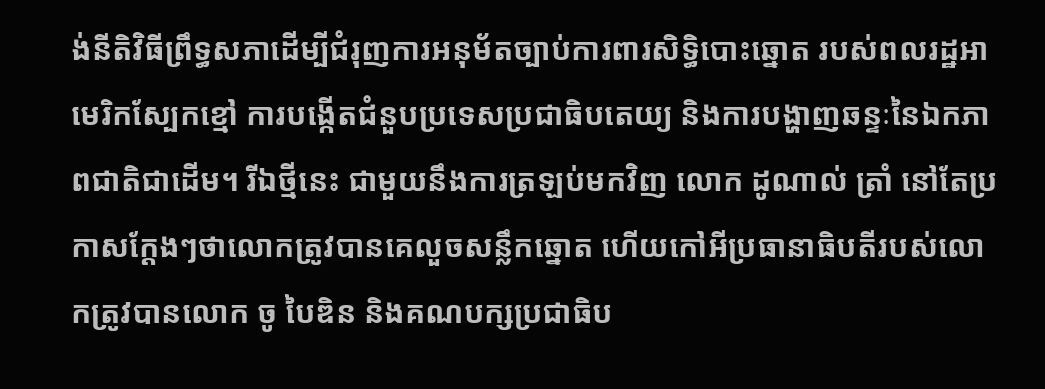ង់នីតិវិធីព្រឹទ្ធសភាដើម្បីជំរុញការអនុម័តច្បាប់ការពារសិទ្ធិបោះឆ្នោត របស់ពលរដ្ឋអាមេរិកស្បែកខ្មៅ ការបង្កើតជំនួបប្រទេសប្រជាធិបតេយ្យ និងការបង្ហាញឆន្ទៈនៃឯកភាពជាតិជាដើម។ រីឯថ្មីនេះ ជាមួយនឹងការត្រឡប់មកវិញ លោក ដូណាល់ ត្រាំ នៅតែប្រកាសក្ដែងៗថាលោកត្រូវបានគេលួចសន្លឹកឆ្នោត ហើយកៅអីប្រធានាធិបតីរបស់លោកត្រូវបានលោក ចូ បៃឌិន និងគណបក្សប្រជាធិប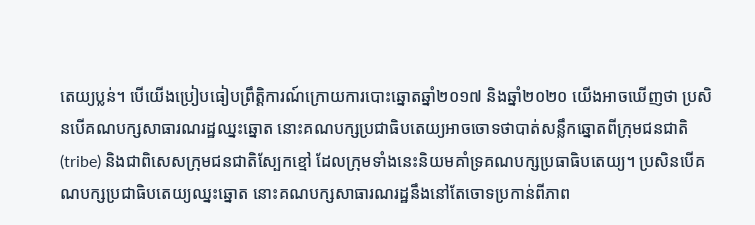តេយ្យប្លន់។ បើយើងប្រៀបធៀបព្រឹត្តិការណ៍ក្រោយការបោះឆ្នោតឆ្នាំ២០១៧ និងឆ្នាំ២០២០ យើងអាចឃើញថា ប្រសិនបើគណបក្សសាធារណរដ្ឋឈ្នះឆ្នោត នោះគណបក្សប្រជាធិបតេយ្យអាចចោទថាបាត់សន្លឹកឆ្នោតពីក្រុមជនជាតិ (tribe) និងជាពិសេសក្រុមជនជាតិស្បែកខ្មៅ ដែលក្រុមទាំងនេះនិយមគាំទ្រគណបក្សប្រធាធិបតេយ្យ។ ប្រសិនបើគណបក្សប្រជាធិបតេយ្យឈ្នះឆ្នោត នោះគណបក្សសាធារណរដ្ឋនឹងនៅតែចោទប្រកាន់ពីភាព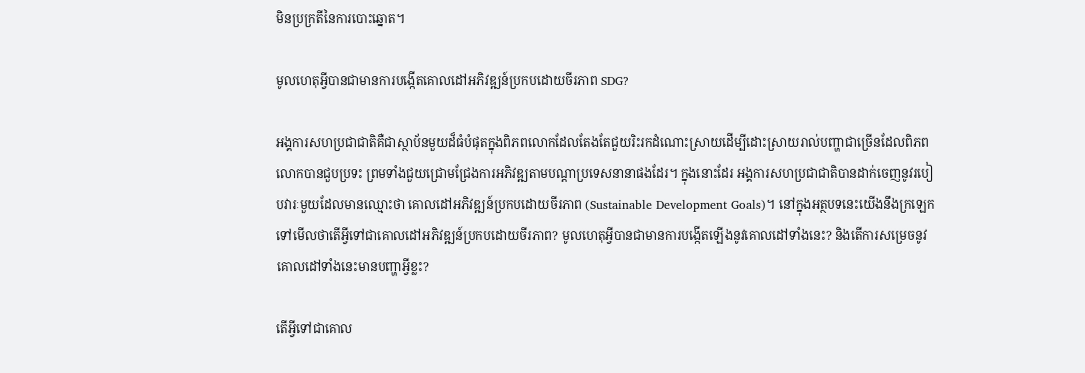មិនប្រក្រតីនៃការបោះឆ្នោត។

មូលហេតុអ្វីបានជាមានការបង្កើតគោលដៅអភិវឌ្ឍន៍ប្រកបដោយចីរភាព SDG?

អង្គការសហប្រជាជាតិគឺជាស្ថាប័នមួយដ៏ធំបំផុតក្នុងពិភពលោកដែលតែងតែជួយរិះរកដំណោះស្រាយដើម្បីដោះស្រាយរាល់បញ្ហាជាច្រើនដែលពិភពលោកបានជួបប្រទះ ព្រមទាំងជួយជ្រោមជ្រែងការអភិវឌ្ឍតាមបណ្ដាប្រទេសនានាផងដែរ។ ក្នុងនោះដែរ អង្គការសហប្រជាជាតិបានដាក់ចេញនូវរបៀបវារៈមួយដែលមានឈ្មោះថា គោលដៅអភិវឌ្ឍន៍ប្រកបដោយចីរភាព (Sustainable Development Goals)។ នៅក្នុងអត្ថបទនេះយើងនឹងក្រឡេកទៅមើលថាតើអ្វីទៅជាគោលដៅអភិវឌ្ឍន៍ប្រកបដោយចីរភាព? មូលហេតុអ្វីបានជាមានការបង្កើតឡើងនូវគោលដៅទាំងនេះ? និងតើការសម្រេចនូវគោលដៅទាំងនេះមានបញ្ហាអ្វីខ្លះ?

តើអ្វីទៅជាគោល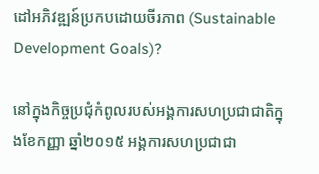ដៅអភិវឌ្ឍន៍ប្រកបដោយចីរភាព (Sustainable Development Goals)?

នៅក្នុងកិច្ចប្រជុំកំពូលរបស់អង្គការសហប្រជាជាតិក្នុងខែកញ្ញា ឆ្នាំ២០១៥ អង្គការសហប្រជាជា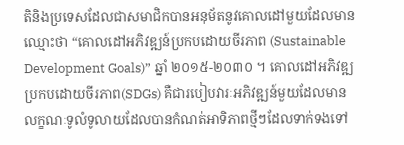តិនិងប្រទេសដែលជាសមាជិកបានអនុម័តនូវគោលដៅមួយដែលមានឈ្មោះថា “គោលដៅអភិវឌ្ឍន៍ប្រកបដោយចីរភាព (Sustainable Development Goals)” ឆ្នាំ ២០១៥-២០៣០ ។ គោលដៅអភិវឌ្ឍប្រកបដោយចីរភាព(SDGs) គឺជារបៀបវារៈអភិវឌ្ឍន៍មួយដែលមានលក្ខណៈទូលំទូលាយដែលបានកំណត់អាទិភាពថ្មីៗដែលទាក់ទងទៅ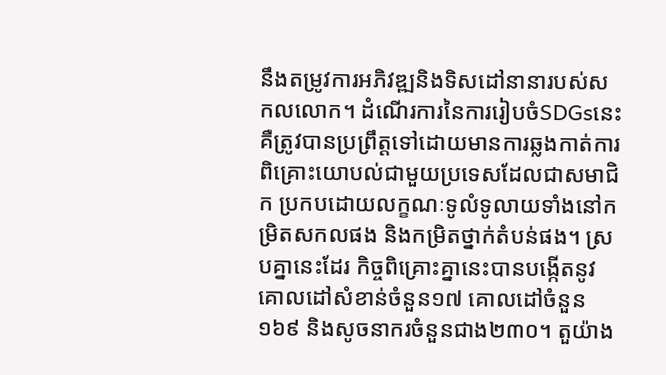នឹងតម្រូវការអភិវឌ្ឍនិងទិសដៅនានារបស់សកលលោក។ ដំណើរការនៃការរៀបចំSDGsនេះ គឺត្រូវបានប្រព្រឹត្តទៅដោយមានការឆ្លងកាត់ការពិគ្រោះយោបល់ជាមួយប្រទេសដែលជាសមាជិក ប្រកបដោយលក្ខណៈទូលំទូលាយទាំងនៅកម្រិតសកលផង និងកម្រិតថ្នាក់តំបន់ផង។ ស្របគ្នានេះដែរ កិច្ចពិគ្រោះគ្នានេះបានបង្កើតនូវគោលដៅសំខាន់ចំនួន១៧ គោលដៅចំនួន១៦៩ និងសូចនាករចំនួនជាង២៣០។ តួយ៉ាង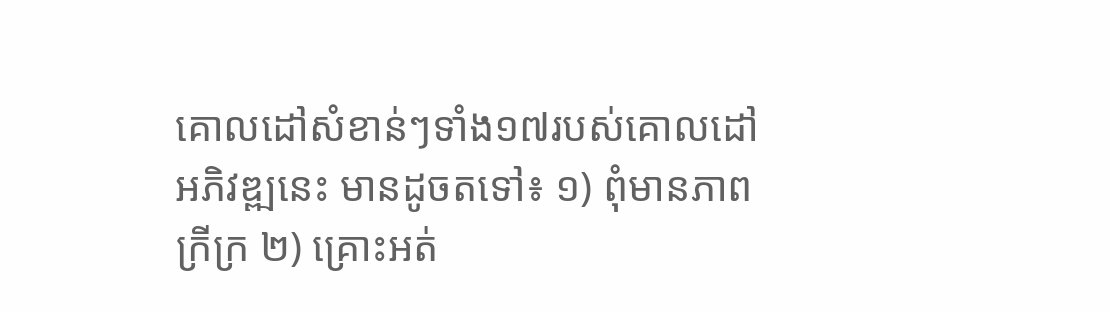គោលដៅសំខាន់ៗទាំង១៧របស់គោលដៅអភិវឌ្ឍនេះ មានដូចតទៅ៖ ១) ពុំមានភាពក្រីក្រ ២) គ្រោះអត់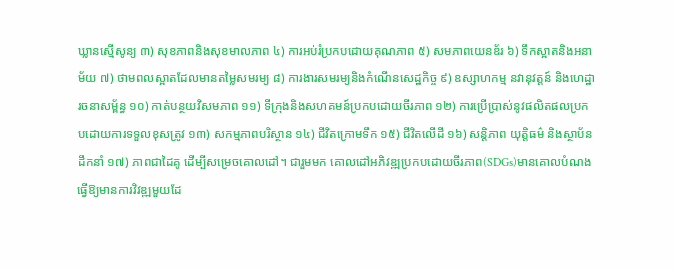ឃ្លានស្មើសូន្យ ៣) សុខភាពនិងសុខមាលភាព ៤) ការអប់រំប្រកបដោយគុណភាព ៥) សមភាពយេនឌ័រ ៦) ទឹកស្អាតនិងអនាម័យ ៧) ថាមពលស្អាតដែលមានតម្លៃសមរម្យ ៨) ការងារសមរម្យនិងកំណើនសេដ្ឋកិច្ច ៩) ឧស្សាហកម្ម នវានុវត្តន៍ និងហេដ្ឋារចនាសម្ព័ន្ធ ១០) កាត់បន្ថយវិសមភាព ១១) ទីក្រុងនិងសហគមន៍ប្រកបដោយចីរភាព ១២) ការប្រើប្រាស់នូវផលិតផលប្រកបដោយការទទួលខុសត្រូវ ១៣) សកម្មភាពបរិស្ថាន ១៤) ជីវិតក្រោមទឹក ១៥) ជីវិតលើដី ១៦) សន្តិភាព យុត្តិធម៌ និងស្ថាប័នដឹកនាំ ១៧) ភាពជាដៃគូ ដើម្បីសម្រេចគោលដៅ។ ជារួមមក គោលដៅអភិវឌ្ឍប្រកបដោយចីរភាព(SDGs)មានគោលបំណងធ្វើឱ្យមានការវិវឌ្ឍមួយដែ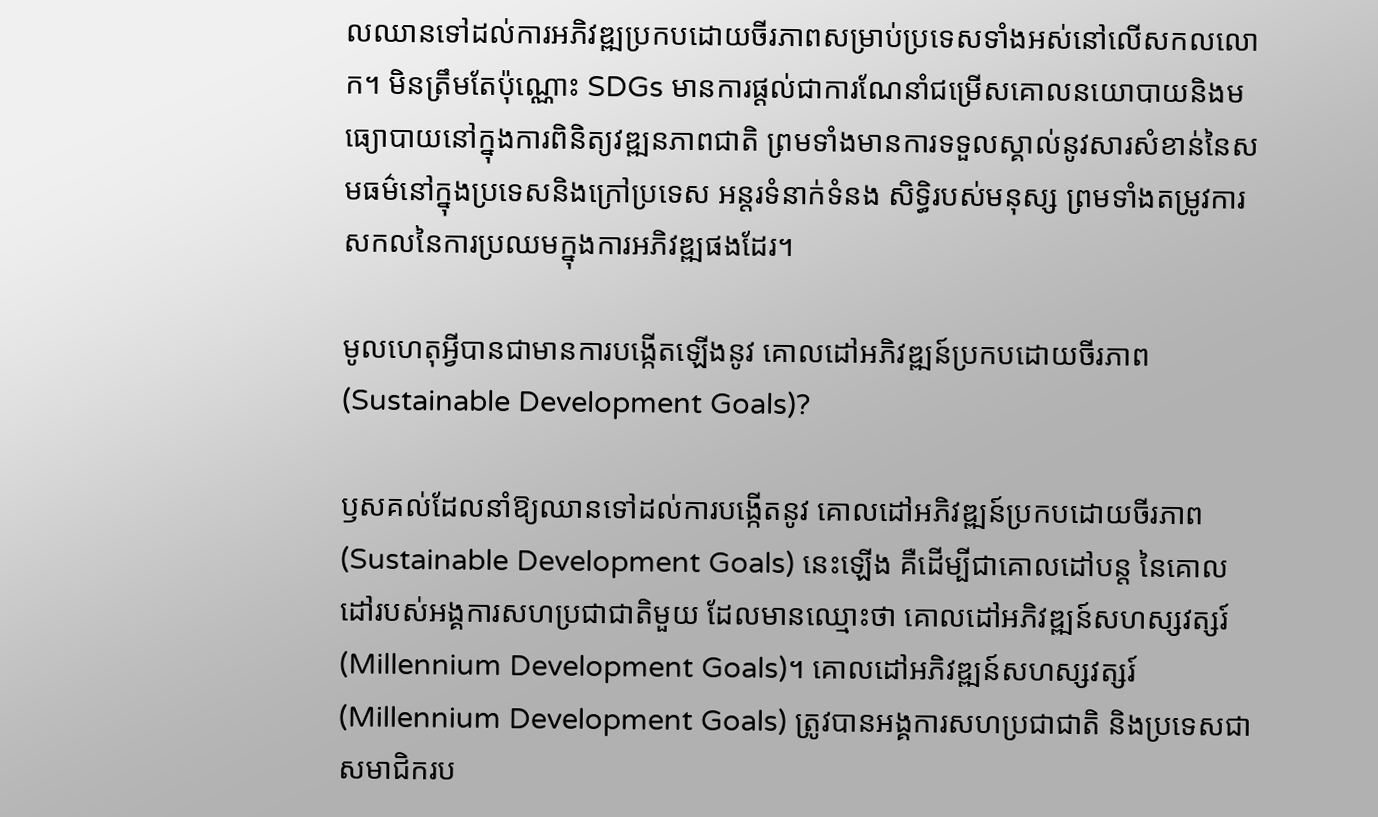លឈានទៅដល់ការអភិវឌ្ឍប្រកបដោយចីរភាពសម្រាប់ប្រទេសទាំងអស់នៅលើសកលលោក។ មិនត្រឹមតែប៉ុណ្ណោះ SDGs មានការផ្ដល់ជាការណែនាំជម្រើសគោលនយោបាយនិងមធ្យោបាយនៅក្នុងការពិនិត្យវឌ្ឍនភាពជាតិ ព្រមទាំងមានការទទួលស្គាល់នូវសារសំខាន់នៃសមធម៌នៅក្នុងប្រទេសនិងក្រៅប្រទេស អន្តរទំនាក់ទំនង សិទ្ធិរបស់មនុស្ស ព្រមទាំងតម្រូវការសកលនៃការប្រឈមក្នុងការអភិវឌ្ឍផងដែរ។

មូលហេតុអ្វីបានជាមានការបង្កើតឡើងនូវ គោលដៅអភិវឌ្ឍន៍ប្រកបដោយចីរភាព (Sustainable Development Goals)?

ឫសគល់ដែលនាំឱ្យឈានទៅដល់ការបង្កើតនូវ គោលដៅអភិវឌ្ឍន៍ប្រកបដោយចីរភាព (Sustainable Development Goals) នេះឡើង គឺដើម្បីជាគោលដៅបន្ត នៃគោលដៅរបស់អង្គការសហប្រជាជាតិមួយ ដែលមានឈ្មោះថា គោលដៅអភិវឌ្ឍន៍សហស្សវត្សរ៍ (Millennium Development Goals)។ គោលដៅអភិវឌ្ឍន៍សហស្សវត្សរ៍ (Millennium Development Goals) ត្រូវបានអង្គការសហប្រជាជាតិ និងប្រទេសជាសមាជិករប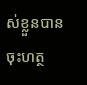ស់ខ្លួនបានចុះហត្ថ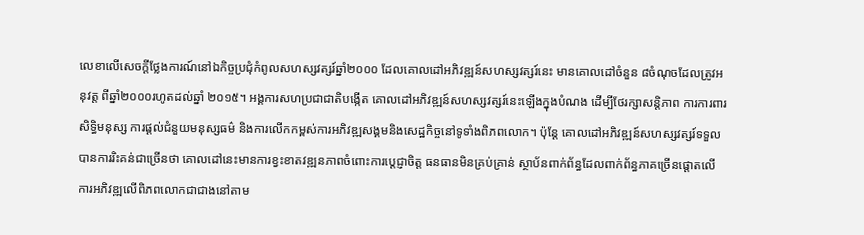លេខាលើសេចក្តីថ្លែងការណ៍នៅឯកិច្ចប្រជុំកំពូលសហស្សវត្សរ៍ឆ្នាំ២០០០ ដែលគោលដៅអភិវឌ្ឍន៍សហស្សវត្សរ៍នេះ មានគោលដៅចំនួន ៨ចំណុចដែលត្រូវអនុវត្ត ពីឆ្នាំ២០០០រហូតដល់ឆ្នាំ ២០១៥។ អង្គការសហប្រជាជាតិបង្កើត គោលដៅអភិវឌ្ឍន៍សហស្សវត្សរ៍នេះឡើងក្នុងបំណង ដើម្បីថែរក្សាសន្តិភាព ការការពារសិទ្ធិមនុស្ស ការផ្តល់ជំនួយមនុស្សធម៌ និងការលើកកម្ពស់ការអភិវឌ្ឍសង្គមនិងសេដ្ឋកិច្ចនៅទូទាំងពិភពលោក។ ប៉ុន្តែ គោលដៅអភិវឌ្ឍន៍សហស្សវត្សរ៍ទទួលបានការរិះគន់ជាច្រើនថា គោលដៅនេះមានការខ្វះខាតវឌ្ឍនភាពចំពោះការប្តេជ្ញាចិត្ត ធនធានមិនគ្រប់គ្រាន់ ស្ថាប័នពាក់ព័ន្ធដែលពាក់ព័ន្ធភាគច្រើនផ្ដោតលើការអភិវឌ្ឍលើពិភពលោកជាជាងនៅតាម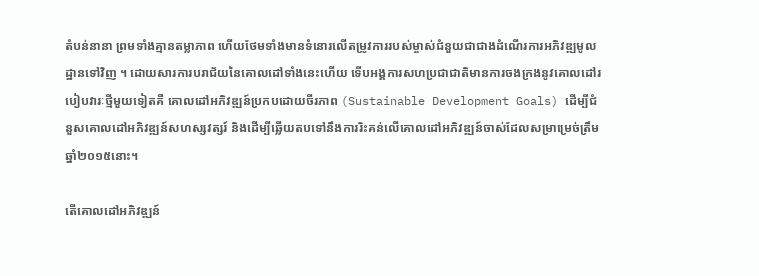តំបន់នានា ព្រមទាំងគ្មានតម្លាភាព ហើយថែមទាំងមានទំនោរលើតម្រូវការរបស់ម្ចាស់ជំនួយជាជាងដំណើរការអភិវឌ្ឍមូលដ្ឋានទៅវិញ ។ ដោយសារការបរាជ័យនៃគោលដៅទាំងនេះហើយ ទើបអង្គការសហប្រជាជាតិមានការចងក្រងនូវគោលដៅរបៀបវារៈថ្មីមួយទៀតគឺ គោលដៅអភិវឌ្ឍន៍ប្រកបដោយចីរភាព (Sustainable Development Goals) ដើម្បីជំនួសគោលដៅអភិវឌ្ឍន៍សហស្សវត្សរ៍ និងដើម្បីឆ្លើយតបទៅនឹងការរិះគន់លើគោលដៅអភិវឌ្ឍន៍ចាស់ដែលសម្រាម្រេច់ត្រឹមឆ្នាំ២០១៥នោះ។

តើគោលដៅអភិវឌ្ឍន៍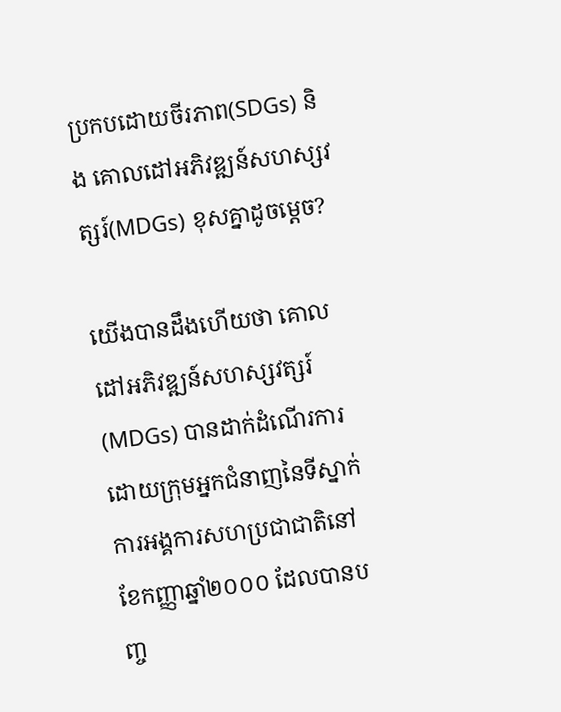ប្រកបដោយចីរភាព(SDGs) និង គោលដៅអភិវឌ្ឍន៍សហស្សវត្សរ៍(MDGs) ខុសគ្នាដូចម្ដេច?

យើងបានដឹងហើយថា គោលដៅអភិវឌ្ឍន៍សហស្សវត្សរ៍(MDGs) បានដាក់ដំណើរការដោយក្រុមអ្នកជំនាញនៃទីស្នាក់ការអង្គការសហប្រជាជាតិនៅខែកញ្ញាឆ្នាំ២០០០ ដែលបានបញ្ច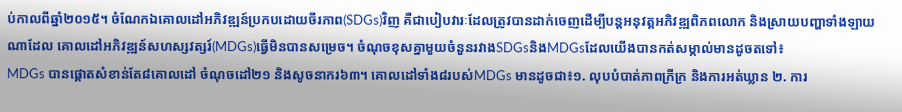ប់កាលពីឆ្នាំ២០១៥។ ចំណែកឯគោលដៅអភិវឌ្ឍន៍ប្រកបដោយចីរភាព(SDGs)វិញ គឺជាបៀបវារៈដែលត្រូវបានដាក់ចេញដើម្បីបន្តអនុវត្តអភិវឌ្ឍពិភពលោក និងស្រាយបញ្ហាទាំងឡាយណាដែល គោលដៅអភិវឌ្ឍន៍សហស្សវត្សរ៍(MDGs)ធ្វើមិនបានសម្រេច។ ចំណុចខុសគ្នាមួយចំនួនរវាងSDGsនិងMDGsដែលយើងបានកត់សម្កាល់មានដូចតទៅ៖
MDGs បានផ្តោតសំខាន់តែ៨គោលដៅ ចំណុចដៅ២១ និងសូចនាករ៦៣។ គោលដៅទាំង៨របស់MDGs មានដូចជា៖១. លុបបំបាត់ភាពក្រីក្រ និងការអត់ឃ្លាន ២. ការ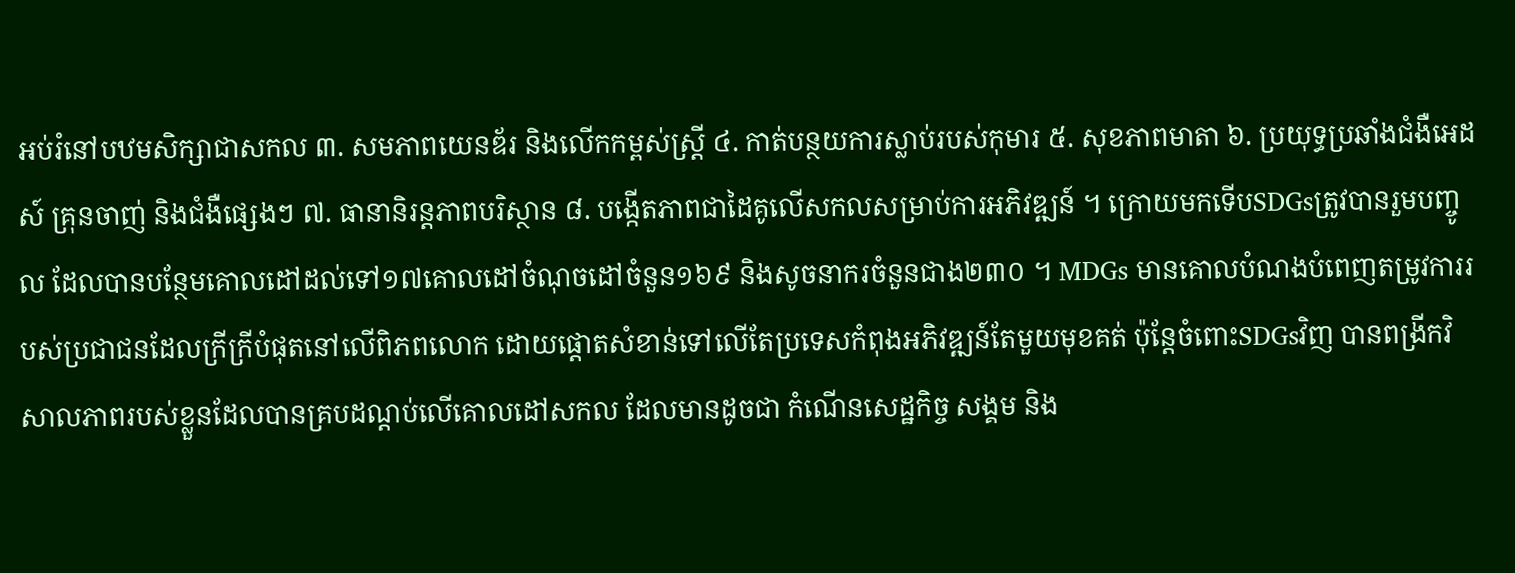អប់រំនៅបឋមសិក្សាជាសកល ៣. សមភាពយេនឌ័រ និងលើកកម្ពស់ស្រ្តី ៤. កាត់បន្ថយការស្លាប់របស់កុមារ ៥. សុខភាពមាតា ៦. ប្រយុទ្ធប្រឆាំងជំងឺអេដស៍ គ្រុនចាញ់ និងជំងឺផ្សេងៗ ៧. ធានានិរន្តភាពបរិស្ថាន ៨. បង្កើតភាពជាដៃគូលើសកលសម្រាប់ការអភិវឌ្ឍន៍ ។ ក្រោយមកទើបSDGsត្រូវបានរួមបញ្ចូល ដែលបានបន្ថែមគោលដៅដល់ទៅ១៧គោលដៅចំណុចដៅចំនួន១៦៩ និងសូចនាករចំនួនជាង២៣០ ។ MDGs មានគោលបំណងបំពេញតម្រូវការរបស់ប្រជាជនដែលក្រីក្រីបំផុតនៅលើពិភពលោក ដោយផ្តោតសំខាន់ទៅលើតែប្រទេសកំពុងអភិវឌ្ឍន៍តែមួយមុខគត់ ប៉ុន្តែចំពោះSDGsវិញ បានពង្រីកវិសាលភាពរបស់ខ្លួនដែលបានគ្របដណ្តប់លើគោលដៅសកល ដែលមានដូចជា កំណើនសេដ្ឋកិច្ច សង្គម និង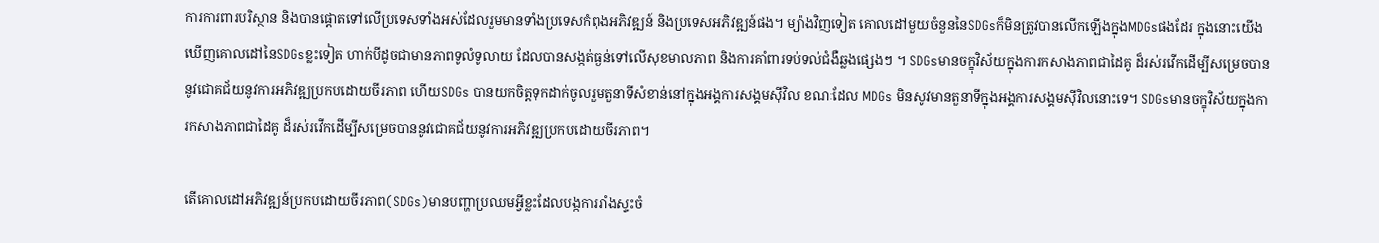ការការពារបរិស្ថាន និងបានផ្តោតទៅលើប្រទេសទាំងអស់ដែលរួមមានទាំងប្រទេសកំពុងអភិវឌ្ឍន៍ និងប្រទេសអភិវឌ្ឍន៍ផង។ ម្យ៉ាងវិញទៀត គោលដៅមួយចំនួននៃSDGsក៏មិនត្រូវបានលើកឡើងក្នុងMDGsផងដែរ ក្នុងនោះយើងឃើញគោលដៅនៃSDGsខ្លះទៀត ហាក់បីដូចជាមានភាពទូលំទូលាយ ដែលបានសង្កត់ធ្ងន់ទៅលើសុខមាលភាព និងការគាំពារទប់ទល់ជំងឺឆ្លងផ្សេងៗ ។ SDGsមានចក្ខុវិស័យក្នុងការកសាងភាពជាដៃគូ ដ៏រស់រវើកដើម្បីសម្រេចបាននូវជោគជ័យនូវការអភិវឌ្ឍប្រកបដោយចីរភាព ហើយSDGs បានយកចិត្តទុកដាក់ចូលរួមតួនាទីសំខាន់នៅក្នុងអង្គការសង្គមស៊ីវិល ខណៈដែល MDGs មិនសូវមានតួនាទីក្នុងអង្គការសង្គមស៊ីវិលនោះទេ។ SDGsមានចក្ខុវិស័យក្នុងការកសាងភាពជាដៃគូ ដ៏រស់រវើកដើម្បីសម្រេចបាននូវជោគជ័យនូវការអភិវឌ្ឍប្រកបដោយចីរភាព។

តើគោលដៅអភិវឌ្ឍន៍ប្រកបដោយចីរភាព(SDGs)មានបញ្ហាប្រឈមអ្វីខ្លះដែលបង្កការរាំងស្ទះចំ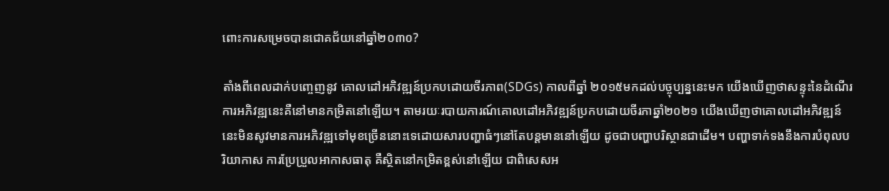ពោះការសម្រេចបានជោគជ័យនៅឆ្នាំ២០៣០?

តាំងពីពេលដាក់បញ្ចេញនូវ គោលដៅអភិវឌ្ឍន៍ប្រកបដោយចីរភាព(SDGs) កាលពីឆ្នាំ ២០១៥មកដល់បច្ចុប្បន្ននេះមក យើងឃើញថាសន្ទុះនៃដំណើរការអភិវឌ្ឍនេះគឺនៅមានកម្រិតនៅឡើយ។ តាមរយៈរបាយការណ៍គោលដៅអភិវឌ្ឍន៍ប្រកបដោយចីរភាឆ្នាំ២០២១ យើងឃើញថាគោលដៅអភិវឌ្ឍន៍នេះមិនសូវមានការអភិវឌ្ឍទៅមុខច្រើននោះទេដោយសារបញ្ហាធំៗនៅតែបន្តមាននៅឡើយ ដូចជាបញ្ហាបរិស្ថានជាដើម។ បញ្ហាទាក់ទងនឹងការបំពុលបរិយាកាស ការប្រែប្រួលអាកាសធាតុ គឺស្ថិតនៅកម្រិតខ្ពស់នៅឡើយ ជាពិសេសអ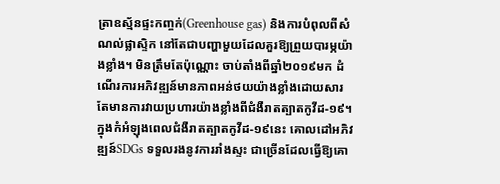ត្រាឧស្ម័នផ្ទះកញ្ចក់(Greenhouse gas) និងការបំពុលពីសំណល់ផ្លាស្ទិក នៅតែជាបញ្ហាមួយដែលគួរឱ្យព្រួយបារម្ភយ៉ាងខ្លាំង។ មិនត្រឹមតែប៉ុណ្ណោះ ចាប់តាំងពីឆ្នាំ២០១៩មក ដំណើរការអភិវឌ្ឍន៍មានភាពអន់ថយយ៉ាងខ្លាំងដោយសារតែមានការវាយប្រហារយ៉ាងខ្លាំងពីជំងឺរាតត្បាតកូវីដ-១៩។ ក្នុងកំអំឡុងពេលជំងឺរាតត្បាតកូវីដ-១៩នេះ គោលដៅអភិវឌ្ឍន៍SDGs ទទួលរងនូវការរាំងស្ទះ ជាច្រើនដែលធ្វើឱ្យគោ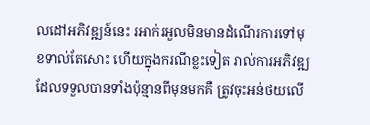លដៅអភិវឌ្ឍន៍នេះ រអាក់រអួលមិនមានដំណើរការទៅមុខទាល់តែសោះ ហើយក្នុងករណីខ្លះទៀត រាល់ការអភិវឌ្ឍ ដែលទទួលបានទាំងប៉ុន្មានពីមុនមកគឺ ត្រូវចុះអន់ថយលើ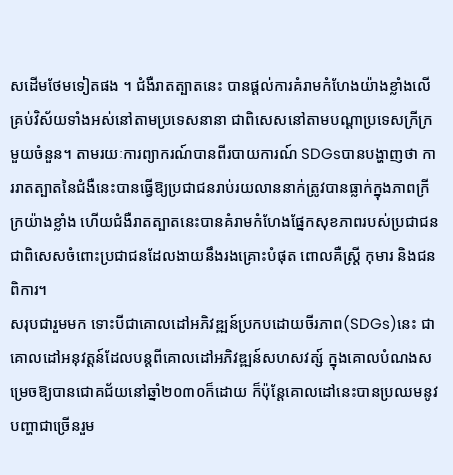សដើមថែមទៀតផង ។ ជំងឺរាតត្បាតនេះ បានផ្ដល់ការគំរាមកំហែងយ៉ាងខ្លាំងលើគ្រប់វិស័យទាំងអស់នៅតាមប្រទេសនានា ជាពិសេសនៅតាមបណ្ដាប្រទេសក្រីក្រមួយចំនួន។ តាមរយៈការព្យាករណ៍បានពីរបាយការណ៍ SDGsបានបង្ហាញថា ការរាតត្បាតនៃជំងឺនេះបានធ្វើឱ្យប្រជាជនរាប់រយលាននាក់ត្រូវបានធ្លាក់ក្នុងភាពក្រីក្រយ៉ាងខ្លាំង ហើយជំងឺរាតត្បាតនេះបានគំរាមកំហែងផ្នែកសុខភាពរបស់ប្រជាជន ជាពិសេសចំពោះប្រជាជនដែលងាយនឹងរងគ្រោះបំផុត ពោលគឺស្ត្រី កុមារ និងជនពិការ។
សរុបជារួមមក ទោះបីជាគោលដៅអភិវឌ្ឍន៍ប្រកបដោយចីរភាព(SDGs)នេះ ជាគោលដៅអនុវត្តន៍ដែលបន្តពីគោលដៅអភិវឌ្ឍន៍សហសវត្ស៍ ក្នុងគោលបំណងសម្រេចឱ្យបានជោគជ័យនៅឆ្នាំ២០៣០ក៏ដោយ ក៏ប៉ុន្តែគោលដៅនេះបានប្រឈមនូវបញ្ហាជាច្រើនរួម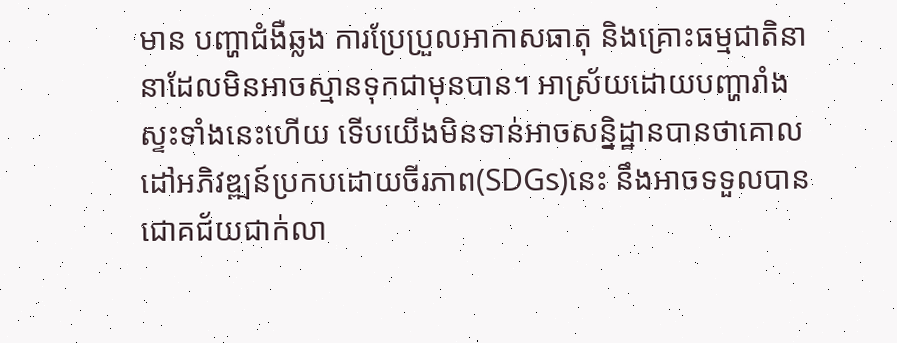មាន បញ្ហាជំងឺឆ្លង ការប្រែប្រួលអាកាសធាតុ និងគ្រោះធម្មជាតិនានាដែលមិនអាចស្មានទុកជាមុនបាន។ អាស្រ័យដោយបញ្ហារាំងស្ទះទាំងនេះហើយ ទើបយើងមិនទាន់អាចសន្និដ្ឋានបានថាគោលដៅអភិវឌ្ឍន៍ប្រកបដោយចីរភាព(SDGs)នេះ នឹងអាចទទួលបានជោគជ័យជាក់លា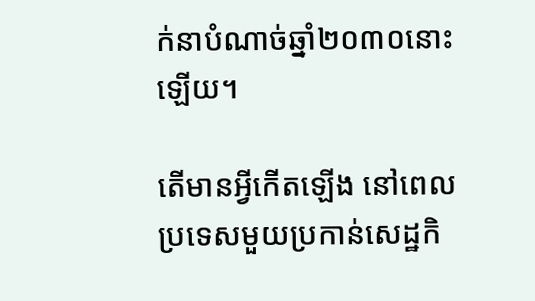ក់នាបំណាច់ឆ្នាំ២០៣០នោះឡើយ។

តើមានអ្វីកើតឡើង នៅពេលប្រទេសមួយប្រកាន់សេដ្ឋកិ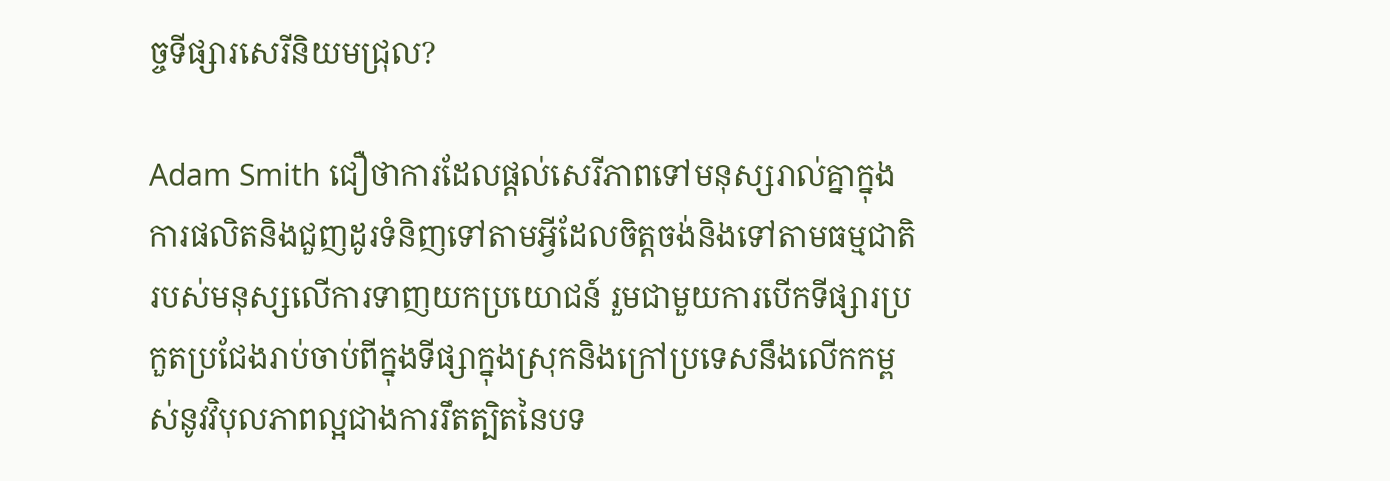ច្ចទីផ្សារសេរីនិយមជ្រុល?

Adam Smith ជឿថាការដែលផ្ដល់សេរីភាពទៅមនុស្សរាល់គ្នាក្នុងការផលិតនិងជួញដូរទំនិញទៅតាមអ្វីដែលចិត្ដចង់និងទៅតាមធម្មជាតិរបស់មនុស្សលើការទាញយកប្រយោជន៍ រួមជាមួយការបើកទីផ្សារប្រកួតប្រជែងរាប់ចាប់ពីក្នុងទីផ្សាក្នុងស្រុកនិងក្រៅប្រទេសនឹងលើកកម្ពស់នូវវិបុលភាពល្អជាងការរឹតត្បិតនៃបទ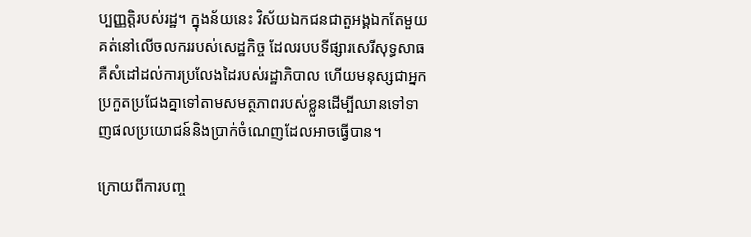ប្បញ្ញត្ដិរបស់រដ្ឋ។ ក្នុងន័យនេះ វិស័យឯកជនជាតួអង្គឯកតែមួយគត់នៅលើចលកររបស់សេដ្ឋកិច្ច ដែលរបបទីផ្សារសេរីសុទ្ធសាធគឺសំដៅដល់ការប្រលែងដៃរបស់រដ្ឋាភិបាល ហើយមនុស្សជាអ្នកប្រកួតប្រជែងគ្នាទៅតាមសមត្ថភាពរបស់ខ្លួនដើម្បីឈានទៅទាញផលប្រយោជន៍និងប្រាក់ចំណេញដែលអាចធ្វើបាន។

ក្រោយពីការបញ្ច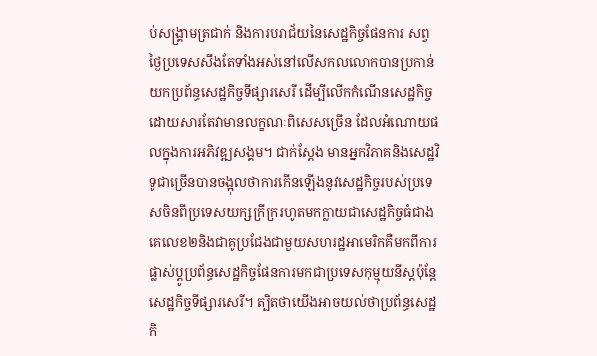ប់សង្គ្រាមត្រជាក់ និងការបរាជ័យនៃសេដ្ឋកិច្ចផែនការ សព្វថ្ងៃប្រទេសសឹងតែទាំងអស់នៅលើសកលលោកបានប្រកាន់យកប្រព័ន្ធសេដ្ឋកិច្ចទីផ្សារសេរី ដើម្បីលើកកំណើនសេដ្ឋកិច្ច ដោយសារតែវាមានលក្ខណៈពិសេសច្រើន ដែលអំណោយផលក្នុងការអភិវឌ្ឍសង្គម។ ជាក់ស្ដែង មានអ្នកវិភាគនិងសេដ្ឋវិទូជាច្រើនបានចង្អុលថាការកើនឡើងនូវសេដ្ឋកិច្ចរបស់ប្រទេសចិនពីប្រទេសយក្សក្រីក្ររហូតមកក្លាយជាសេដ្ឋកិច្ចធំជាងគេលេខ២និងជាគូប្រជែងជាមួយសហរដ្ឋអាមេរិកគឺមកពីការផ្លាស់ប្ដូប្រព័ន្ធសេដ្ឋកិច្ចផែនការមកជាប្រទេសកុម្មុយនីស្ដប៉ុន្តែសេដ្ឋកិច្ចទីផ្សារសេរី។ ត្បិតថាយើងអាចយល់ថាប្រព័ន្ធសេដ្ឋកិ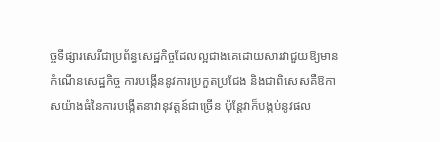ច្ចទីផ្សារសេរីជាប្រព័ន្ធសេដ្ឋកិច្ចដែលល្អជាងគេដោយសារវាជួយឱ្យមានកំណើនសេដ្ឋកិច្ច ការបង្កើននូវការប្រកួតប្រជែង និងជាពិសេសគឺឱកាសយ៉ាងធំនៃការបង្កើតនាវានុវត្ដន៍ជាច្រើន ប៉ុន្តែវាក៏បង្កប់នូវផល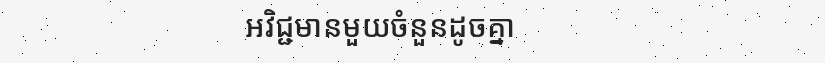អវិជ្ជមានមួយចំនួនដូចគ្នា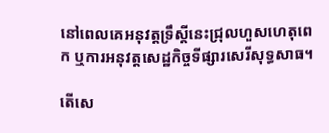នៅពេលគេអនុវត្តទ្រឹស្តីនេះជ្រុលហួសហេតុពេក ឬការអនុវត្ដសេដ្ឋកិច្ចទីផ្សារសេរីសុទ្ធសាធ។

តើសេ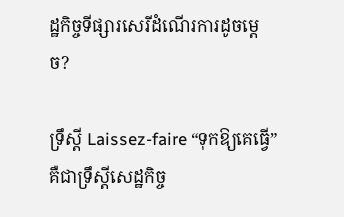ដ្ឋកិច្ចទីផ្សារសេរីដំណើរការដូចម្ដេច?

ទ្រឹស្ដី Laissez-faire “ទុកឱ្យគេធ្វើ” គឺជាទ្រឹស្ដីសេដ្ឋកិច្ច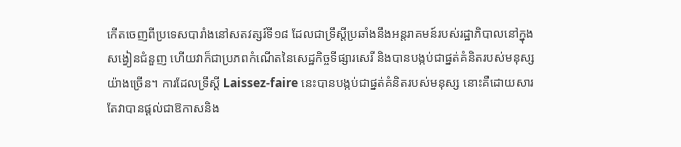កើតចេញពីប្រទេសបារាំងនៅសតវត្សរ៍ទី១៨ ដែលជាទ្រឹស្តីប្រឆាំងនឹងអន្តរាគមន៍របស់រដ្ឋាភិបាលនៅក្នុងសង្វៀនជំនួញ ហើយវាក៏ជាប្រភពកំណើតនៃសេដ្ឋកិច្ចទីផ្សារសេរី និងបានបង្កប់ជាផ្នត់គំនិតរបស់មនុស្សយ៉ាងច្រើន។ ការដែលទ្រឹស្ដី Laissez-faire នេះបានបង្កប់ជាផ្នត់គំនិតរបស់មនុស្ស នោះគឺដោយសារតែវាបានផ្ដល់ជាឱកាសនិង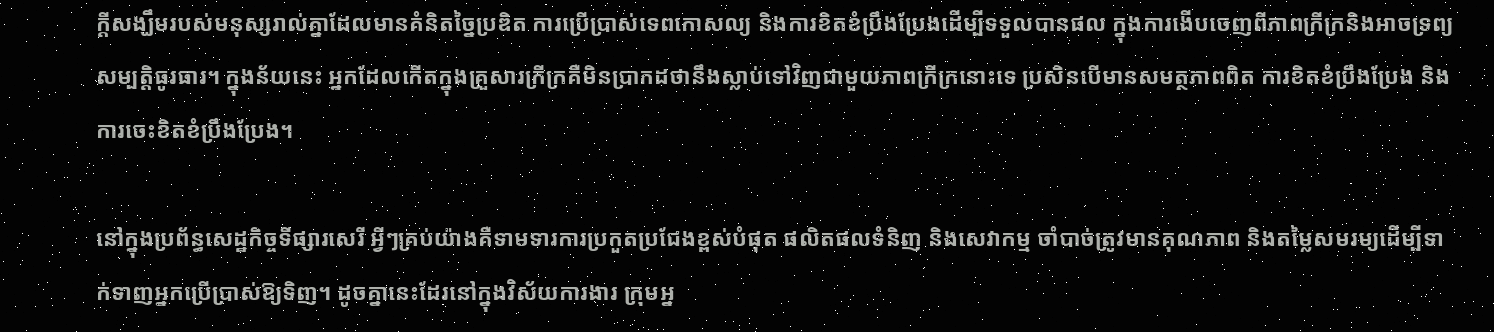ក្ដីសង្ឃឹមរបស់មនុស្សរាល់គ្នាដែលមានគំនិតច្នៃប្រឌិត ការប្រើប្រាស់ទេពកោសល្យ និងការខិតខំប្រឹងប្រែងដើម្បីទទួលបានផល ក្នុងការងើបចេញពីភាពក្រីក្រនិងអាចទ្រព្យសម្បត្ដិធូរធារ។ ក្នុងន័យនេះ អ្នកដែលកើតក្នុងគ្រួសារក្រីក្រគឺមិនប្រាកដថានឹងស្លាប់ទៅវិញជាមួយភាពក្រីក្រនោះទេ ប្រសិនបើមានសមត្ថភាពពិត ការខិតខំប្រឹងប្រែង និងការចេះខិតខំប្រឹងប្រែង។

នៅក្នុងប្រព័ន្ធសេដ្ឋកិច្ចទីផ្សារសេរី អ្វីៗគ្រប់យ៉ាងគឺទាមទារការប្រកួតប្រជែងខ្ពស់បំផុត ផលិតផលទំនិញ និងសេវាកម្ម ចាំបាច់ត្រូវមានគុណភាព និងតម្លៃសមរម្យដើម្បីទាក់ទាញអ្នកប្រើប្រាស់ឱ្យទិញ។ ដូចគ្នានេះដែរនៅក្នុងវិស័យការងារ ក្រុមអ្ន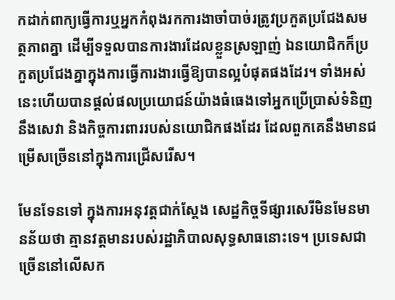កដាក់ពាក្យធ្វើការឬអ្នកកំពុងរកការងាចាំបាច់រត្រូវប្រកួតប្រជែងសមត្ថភាពគ្នា ដើម្បីទទួលបានការងារដែលខ្លួនស្រឡាញ់ ឯនយោជិកក៏ប្រកួតប្រជែងគ្នាក្នុងការធ្វើការងារធ្វើឱ្យបានល្អបំផុតផងដែរ។ ទាំងអស់នេះហើយបានផ្ដល់ផលប្រយោជន៍យ៉ាងធំធេងទៅអ្នកប្រើប្រាស់ទំនិញនឹងសេវា និងកិច្ចការពាររបស់នយោជិកផងដែរ ដែលពួកគេនឹងមានជម្រើសច្រើននៅក្នុងការជ្រើសរើស។

មែនទែនទៅ ក្នុងការអនុវត្តជាក់ស្ដែង សេដ្ឋកិច្ចទីផ្សារសេរីមិនមែនមានន័យថា គ្មានវត្តមានរបស់រដ្ឋាភិបាលសុទ្ធសាធនោះទេ។ ប្រទេសជាច្រើននៅលើសក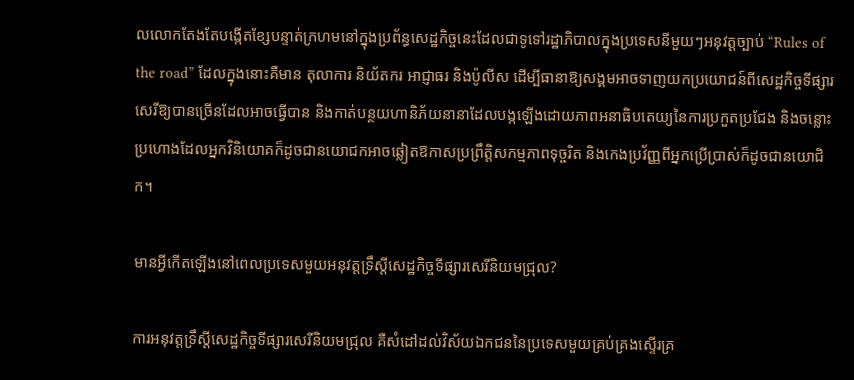លលោកតែងតែបង្កើតខ្សែបន្ទាត់ក្រហមនៅក្នុងប្រព័ន្ធសេដ្ឋកិច្ចនេះដែលជាទូទៅរដ្ឋាភិបាលក្នុងប្រទេសនីមួយៗអនុវត្តច្បាប់ “Rules of the road” ដែលក្នុងនោះគឺមាន តុលាការ និយ័តករ អាជ្ញាធរ និងប៉ូលីស ដើម្បីធានាឱ្យសង្គមអាចទាញយកប្រយោជន៍ពីសេដ្ឋកិច្ចទីផ្សារសេរីឱ្យបានច្រើនដែលអាចធ្វើបាន និងកាត់បន្ថយហានិភ័យនានាដែលបង្កឡើងដោយភាពអនាធិបតេយ្យនៃការប្រកួតប្រជែង និងចន្លោះប្រហោងដែលអ្នកវិនិយោគក៏ដូចជានយោជកអាចឆ្លៀតឱកាសប្រព្រឹត្ដិសកម្មភាពទុច្ចរិត និងកេងប្រវ័ញ្ញពីអ្នកប្រើប្រាស់ក៏ដូចជានយោជិក។

មានអ្វីកើតឡើងនៅពេលប្រទេសមួយអនុវត្តទ្រឹស្ដីសេដ្ឋកិច្ចទីផ្សារសេរីនិយមជ្រុល?

ការអនុវត្តទ្រឹស្ដីសេដ្ឋកិច្ចទីផ្សារសេរីនិយមជ្រុល គឺសំដៅដល់វិស័យឯកជននៃប្រទេសមួយគ្រប់គ្រងស្ទើរគ្រ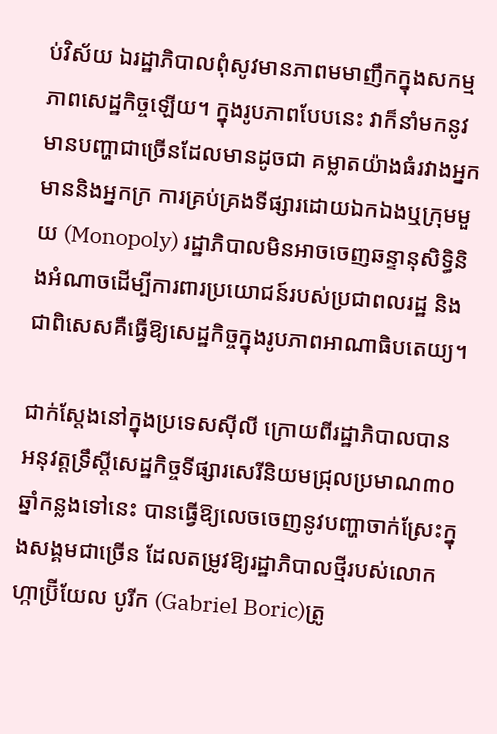ប់វិស័យ ឯរដ្ឋាភិបាលពុំសូវមានភាពមមាញឹកក្នុងសកម្មភាពសេដ្ឋកិច្ចឡើយ។ ក្នុងរូបភាពបែបនេះ វាក៏នាំមកនូវមានបញ្ហាជាច្រើនដែលមានដូចជា គម្លាតយ៉ាងធំរវាងអ្នកមាននិងអ្នកក្រ ការគ្រប់គ្រងទីផ្សារដោយឯកឯងឬក្រុមមួយ (Monopoly) រដ្ឋាភិបាលមិនអាចចេញឆន្ទានុសិទ្ធិនិងអំណាចដើម្បីការពារប្រយោជន៍របស់ប្រជាពលរដ្ឋ និងជាពិសេសគឺធ្វើឱ្យសេដ្ឋកិច្ចក្នុងរូបភាពអាណាធិបតេយ្យ។

ជាក់ស្ដែងនៅក្នុងប្រទេសស៊ីលី ក្រោយពីរដ្ឋាភិបាលបានអនុវត្តទឹ្រស្ដីសេដ្ឋកិច្ចទីផ្សារសេរីនិយមជ្រុលប្រមាណ៣០ឆ្នាំកន្លងទៅនេះ បានធ្វើឱ្យលេចចេញនូវបញ្ហាចាក់ស្រែះក្នុងសង្គមជាច្រើន ដែលតម្រូវឱ្យរដ្ឋាភិបាលថ្មីរបស់លោក ហ្កាប្រ៊ីយែល បូរីក (Gabriel Boric)ត្រូ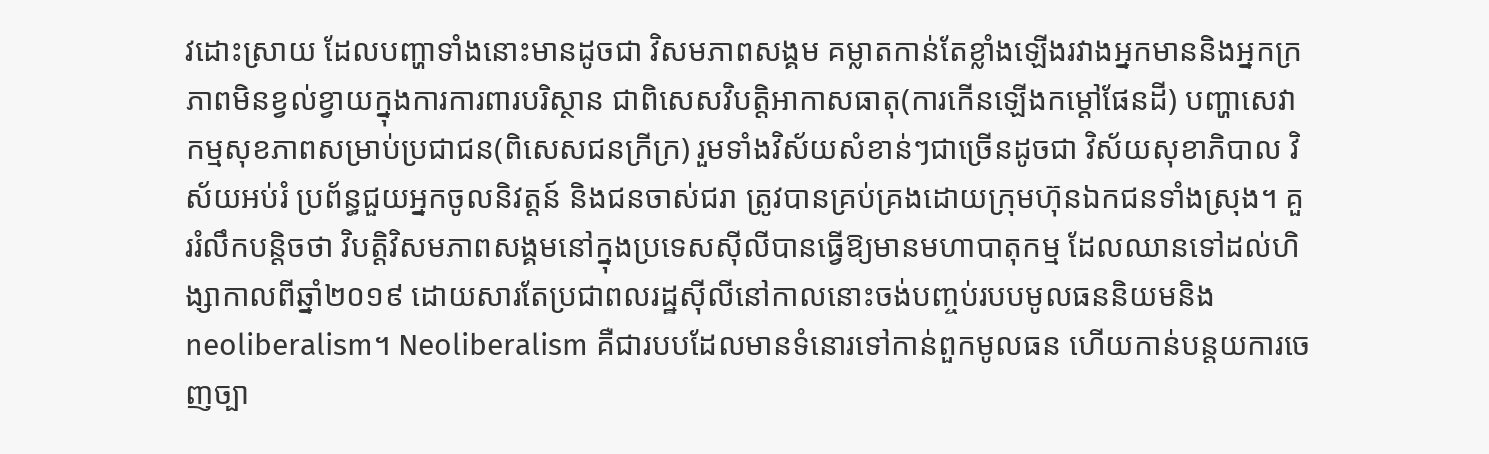វដោះស្រាយ ដែលបញ្ហាទាំងនោះមានដូចជា វិសមភាពសង្គម គម្លាតកាន់តែខ្លាំងឡើងរវាងអ្នកមាននិងអ្នកក្រ ភាពមិនខ្វល់ខ្វាយក្នុងការការពារបរិស្ថាន ជាពិសេសវិបត្តិអាកាសធាតុ(ការកើនឡើងកម្ដៅផែនដី) បញ្ហាសេវាកម្មសុខភាពសម្រាប់ប្រជាជន(ពិសេសជនក្រីក្រ) រួមទាំងវិស័យសំខាន់ៗជាច្រើនដូចជា វិស័យសុខាភិបាល វិស័យអប់រំ ប្រព័ន្ធជួយអ្នកចូលនិវត្តន៍ និងជនចាស់ជរា ត្រូវបានគ្រប់គ្រងដោយក្រុមហ៊ុនឯកជនទាំងស្រុង។ គួររំលឹកបន្តិចថា វិបត្ដិវិសមភាពសង្គមនៅក្នុងប្រទេសស៊ីលីបានធ្វើឱ្យមានមហាបាតុកម្ម ដែលឈានទៅដល់ហិង្សាកាលពីឆ្នាំ២០១៩ ដោយសារតែប្រជាពលរដ្ឋស៊ីលីនៅកាលនោះចង់បញ្ចប់របបមូលធននិយមនិង neoliberalism។ Neoliberalism គឺជារបបដែលមានទំនោរទៅកាន់ពួកមូលធន ហើយកាន់បន្តយការចេញច្បា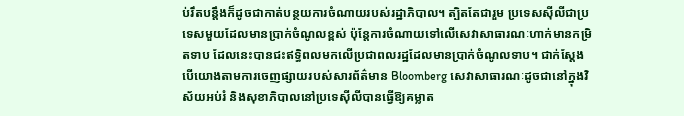ប់រឹតបន្តឹងក៏ដូចជាកាត់បន្ថយការចំណាយរបស់រដ្ឋាភិបាល។ ត្បិតតែជារួម ប្រទេសស៊ីលីជាប្រទេសមួយដែលមានប្រាក់ចំណូលខ្ពស់ ប៉ុន្តែការចំណាយទៅលើសេវាសាធារណៈហាក់មានកម្រិតទាប ដែលនេះបានជះឥទ្ធិពលមកលើប្រជាពលរដ្ឋដែលមានប្រាក់ចំណូលទាប។ ជាក់ស្ដែង បើយោងតាមការចេញផ្សាយរបស់សារព័ត៌មាន Bloomberg សេវាសាធារណៈដូចជានៅក្នុងវិស័យអប់រំ និងសុខាភិបាលនៅប្រទេស៊ីលីបានធ្វើឱ្យគម្លាត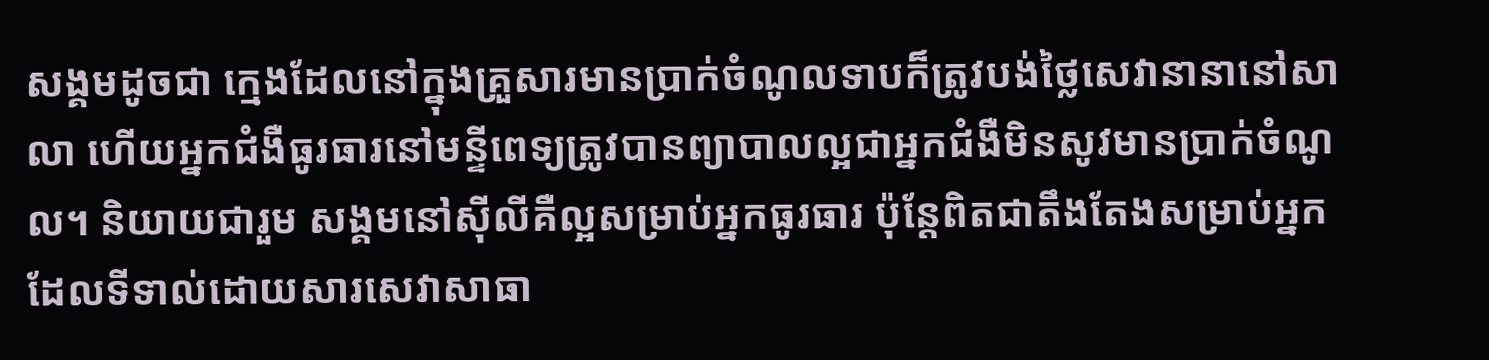សង្គមដូចជា ក្មេងដែលនៅក្នុងគ្រួសារមានប្រាក់ចំណូលទាបក៏ត្រូវបង់ថ្លៃសេវានានានៅសាលា ហើយអ្នកជំងឺធូរធារនៅមន្ទីពេទ្យត្រូវបានព្យាបាលល្អជាអ្នកជំងឺមិនសូវមានប្រាក់ចំណូល។ និយាយជារួម សង្គមនៅស៊ីលីគឺល្អសម្រាប់អ្នកធូរធារ ប៉ុន្តែពិតជាតឹងតែងសម្រាប់អ្នកដែលទីទាល់ដោយសារសេវាសាធា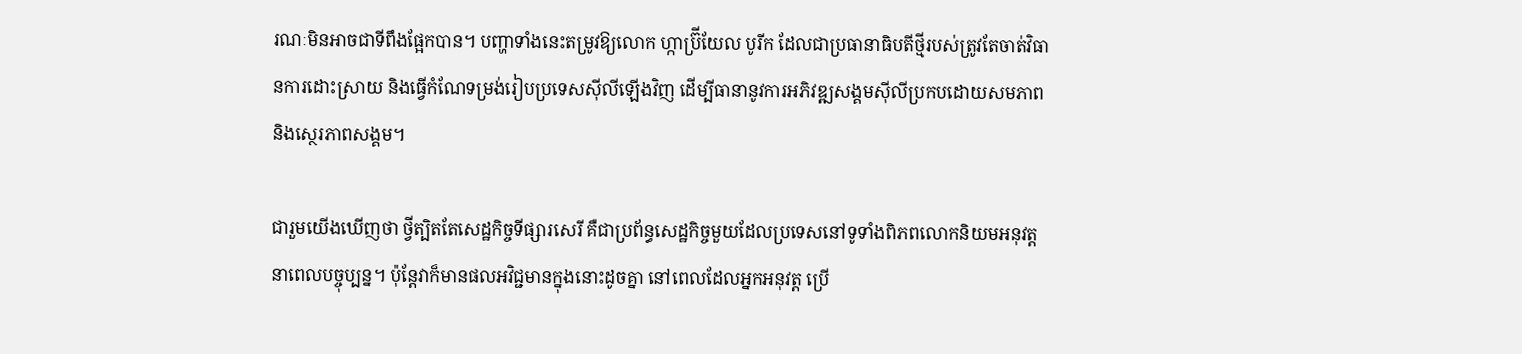រណៈមិនអាចជាទីពឹងផ្អែកបាន។ បញ្ហាទាំងនេះតម្រូវឱ្យលោក ហ្កាប្រ៊ីយែល បូរីក ដែលជាប្រធានាធិបតីថ្មីរបស់ត្រូវតែចាត់វិធានការដោះស្រាយ និងធ្វើកំណែទម្រង់រៀបប្រទេសស៊ីលីឡើងវិញ ដើម្បីធានានូវការអភិវឌ្ឍសង្គមស៊ីលីប្រកបដោយសមភាព និងស្ថេរភាពសង្គម។

ជារួមយើងឃើញថា ថ្វីត្បិតតែសេដ្ឋកិច្ចទីផ្សារសេរី គឺជាប្រព័ន្ធសេដ្ឋកិច្ចមួយដែលប្រទេសនៅទូទាំងពិភពលោកនិយមអនុវត្តនាពេលបច្ចុប្បន្ន។ ប៉ុន្តែវាក៏មានផលអវិជ្ជមានក្នុងនោះដូចគ្នា នៅពេលដែលអ្នកអនុវត្ត ប្រើ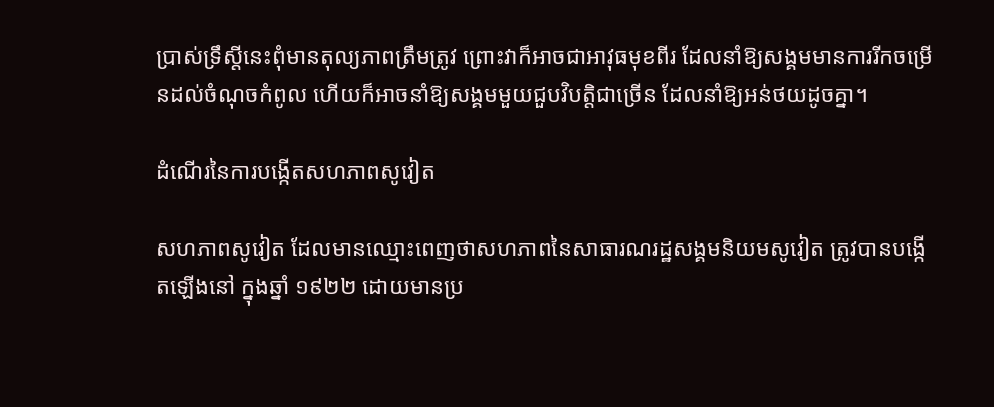ប្រាស់ទ្រឹស្តីនេះពុំមានតុល្យភាពត្រឹមត្រូវ ព្រោះវាក៏អាចជាអាវុធមុខពីរ ដែលនាំឱ្យសង្គមមានការរីកចម្រើនដល់ចំណុចកំពូល ហើយក៏អាចនាំឱ្យសង្គមមួយជួបវិបត្តិជាច្រើន ដែលនាំឱ្យអន់ថយដូចគ្នា។

ដំណើរនៃការបង្កើតសហភាពសូវៀត

សហភាពសូវៀត ដែលមានឈ្មោះពេញថាសហភាពនៃសាធារណរដ្ឋសង្គមនិយមសូវៀត ត្រូវបានបង្កើតឡើងនៅ ក្នុងឆ្នាំ ១៩២២ ដោយមានប្រ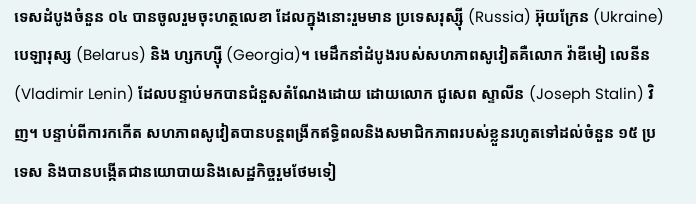ទេសដំបូងចំនួន ០៤ បានចូលរួមចុះហត្ថលេខា ដែលក្នុងនោះរួមមាន ប្រទេសរុស្ស៊ី (Russia) អ៊ុយក្រែន (Ukraine) បេឡារុស្ស (Belarus) និង ហ្សកហ្ស៊ី (Georgia)។ មេដឹកនាំដំបូងរបស់សហភាពសូវៀតគឺលោក វ៉ាឌីមៀ លេនីន (Vladimir Lenin) ដែលបន្ទាប់មកបានជំនួសតំណែងដោយ ដោយលោក ជូសេព ស្ទាលីន (Joseph Stalin) វិញ។ បន្ទាប់ពីការកកើត សហភាពសូវៀតបានបន្តពង្រីកឥទ្ធិពលនិងសមាជិកភាពរបស់ខ្លួនរហូតទៅដល់ចំនួន ១៥ ប្រទេស និងបានបង្កើតជានយោបាយនិងសេដ្ឋកិច្ចរួមថែមទៀ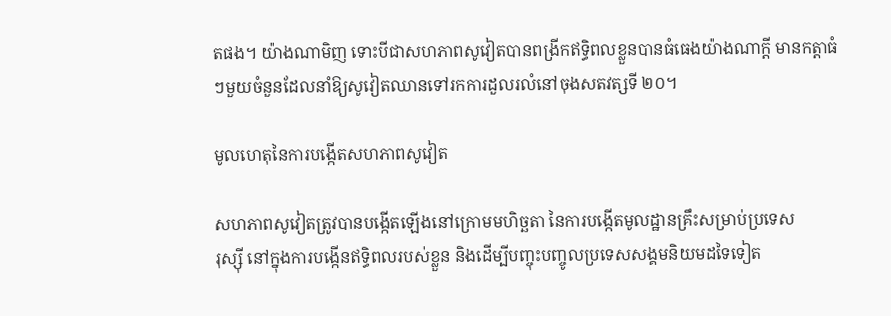តផង។ យ៉ាងណាមិញ ទោះបីជាសហភាពសូវៀតបានពង្រីកឥទ្ធិពលខ្លួនបានធំធេងយ៉ាងណាក្តី មានកត្តាធំៗមួយចំនួនដែលនាំឱ្យសូវៀតឈានទៅរកការដួលរលំនៅចុងសតវត្សទី ២០។

មូលហេតុនៃការបង្កើតសហភាពសូវៀត

សហភាពសូវៀតត្រូវបានបង្កើតឡើងនៅក្រោមមហិច្ឆតា នៃការបង្កើតមូលដ្ឋានគ្រឹះសម្រាប់ប្រទេស
រុស្ស៊ី នៅក្នុងការបង្កើនឥទ្ធិពលរបស់ខ្លួន និងដើម្បីបញ្ចុះបញ្ចូលប្រទេសសង្គមនិយមដទៃទៀត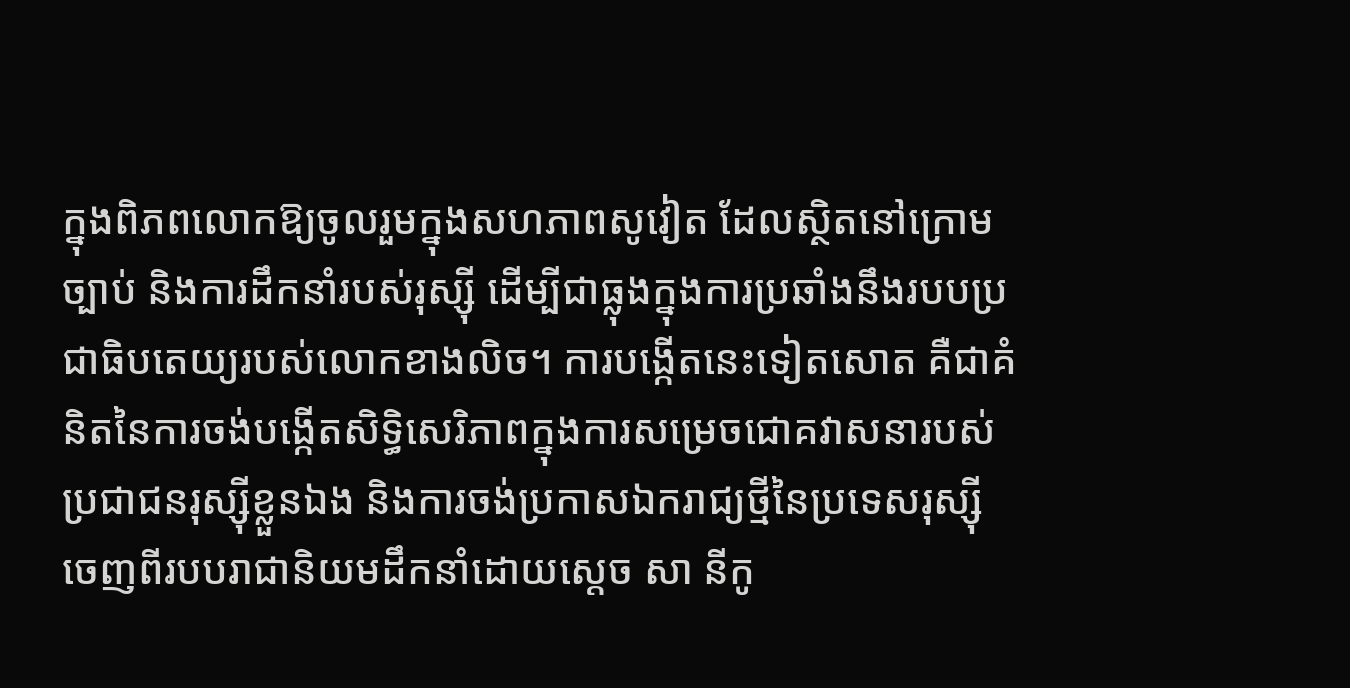ក្នុងពិភពលោកឱ្យចូលរួមក្នុងសហភាពសូវៀត ដែលស្ថិតនៅក្រោម ច្បាប់ និងការដឹកនាំរបស់រុស្ស៊ី ដើម្បីជាធ្លុងក្នុងការប្រឆាំងនឹងរបបប្រជាធិបតេយ្យរបស់លោកខាងលិច។ ការបង្កើតនេះទៀតសោត គឺជាគំនិតនៃការចង់បង្កើតសិទ្ធិសេរិភាពក្នុងការសម្រេចជោគវាសនារបស់ប្រជាជនរុស្ស៊ីខ្លួនឯង និងការចង់ប្រកាសឯករាជ្យថ្មីនៃប្រទេសរុស្ស៊ី ចេញពីរបបរាជានិយមដឹកនាំដោយស្តេច សា នីកូ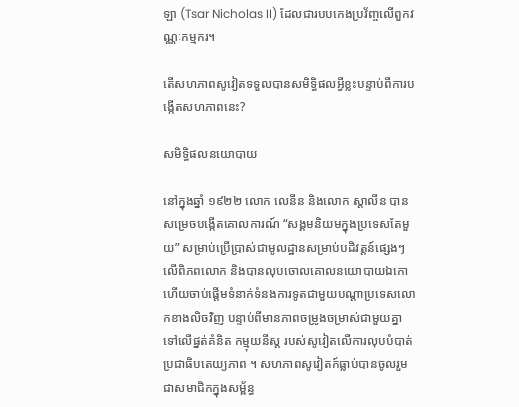ឡា (Tsar Nicholas II) ដែលជារបបកេងប្រវ័ញ្ចលើពួកវណ្ណៈកម្មករ។

តើសហភាពសូវៀតទទួលបានសមិទ្ធិផលអ្វីខ្លះបន្ទាប់ពីការបង្កើតសហភាពនេះ?

សមិទ្ធិផលនយោបាយ

នៅក្នុងឆ្នាំ ១៩២២ លោក លេនីន និងលោក ស្តាលីន បានសម្រេចបង្កើតគោលការណ៍ “សង្គមនិយមក្នុងប្រទេសតែមួយ” សម្រាប់ប្រើប្រាស់ជាមូលដ្ឋានសម្រាប់បដិវត្តន៍ផ្សេងៗលើពិភពលោក និងបានលុបចោលគោលនយោបាយឯកោហើយចាប់ផ្តើមទំនាក់ទំនងការទូតជាមួយបណ្តាប្រទេសលោកខាងលិចវិញ បន្ទាប់ពីមានភាពចម្រូងចម្រាស់ជាមួយគ្នា ទៅលើផ្នត់គំនិត កម្មុយនីស្ត របស់សូវៀតលើការលុបបំបាត់ប្រជាធិបតេយ្យភាព ។ សហភាពសូវៀតក៍ធ្លាប់បានចូលរួមជាសមាជិកក្នុងសម្ព័ន្ធ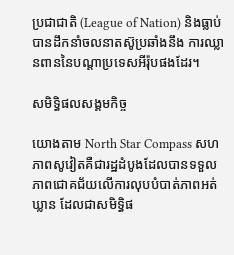ប្រជាជាតិ (League of Nation) និងធ្លាប់បានដឹកនាំចលនាតស៊ូប្រឆាំងនឹង ការឈ្លានពាននៃបណ្តាប្រទេសអីរ៉ុបផងដែរ។

សមិទ្ធិផលសង្គមកិច្ច

យោងតាម North Star Compass សហភាពសូវៀតគឺជារដ្ឋដំបូងដែលបានទទួលភាពជោគជ័យលើការលុបបំបាត់ភាពអត់ឃ្លាន ដែលជាសមិទ្ធិផ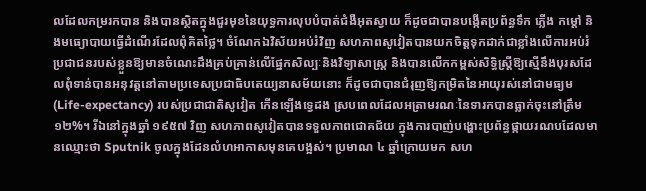លដែលកម្ររកបាន និងបានស្ថិតក្នុងជួរមុខនៃយុទ្ធការលុបបំបាត់ជំងឺអុតស្វាយ ក៏ដូចជាបានបង្កើតប្រព័ន្ធទឹក ភ្លើង កម្តៅ និងមធ្យោបាយធ្វើដំណើរដែលពុំគិតថ្លៃ។ ចំណែកឯវិស័យអប់រំវិញ សហភាពសូវៀតបានយកចិត្តទុកដាក់ជាខ្លាំងលើការអប់រំប្រជាជនរបស់ខ្លួនឱ្យមានចំណេះដឹងគ្រប់គ្រាន់លើផ្នែកសិល្បៈនិងវិទ្យាសាស្រ្ត និងបានលើកកម្ពស់សិទ្ធិស្ត្រីឱ្យស្មើនឹងបុរសដែលពុំទាន់បានអនុវត្តនៅតាមប្រទេសប្រជាធិបតេយ្យនាសម័យនោះ ក៏ដូចជាបានជំរុញឱ្យកម្រិតនៃអាយុរស់នៅជាមធ្យម (Life-expectancy) របស់ប្រជាជាតិសូវៀត កើនឡើងទ្វេដង ស្របពេលដែលអត្រាមរណៈនៃទារកបានធ្លាក់ចុះនៅត្រឹម ១២%។ រីឯនៅក្នុងឆ្នាំ ១៩៥៧ វិញ សហភាពសូវៀតបានទទួលភាពជោគជ័យ ក្នុងការបាញ់បង្ហោះប្រព័ន្ធផ្កាយរណបដែលមានឈ្មោះថា Sputnik ចូលក្នុងដែនលំហអាកាសមុនគេបង្អស់។ ប្រមាណ ៤ ឆ្នាំក្រោយមក សហ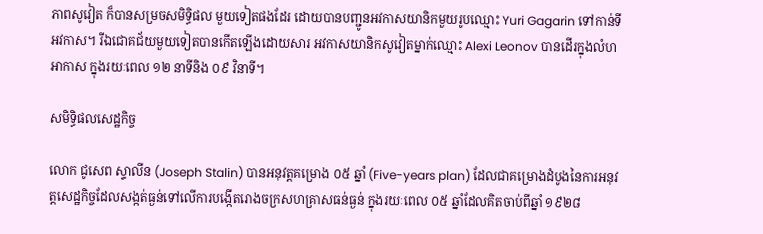ភាពសូវៀត ក៏បានសម្រចសមិទ្ធិផល មួយទៀតផងដែរ ដោយបានបញ្ជូនអវកាសយានិកមួយរូបឈ្មោះ Yuri Gagarin ទៅកាន់ទីអវកាស។ រីឯជោគជ័យមួយទៀតបានកើតឡើងដោយសារ អវកាសយានិកសូវៀតម្នាក់ឈ្មោះ Alexi Leonov បានដើរក្នុងលំហអាកាស ក្នុងរយៈពេល ១២ នាទីនិង ០៩ វិនាទី។

សមិទ្ធិផលសេដ្ឋកិច្ច

លោក ជូសេព ស្ទាលីន (Joseph Stalin) បានអនុវត្តគម្រោង ០៥ ឆ្នាំ (Five-years plan) ដែលជាគម្រោងដំបូងនៃការអនុវត្តសេដ្ឋកិច្ចដែលសង្កត់ធ្ងន់ទៅលើការបង្កើតរោងចក្រសហគ្រាសធន់ធ្ងន់ ក្នុងរយៈពេល ០៥ ឆ្នាំដែលគិតចាប់ពីឆ្នាំ ១៩២៨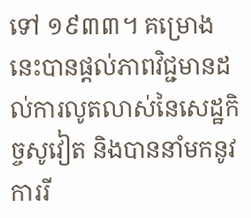ទៅ ១៩៣៣។ គម្រោងនេះបានផ្តល់ភាពវិជ្ជមានដល់ការលូតលាស់នៃសេដ្ឋកិច្ចសូវៀត និងបាននាំមកនូវការរី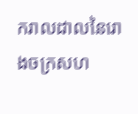ករាលដាលនៃរោងចក្រសហ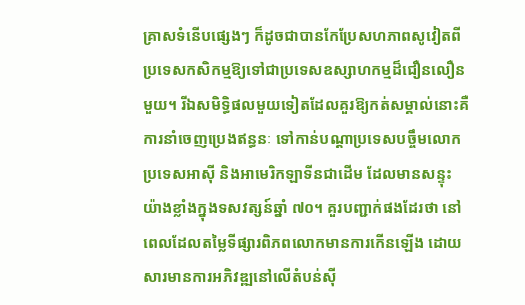គ្រាសទំនើបផ្សេងៗ ក៏ដូចជាបានកែប្រែសហភាពសូវៀតពីប្រទេសកសិកម្មឱ្យទៅជាប្រទេសឧស្សាហកម្មដ៏ជឿនលឿនមួយ។ រីឯសមិទ្ធិផលមួយទៀតដែលគួរឱ្យកត់សម្គាល់នោះគឺ ការនាំចេញប្រេងឥន្ធនៈ ទៅកាន់បណ្តាប្រទេសបច្ចឹមលោក ប្រទេសអាស៊ី និងអាមេរិកឡាទីនជាដើម ដែលមានសន្ទុះយ៉ាងខ្លាំងក្នុងទសវត្សន៍ឆ្នាំ ៧០។ គួរបញ្ជាក់ផងដែរថា នៅពេលដែលតម្លៃទីផ្សារពិភពលោកមានការកើនឡើង ដោយសារមានការអភិវឌ្ឍនៅលើតំបន់ស៊ី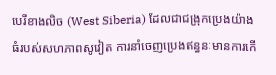បេរីខាងលិច (West Siberia) ដែលជាជង្រុកប្រេងយ៉ាងធំរបស់សហភាពសូវៀត ការនាំចេញប្រេងឥន្ធនៈមានការកើ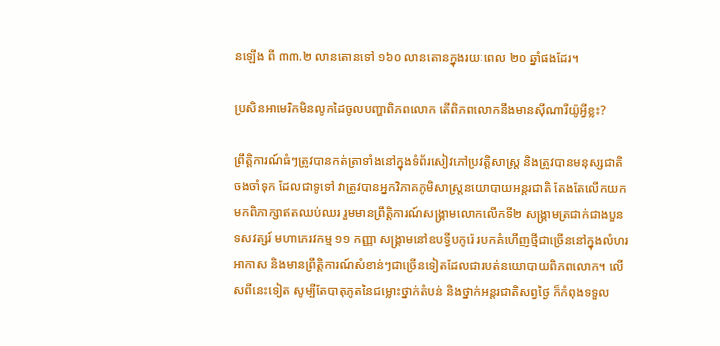នឡើង ពី ៣៣.២ លានតោនទៅ ១៦០ លានតោនក្នុងរយៈពេល ២០ ឆ្នាំផងដែរ។

ប្រសិនអាមេរិកមិនលូកដៃចូលបញ្ហាពិភពលោក តើពិភពលោកនឹងមានស៊ីណារីយ៉ូអ្វីខ្លះ?

ព្រឹត្តិការណ៍ធំៗត្រូវបានកត់ត្រាទាំងនៅក្នុងទំព័រសៀវភៅប្រវត្តិសាស្ត្រ និងត្រូវបានមនុស្សជាតិចងចាំទុក ដែលជាទូទៅ វាត្រូវបានអ្នកវិភាគភូមិសាស្ត្រនយោបាយអន្តរជាតិ តែងតែលើកយកមកពិភាក្សាឥតឈប់ឈរ រួមមានព្រឹត្តិការណ៍សង្រ្គាមលោកលើកទី២ សង្គ្រាមត្រជាក់ជាងបួនទសវត្សរ៍ មហាភេរវកម្ម ១១ កញ្ញា សង្គ្រាមនៅឧបទ្វីបកូរ៉េ របកគំហើញថ្មីជាច្រើននៅក្នុងលំហរអាកាស និងមានព្រឹត្តិការណ៍សំខាន់ៗជាច្រើនទៀតដែលជារបត់នយោបាយពិភពលោក។ លើសពីនេះទៀត សូម្បីតែបាតុភូតនៃជម្លោះថ្នាក់តំបន់ និងថ្នាក់អន្តរជាតិសព្វថ្ងៃ ក៏កំពុងទទួល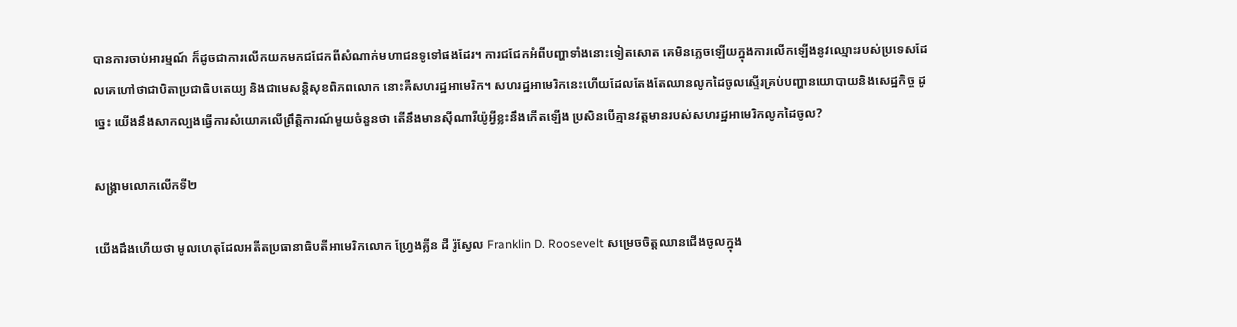បានការចាប់អារម្មណ៍ ក៏ដូចជាការលើកយកមកជជែកពីសំណាក់មហាជនទូទៅផងដែរ។ ការជជែកអំពីបញ្ហាទាំងនោះទៀតសោត គេមិនភ្លេចឡើយក្នុងការលើកឡើងនូវឈ្មោះរបស់ប្រទេសដែលគេហៅថាជាបិតាប្រជាធិបតេយ្យ និងជាមេសន្តិសុខពិភពលោក នោះគឺសហរដ្ឋអាមេរិក។ សហរដ្ឋអាមេរិកនេះហើយដែលតែងតែឈានលូកដៃចូលស្ទើរគ្រប់បញ្ហានយោបាយនិងសេដ្ឋកិច្ច ដូច្នេះ យើងនឹងសាកល្បងធ្វើការសំយោគលើព្រឹត្តិការណ៍មួយចំនួនថា តើនឹងមានស៊ីណារីយ៉ូអ្វីខ្លះនឹងកើតឡើង ប្រសិនបើគ្មានវត្តមានរបស់សហរដ្ឋអាមេរិកលូកដៃចូល?

សង្គ្រាមលោកលើកទី២

យើងដឹងហើយថា មូលហេតុដែលអតីតប្រធានាធិបតីអាមេរិកលោក ហ្រ្វែងគ្លីន ដឺ រ៉ូស្វែល Franklin D. Roosevelt សម្រេចចិត្ដឈានជើងចូលក្នុង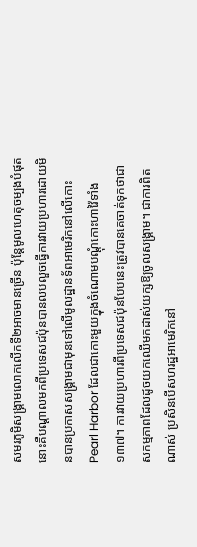សមរភូមិសង្គ្រាមលោកលើកទី២អាចមានច្រើន ប៉ុន្តែមូលហេតុចម្បងបំផុតនោះគឺបណ្ដាលមកពីប្រទេសជប៉ុនបានលបលួចធ្វើការវាយប្រហារដោយមិនបានប្រកាសសង្គ្រាមជាមុនទៅលើមូលដ្ឋានទ័ពអាមេរិកនៅលើកោះ Pearl Harbor ដែលជាកោះមួយក្នុងចំណោមបណ្ដុំកោះហាវ៉ៃទាំង១៣៧។ ការវាយប្រហារពីប្រទេសជប៉ុនបែបនេះត្រូវបានគេចាត់ទុកថាជាសកម្មភាពដែលដូចយកឈើមកដាស់យក្សឱ្យចូលសង្គ្រាម។ ជាការពិតណាស់ ប្រសិនបើសហរដ្ឋអាមេរិកនៅ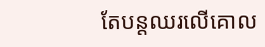តែបន្តឈរលើគោល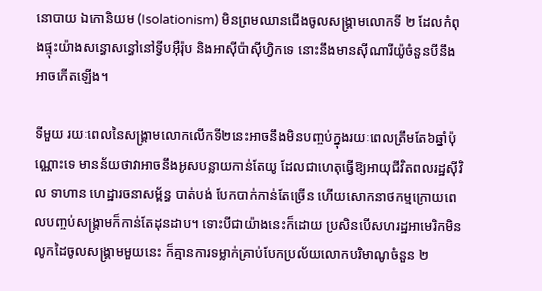នោបាយ ឯកោនិយម (Isolationism) មិនព្រមឈានជើងចូលសង្គ្រាមលោកទី ២ ដែលកំពុងផ្ទុះយ៉ាងសន្ធោសន្ធៅនៅទ្វីបអ៊ឺរ៉ុប និងអាស៊ីប៉ាស៊ីហ្វិកទេ នោះនឹងមានស៊ីណារីយ៉ូចំនួនបីនឹងអាចកើតឡើង។

ទីមួយ រយៈពេលនៃសង្រ្គាមលោកលើកទី២នេះអាចនឹងមិនបញ្ចប់ក្នុងរយៈពេលត្រឹមតែ៦ឆ្នាំប៉ុណ្ណោះទេ មានន័យថាវាអាចនឹងអូសបន្លាយកាន់តែយូ ដែលជាហេតុធ្វើឱ្យអាយុជីវិតពលរដ្ឋស៊ីវិល ទាហាន ហេដ្ឋារចនាសម្ព័ន្ធ បាត់បង់ បែកបាក់កាន់តែច្រើន ហើយសោកនាថកម្មក្រោយពេលបញ្ចប់សង្គ្រាមក៏កាន់តែដុនដាប។ ទោះបីជាយ៉ាងនេះក៏ដោយ ប្រសិនបើសហរដ្ឋអាមេរិកមិនលូកដៃចូលសង្គ្រាមមួយនេះ ក៏គ្មានការទម្លាក់គ្រាប់បែកប្រល័យលោកបរិមាណូចំនួន ២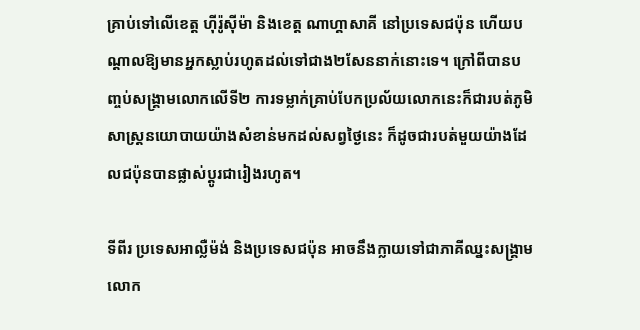គ្រាប់ទៅលើខេត្ត ហ៊ីរ៉ូស៊ីម៉ា និងខេត្ត ណាហ្គាសាគី នៅប្រទេសជប៉ុន ហើយបណ្ដាលឱ្យមានអ្នកស្លាប់រហូតដល់ទៅជាង២សែននាក់នោះទេ។ ក្រៅពីបានបញ្ចប់សង្គ្រាមលោកលើទី២ ការទម្លាក់គ្រាប់បែកប្រល័យលោកនេះក៏ជារបត់ភូមិសាស្ត្រនយោបាយយ៉ាងសំខាន់មកដល់សព្វថ្ងៃនេះ ក៏ដូចជារបត់មួយយ៉ាងដែលជប៉ុនបានផ្លាស់ប្ដូរជារៀងរហូត។

ទីពីរ ប្រទេសអាល្លឺម៉ង់ និងប្រទេសជប៉ុន អាចនឹងក្លាយទៅជាភាគីឈ្នះសង្គ្រាមលោក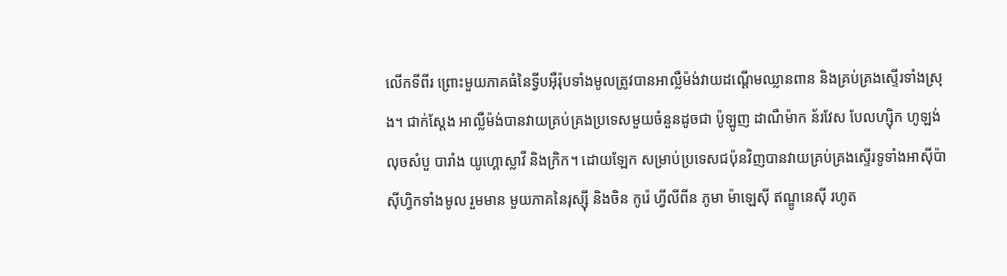លើកទីពីរ ព្រោះមួយភាគធំនៃទ្វីបអ៊ឺរ៉ុបទាំងមូលត្រូវបានអាល្លឺម៉ង់វាយដណ្ដើមឈ្លានពាន និងគ្រប់គ្រងស្ទើរទាំងស្រុង។ ជាក់ស្ដែង អាល្លឺម៉ង់បានវាយគ្រប់គ្រងប្រទេសមួយចំនួនដូចជា ប៉ូឡូញ ដាណឺម៉ាក ន័រវែស បែលហ្ស៊ិក ហូឡង់ លុចសំបួ បារាំង យូហ្គោស្លាវី និងក្រិក។ ដោយឡែក សម្រាប់ប្រទេសជប៉ុនវិញបានវាយគ្រប់គ្រងស្ទើរទូទាំងអាស៊ីប៉ាស៊ីហ្វិកទាំងមូល រួមមាន មួយភាគនៃរុស្ស៊ី និងចិន កូរ៉េ ហ្វីលីពីន ភូមា ម៉ាឡេស៊ី ឥណ្ឌូនេស៊ី រហូត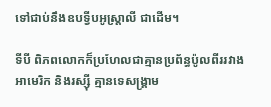ទៅជាប់នឹងឧបទ្វីបអូស្ត្រាលី ជាដើម។

ទីបី ពិភពលោកក៏ប្រហែលជាគ្មានប្រព័ន្ធប៉ូលពីររវាងអាមេរិក និងរស្ស៊ី គ្មានទេសង្គ្រាម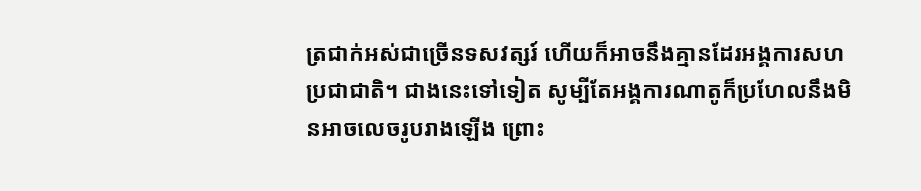ត្រជាក់អស់ជាច្រើនទសវត្សរ៍ ហើយក៏អាចនឹងគ្មានដែរអង្គការសហប្រជាជាតិ។ ជាងនេះទៅទៀត សូម្បីតែអង្គការណាតូក៏ប្រហែលនឹងមិនអាចលេចរូបរាងឡើង ព្រោះ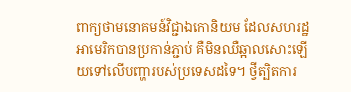ពាក្យថាមនោគមន៍វិជ្ជាឯកោនិយម ដែលសហរដ្ឋអាមេរិកបានប្រកាន់ភ្ជាប់ គឺមិនឈឺឆ្អាលសោះឡើយទៅលើបញ្ហារបស់ប្រទេសដទៃ។ ថ្វីត្បិតការ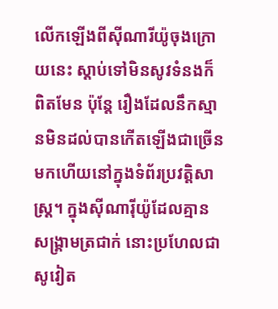លើកឡើងពីស៊ីណារីយ៉ូចុងក្រោយនេះ ស្ដាប់ទៅមិនសូវទំនងក៏ពិតមែន ប៉ុន្តែ រឿងដែលនឹកស្មានមិនដល់បានកើតឡើងជាច្រើនមកហើយនៅក្នុងទំព័រប្រវត្តិសាស្រ្ត។ ក្នុងស៊ីណារ៉ីយ៉ូដែលគ្មានសង្គ្រាមត្រជាក់ នោះប្រហែលជាសូវៀត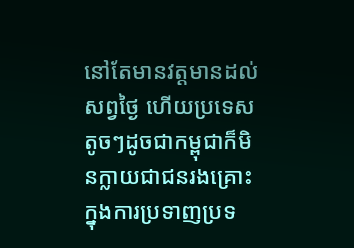នៅតែមានវត្ដមានដល់សព្វថ្ងៃ ហើយប្រទេសតូចៗដូចជាកម្ពុជាក៏មិនក្លាយជាជនរងគ្រោះក្នុងការប្រទាញប្រទ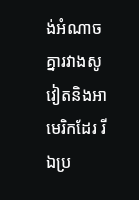ង់អំណាចគ្នារវាងសូវៀតនិងអាមេរិកដែរ រីឯប្រ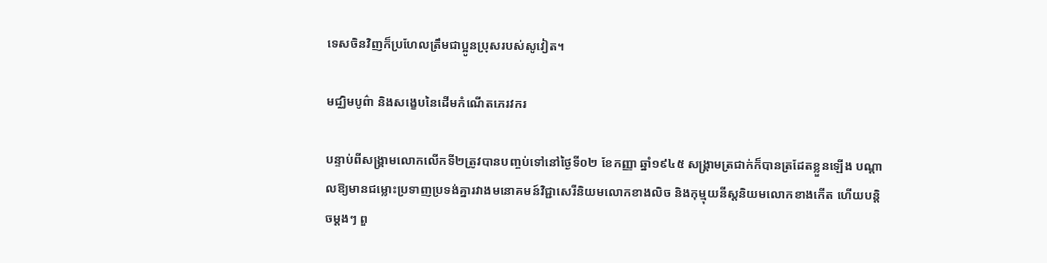ទេសចិនវិញក៏ប្រហែលត្រឹមជាប្អូនប្រុសរបស់សូវៀត។

មជ្ឈិមបូព៌ា និងសង្ខេបនៃដើមកំណើតភេរវករ

បន្ទាប់ពីសង្គ្រាមលោកលើកទី២ត្រូវបានបញ្ចប់ទៅនៅថ្ងៃទី០២ ខែកញ្ញា ឆ្នាំ១៩៤៥ សង្រ្គាមត្រជាក់ក៏បានត្រដែតខ្លួនឡើង បណ្ដាលឱ្យមានជម្លោះប្រទាញប្រទង់គ្នារវាងមនោគមន៍វិជ្ជាសេរីនិយមលោកខាងលិច និងកុម្មុយនីស្តនិយមលោកខាងកើត ហើយបន្តិចម្ដងៗ ពួ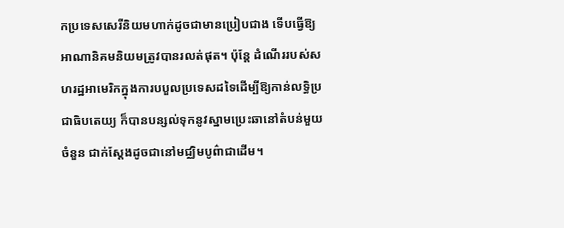កប្រទេសសេរីនិយមហាក់ដូចជាមានប្រៀបជាង ទើបធ្វើឱ្យអាណានិគមនិយមត្រូវបានរលត់ផុត។ ប៉ុន្តែ ដំណើររបស់សហរដ្ឋអាមេរិកក្នុងការបបួលប្រទេសដទៃដើម្បីឱ្យកាន់លទ្ធិប្រជាធិបតេយ្យ ក៏បានបន្សល់ទុកនូវស្នាមប្រេះឆានៅតំបន់មួយចំនួន ជាក់ស្ដែងដូចជានៅមជ្ឈិមបូព៌ាជាដើម។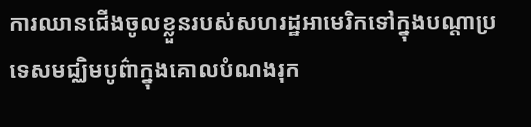ការឈានជើងចូលខ្លួនរបស់សហរដ្ឋអាមេរិកទៅក្នុងបណ្ដាប្រទេសមជ្ឈិមបូព៌ាក្នុងគោលបំណងរុក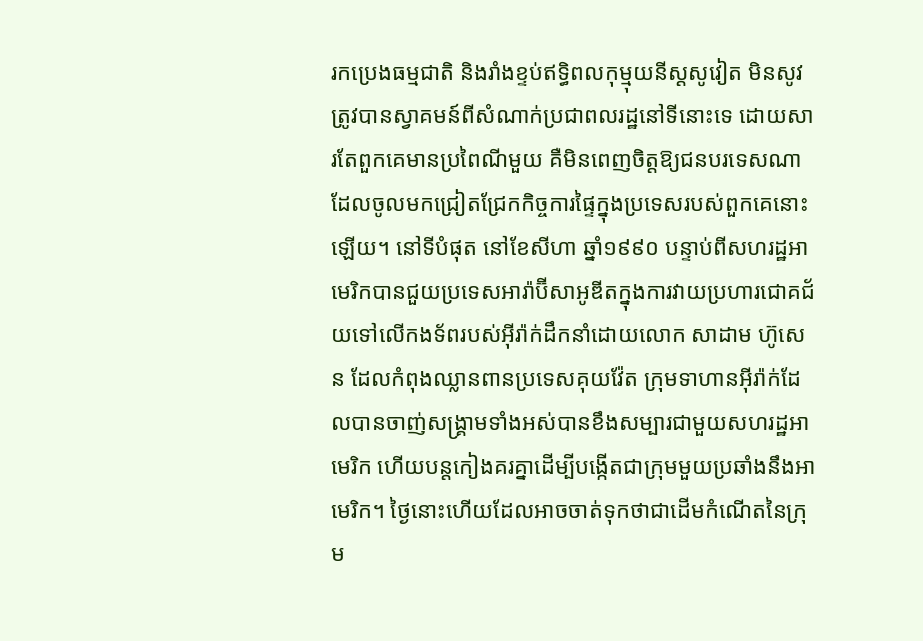រកប្រេងធម្មជាតិ និងរាំងខ្ទប់ឥទ្ធិពលកុម្មុយនីស្ដសូវៀត មិនសូវត្រូវបានស្វាគមន៍ពីសំណាក់ប្រជាពលរដ្ឋនៅទីនោះទេ ដោយសារតែពួកគេមានប្រពៃណីមួយ គឺមិនពេញចិត្តឱ្យជនបរទេសណាដែលចូលមកជ្រៀតជ្រែកកិច្ចការផ្ទៃក្នុងប្រទេសរបស់ពួកគេនោះឡើយ។ នៅទីបំផុត នៅខែសីហា ឆ្នាំ១៩៩០ បន្ទាប់ពីសហរដ្ឋអាមេរិកបានជួយប្រទេសអារ៉ាប៊ីសាអូឌីតក្នុងការវាយប្រហារជោគជ័យទៅលើកងទ័ពរបស់អ៊ីរ៉ាក់ដឹកនាំដោយលោក សាដាម ហ៊ូសេន ដែលកំពុងឈ្លានពានប្រទេសគុយវ៉ែត ក្រុមទាហានអ៊ីរ៉ាក់ដែលបានចាញ់សង្គ្រាមទាំងអស់បានខឹងសម្បារជាមួយសហរដ្ឋអាមេរិក ហើយបន្តកៀងគរគ្នាដើម្បីបង្កើតជាក្រុមមួយប្រឆាំងនឹងអាមេរិក។ ថ្ងៃនោះហើយដែលអាចចាត់ទុកថាជាដើមកំណើតនៃក្រុម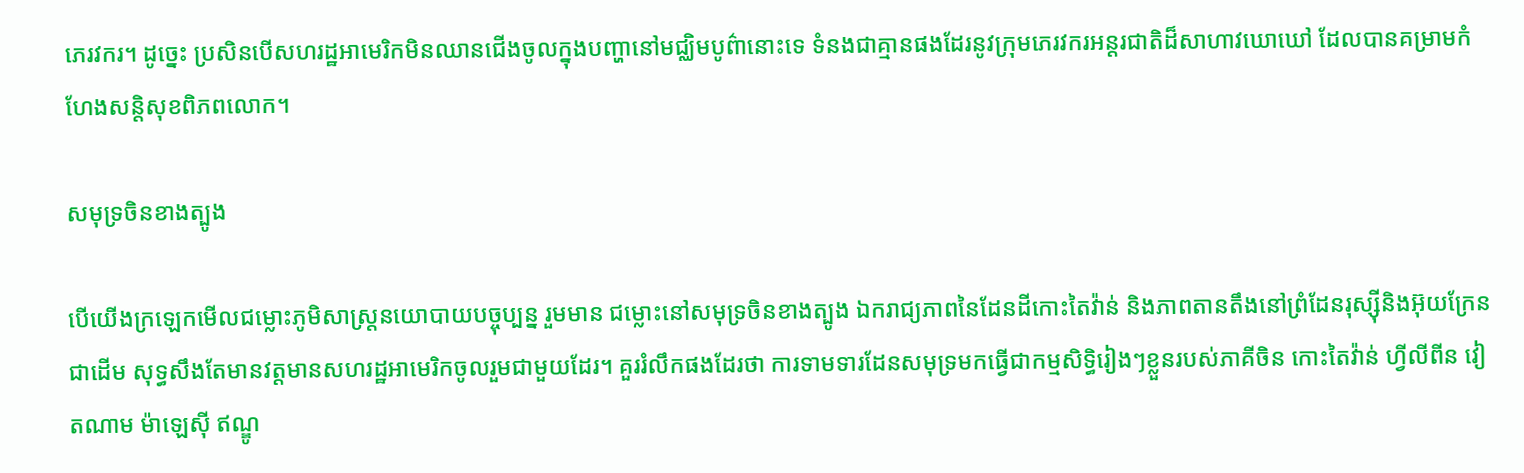ភេរវករ។ ដូច្នេះ ប្រសិនបើសហរដ្ឋអាមេរិកមិនឈានជើងចូលក្នុងបញ្ហានៅមជ្ឈិមបូព៌ានោះទេ ទំនងជាគ្មានផងដែរនូវក្រុមភេរវករអន្តរជាតិដ៏សាហាវឃោឃៅ ដែលបានគម្រាមកំហែងសន្តិសុខពិភពលោក។

សមុទ្រចិនខាងត្បូង

បើយើងក្រឡេកមើលជម្លោះភូមិសាស្ត្រនយោបាយបច្ចុប្បន្ន រួមមាន ជម្លោះនៅសមុទ្រចិនខាងត្បូង ឯករាជ្យភាពនៃដែនដីកោះតៃវ៉ាន់ និងភាពតានតឹងនៅព្រំដែនរុស្ស៊ីនិងអ៊ុយក្រែនជាដើម សុទ្ធសឹងតែមានវត្តមានសហរដ្ឋអាមេរិកចូលរួមជាមួយដែរ។ គួររំលឹកផងដែរថា ការទាមទារដែនសមុទ្រមកធ្វើជាកម្មសិទ្ធិរៀងៗខ្លួនរបស់ភាគីចិន កោះតៃវ៉ាន់ ហ្វីលីពីន វៀតណាម ម៉ាឡេស៊ី ឥណ្ឌូ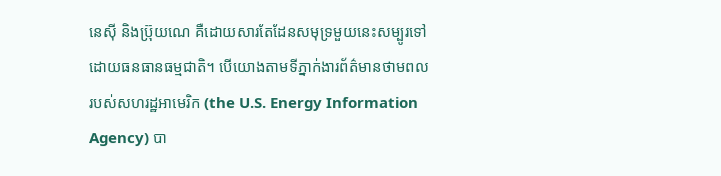នេស៊ី និងប្រ៊ុយណេ គឺដោយសារតែដែនសមុទ្រមួយនេះសម្បូរទៅដោយធនធានធម្មជាតិ។ បើយោងតាមទីភ្នាក់ងារព័ត៌មានថាមពលរបស់សហរដ្ឋអាមេរិក (the U.S. Energy Information Agency) បា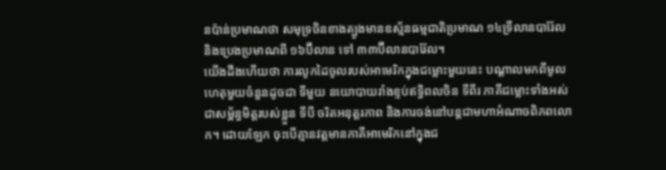នប៉ាន់ប្រមាណថា សមុទ្រចិនខាងត្បូងមានឧស្ម័នធម្មជាតិប្រមាណ ១៤ទ្រីលានបារ៉ែល និងប្រេងប្រមាណពី ១៦ប៊ីលាន ទៅ ៣៣ប៊ីលានបារ៉ែល។
យើងដឹងហើយថា ការលូកដៃចូលរបស់អាមេរិកក្នុងជម្លោះមួយនេះ បណ្ដាលមកពីមូលហេតុមួយចំនួនដូចជា ទីមួយ នយោបាយរាំងខ្ទប់ឥទ្ធិពលចិន ទីពីរ ភាគីជម្លោះទាំងអស់ជាសម្ព័ន្ធមិត្តរបស់ខ្លួន ទីបី ចរិតអនុត្តរភាព និងការចង់នៅបន្តជាមហាអំណាចពិភពលោក។ ដោយឡែក ចុះបើគ្មានវត្តមានភាគីអាមេរិកនៅក្នុងជ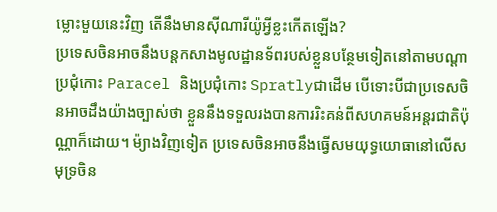ម្លោះមួយនេះវិញ តើនឹងមានស៊ីណារីយ៉ូអ្វីខ្លះកើតឡើង?
ប្រទេសចិនអាចនឹងបន្តកសាងមូលដ្ឋានទ័ពរបស់ខ្លួនបន្ថែមទៀតនៅតាមបណ្ដាប្រជុំកោះ Paracel និងប្រជុំកោះ Spratlyជាដើម បើទោះបីជាប្រទេសចិនអាចដឹងយ៉ាងច្បាស់ថា ខ្លួននឹងទទួលរងបានការរិះគន់ពីសហគមន៍អន្តរជាតិប៉ុណ្ណាក៏ដោយ។ ម៉្យាងវិញទៀត ប្រទេសចិនអាចនឹងធ្វើសមយុទ្ធយោធានៅលើសមុទ្រចិន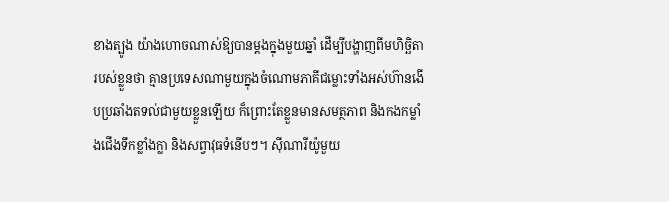ខាងត្បូង យ៉ាងហោចណាស់ឱ្យបានម្ដងក្នុងមួយឆ្នាំ ដើម្បីបង្ហាញពីមហិច្ឆិតារបស់ខ្លួនថា គ្មានប្រទេសណាមួយក្នុងចំណោមភាគីជម្លោះទាំងអស់ហ៊ានងើបប្រឆាំងតទល់ជាមួយខ្លួនឡើយ ក៏ព្រោះតែខ្លួនមានសមត្ថភាព និងកងកម្លាំងជើងទឹកខ្លាំងក្លា និងសព្វាវុធទំនើបៗ។ ស៊ីណារីយ៉ូមួយ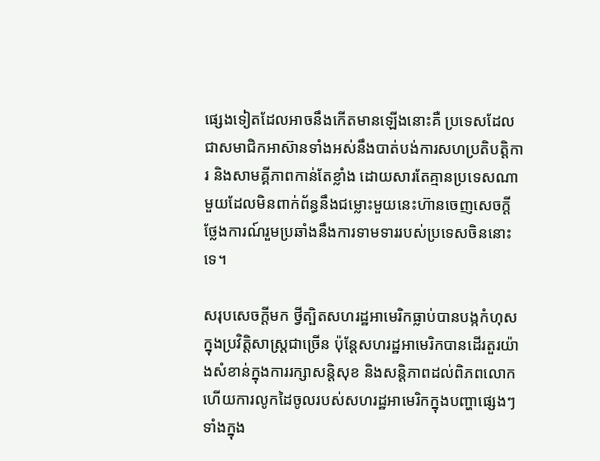ផ្សេងទៀតដែលអាចនឹងកើតមានឡើងនោះគឺ ប្រទេសដែលជាសមាជិកអាស៊ានទាំងអស់នឹងបាត់បង់ការសហប្រតិបត្តិការ និងសាមគ្គីភាពកាន់តែខ្លាំង ដោយសារតែគ្មានប្រទេសណាមួយដែលមិនពាក់ព័ន្ធនឹងជម្លោះមួយនេះហ៊ានចេញសេចក្ដីថ្លែងការណ៍រួមប្រឆាំងនឹងការទាមទាររបស់ប្រទេសចិននោះទេ។

សរុបសេចក្ដីមក ថ្វីត្បិតសហរដ្ឋអាមេរិកធ្លាប់បានបង្កកំហុសក្នុងប្រវិត្តិសាស្ត្រជាច្រើន ប៉ុន្តែសហរដ្ឋអាមេរិកបានដើរតួរយ៉ាងសំខាន់ក្នុងការរក្សាសន្តិសុខ និងសន្តិភាពដល់ពិភពលោក ហើយការលូកដៃចូលរបស់សហរដ្ឋអាមេរិកក្នុងបញ្ហាផ្សេងៗទាំងក្នុង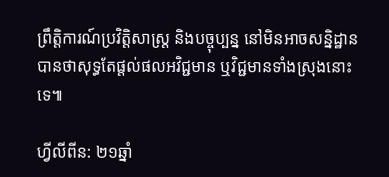ព្រឹត្តិការណ៍ប្រវិត្តិសាស្ត្រ និងបច្ចុប្បន្ន នៅមិនអាចសន្និដ្ឋានបានថាសុទ្ធតែផ្ដល់ផលអវិជ្ជមាន ឬវិជ្ជមានទាំងស្រុងនោះទេ៕

ហ្វីលីពីន: ២១ឆ្នាំ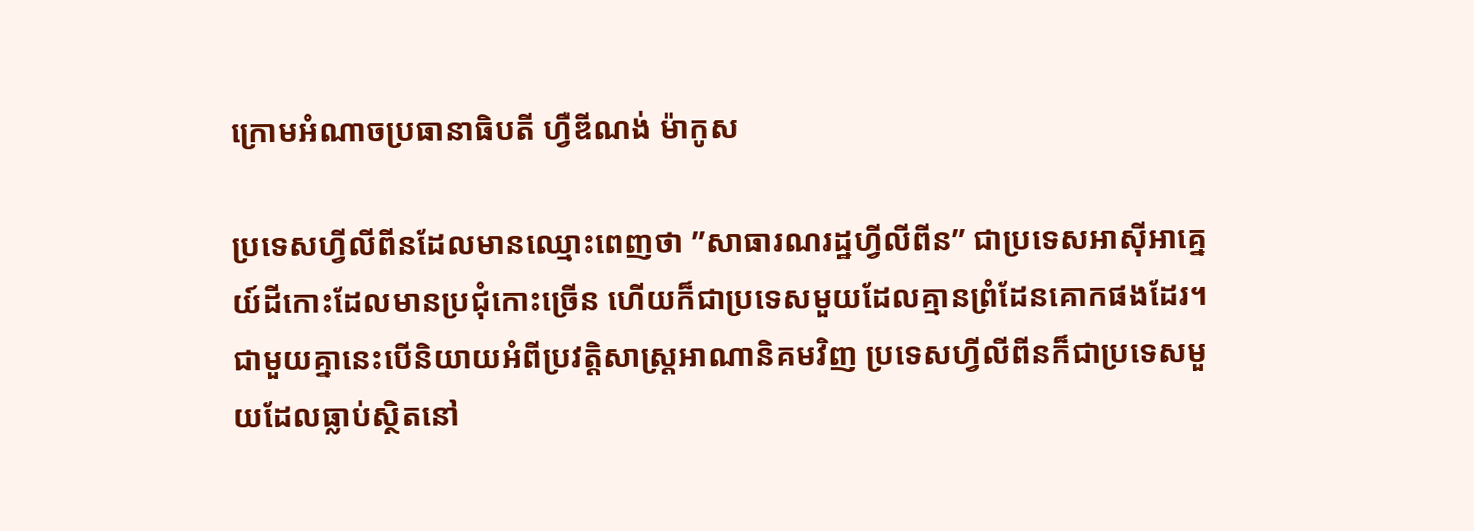ក្រោមអំណាចប្រធានាធិបតី ហ្វឺឌីណង់ ម៉ាកូស

ប្រទេសហី្វលីពីនដែលមានឈ្មោះពេញថា ”សាធារណរដ្ឋហ្វីលីពីន” ជាប្រទេសអាស៊ីអាគ្នេយ៍ដីកោះដែលមានប្រជុំកោះច្រើន ហើយក៏ជាប្រទេសមួយដែលគ្មានព្រំដែនគោកផងដែរ។ ជាមួយគ្នានេះបើនិយាយអំពីប្រវត្តិសាស្ត្រអាណានិគមវិញ ប្រទេសហី្វលីពីនក៏ជាប្រទេសមួយដែលធ្លាប់ស្ថិតនៅ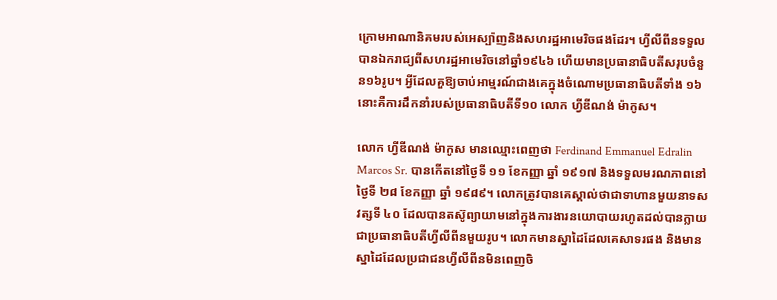ក្រោមអាណានិគមរបស់អេស្ប៉ាញនិងសហរដ្ឋអាមេរិចផងដែរ។ ហី្វលីពីនទទួលបានឯករាជ្យពីសហរដ្ឋអាមេរិចនៅឆ្នាំ១៩៤៦ ហើយមានប្រធានាធិបតីសរុបចំនួន១៦រូប។ អ្វីដែលគួឱ្យចាប់អាម្មរណ៍ជាងគេក្នុងចំណោមប្រធានាធិបតីទាំង ១៦ នោះគឺការដឹកនាំរបស់ប្រធានាធិបតីទី១០ លោក ហ្វីឌីណង់ ម៉ាកូស។

លោក ហ្វីឌីណង់ ម៉ាកូស មានឈ្មោះពេញថា Ferdinand Emmanuel Edralin Marcos Sr. បានកើតនៅថ្ងៃទី ១១ ខែកញ្ញា ឆ្នាំ ១៩១៧ និងទទួលមរណភាពនៅថ្ងៃទី ២៨ ខែកញ្ញា ឆ្នាំ ១៩៨៩។ លោកត្រូវបានគេស្គាល់ថាជាទាហានមួយនាទសវត្សទី ៤០ ដែលបានតស៊ូព្យាយាមនៅក្នុងការងារនយោបាយរហូតដល់បានក្លាយជាប្រធានាធិបតីហ្វីលីពីនមួយរូប។ លោកមានស្នាដៃដែលគេសាទរផង និងមានស្នាដៃដែលប្រជាជនហ្វីលីពីនមិនពេញចិ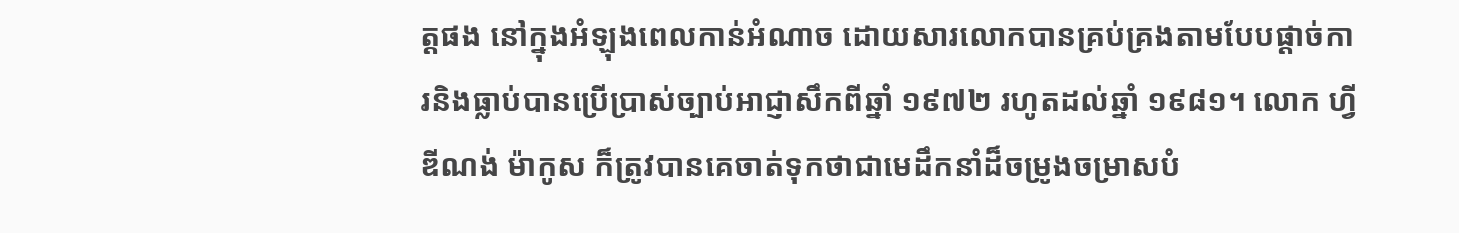ត្តផង នៅក្នុងអំឡុងពេលកាន់អំណាច ដោយសារលោកបានគ្រប់គ្រងតាមបែបផ្តាច់ការនិងធ្លាប់បានប្រើប្រាស់ច្បាប់អាជ្ញាសឹកពីឆ្នាំ ១៩៧២ រហូតដល់ឆ្នាំ ១៩៨១។ លោក ហ្វីឌីណង់ ម៉ាកូស ក៏ត្រូវបានគេចាត់ទុកថាជាមេដឹកនាំដ៏ចម្រូងចម្រាសបំ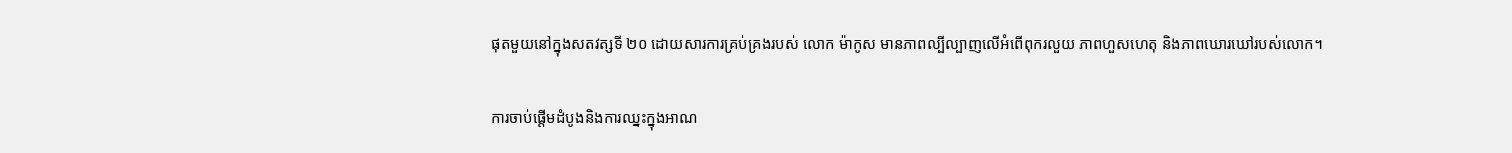ផុតមួយនៅក្នុងសតវត្សទី ២០ ដោយសារការគ្រប់គ្រងរបស់ លោក ម៉ាកូស មានភាពល្បីល្បាញលើអំពើពុករលួយ ភាពហួសហេតុ និងភាពឃោរឃៅរបស់លោក។

ការចាប់ផ្តើមដំបូងនិងការឈ្នះក្នុងអាណ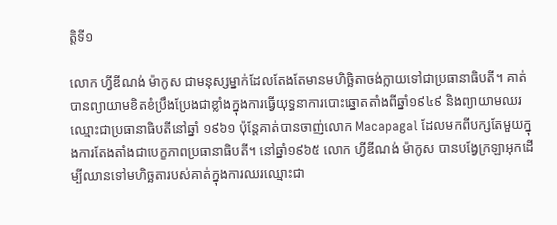ត្តិទី១

លោក ហ្វីឌីណង់ ម៉ាកូស ជាមនុស្សម្នាក់ដែលតែងតែមានមហិច្ឆិតាចង់ក្លាយទៅជាប្រធានាធិបតី។ គាត់បានព្យាយាមខិតខំប្រឹងប្រែងជាខ្លាំងក្នុងការធ្វើយុទ្ធនាការបោះឆ្នោតតាំងពីឆ្នាំ១៩៤៩ និងព្យាយាមឈរឈ្មោះជាប្រធានាធិបតីនៅឆ្នាំ ១៩៦១ ប៉ុន្តែគាត់បានចាញ់លោក Macapagal ដែលមកពីបក្សតែមួយក្នុងការតែងតាំងជាបេក្ខភាពប្រធានាធិបតី។ នៅឆ្នាំ១៩៦៥ លោក ហ្វីឌីណង់ ម៉ាកូស បានបង្វែក្រឡាអុកដើម្បីឈានទៅមហិច្ឆតារបស់គាត់ក្នុងការឈរឈ្មោះជា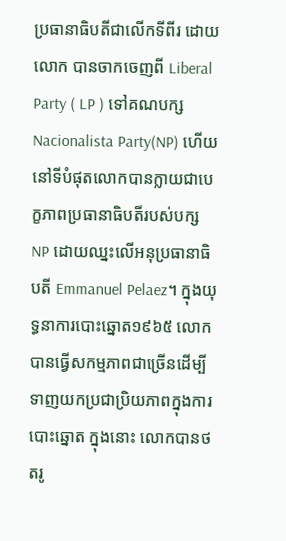ប្រធានាធិបតីជាលើកទីពីរ ដោយលោក បានចាកចេញពី Liberal Party ( LP ) ទៅគណបក្ស Nacionalista Party(NP) ហើយនៅទីបំផុតលោកបានក្លាយជាបេក្ខភាពប្រធានាធិបតីរបស់បក្ស NP ដោយឈ្នះលើអនុប្រធានាធិបតី Emmanuel Pelaez។ ក្នុងយុទ្ធនាការបោះឆ្នោត១៩៦៥ លោកបានធ្វើសកម្មភាពជាច្រើនដើម្បីទាញយកប្រជាប្រិយភាពក្នុងការបោះឆ្នោត ក្នុងនោះ លោកបានថតរូ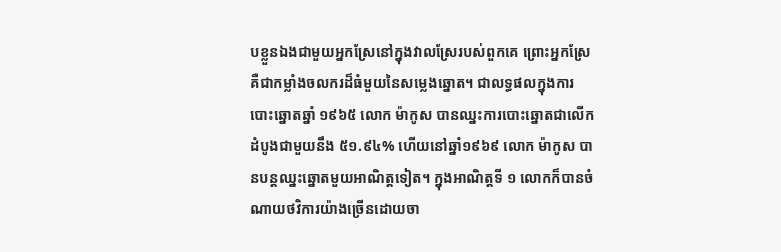បខ្លួនឯងជាមួយអ្នកស្រែនៅក្នុងវាលស្រែរបស់ពួកគេ ព្រោះអ្នកស្រែគឺជាកម្លាំងចលករដ៏ធំមួយនៃសម្លេងឆ្នោត។ ជាលទ្ធផលក្នុងការបោះឆ្នោតឆ្នាំ ១៩៦៥ លោក ម៉ាកូស បានឈ្នះការបោះឆ្នោតជាលើកដំបូងជាមួយនឹង ៥១.៩៤% ហើយនៅឆ្នាំ១៩៦៩ លោក ម៉ាកូស បានបន្តឈ្នះឆ្នោតមួយអាណិត្ដទៀត។ ក្នុងអាណិត្ដទី ១ លោកក៏បានចំណាយថវិការយ៉ាងច្រើនដោយចា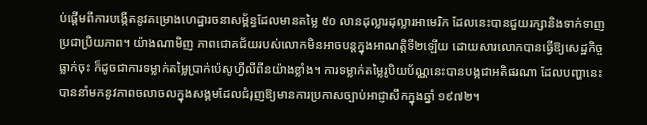ប់ផ្តើមពីការបង្កើតនូវគម្រោងហេដ្ឋារចនាសម្ព័ន្ធដែលមានតម្លៃ ៥០ លានដុល្លារដុល្លារអាមេរិក ដែលនេះបានជួយរក្សានិងទាក់ទាញប្រជាប្រិយភាព។ យ៉ាងណាមិញ ភាពជោគជ័យរបស់លោកមិនអាចបន្តក្នុងអាណត្តិទី២ឡើយ ដោយសារលោកបានធ្វើឱ្យសេដ្ឋកិច្ចធ្លាក់ចុះ ក៏ដូចជាការទម្លាក់តម្លៃប្រាក់ប៉េសូហ្វីលីពីនយ៉ាងខ្លាំង។ ការទម្លាក់តម្លៃរូបិយប័ណ្ណនេះបានបង្កជាអតិផរណា ដែលបញ្ហានេះ បាននាំមកនូវភាពចលាចលក្នុងសង្គមដែលជំរុញឱ្យមានការប្រកាសច្បាប់អាជ្ញាសឹកក្នុងឆ្នាំ ១៩៧២។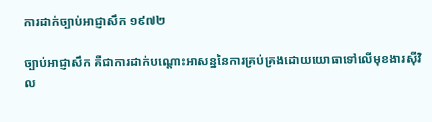ការដាក់ច្បាប់អាជ្ញាសឹក ១៩៧២

ច្បាប់អាជ្ញាសឹក គឺជាការដាក់បណ្ដោះអាសន្ននៃការគ្រប់គ្រងដោយយោធាទៅលើមុខងារស៊ីវិល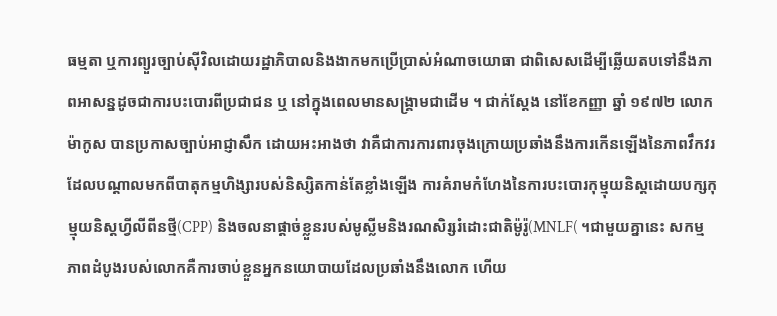ធម្មតា ឬការព្យួរច្បាប់ស៊ីវិលដោយរដ្ឋាភិបាលនិងងាកមកប្រើប្រាស់អំណាចយោធា ជាពិសេសដើម្បីឆ្លើយតបទៅនឹងភាពអាសន្នដូចជាការបះបោរពីប្រជាជន ឬ នៅក្នុងពេលមានសង្គ្រាមជាដើម ។ ជាក់ស្ដែង នៅខែកញ្ញា ឆ្នាំ ១៩៧២ លោក ម៉ាកូស បានប្រកាសច្បាប់អាជ្ញាសឹក ដោយអះអាងថា វាគឺជាការការពារចុងក្រោយប្រឆាំងនឹងការកើនឡើងនៃភាពវឹកវរដែលបណ្ដាលមកពីបាតុកម្មហិង្សារបស់និស្សិតកាន់តែខ្លាំងឡើង ការគំរាមកំហែងនៃការបះបោរកុម្មុយនិស្តដោយបក្សកុម្មុយនិស្តហ្វីលីពីនថ្មី(CPP) និងចលនាផ្តាច់ខ្លួនរបស់មូស្លីមនិងរណសិរ្សរំដោះជាតិម៉ូរ៉ូ(MNLF( ។ជាមួយគ្នានេះ សកម្មភាពដំបូងរបស់លោកគឺការចាប់ខ្លួនអ្នកនយោបាយដែលប្រឆាំងនឹងលោក ហើយ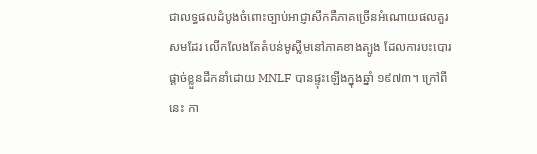ជាលទ្ធផលដំបូងចំពោះច្បាប់អាជ្ញាសឹកគឺភាគច្រើនអំណោយផលគួរសមដែរ លើកលែងតែតំបន់មូស្លីមនៅភាគខាងត្បូង ដែលការបះបោរផ្តាច់ខ្លួនដឹកនាំដោយ MNLF បានផ្ទុះឡើងក្នុងឆ្នាំ ១៩៧៣។ ក្រៅពីនេះ កា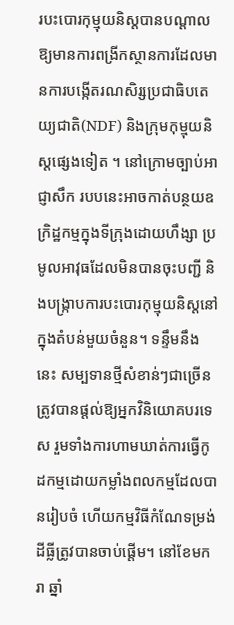របះបោរកុម្មុយនិស្តបានបណ្តាលឱ្យមានការពង្រីកស្ថានការដែលមានការបង្កើតរណសិរ្សប្រជាធិបតេយ្យជាតិ(NDF) និងក្រុមកុម្មុយនិស្តផ្សេងទៀត ។ នៅក្រោមច្បាប់អាជ្ញាសឹក របបនេះអាចកាត់បន្ថយឧក្រិដ្ឋកម្មក្នុងទីក្រុងដោយហឹង្សា ប្រមូលអាវុធដែលមិនបានចុះបញ្ជី និងបង្ក្រាបការបះបោរកុម្មុយនិស្តនៅក្នុងតំបន់មួយចំនួន។ ទន្ទឹមនឹងនេះ សម្បទានថ្មីសំខាន់ៗជាច្រើនត្រូវបានផ្តល់ឱ្យអ្នកវិនិយោគបរទេស រួមទាំងការហាមឃាត់ការធ្វើកូដកម្មដោយកម្លាំងពលកម្មដែលបានរៀបចំ ហើយកម្មវិធីកំណែទម្រង់ដីធ្លីត្រូវបានចាប់ផ្តើម។ នៅខែមករា ឆ្នាំ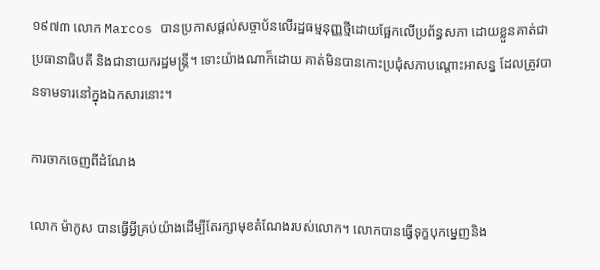១៩៧៣ លោក Marcos បានប្រកាសផ្តល់សច្ចាប័នលើរដ្ឋធម្មនុញ្ញថ្មីដោយផ្អែកលើប្រព័ន្ធសភា ដោយខ្លួនគាត់ជាប្រធានាធិបតី និងជានាយករដ្ឋមន្ត្រី។ ទោះយ៉ាងណាក៏ដោយ គាត់មិនបានកោះប្រជុំសភាបណ្តោះអាសន្ន ដែលត្រូវបានទាមទារនៅក្នុងឯកសារនោះ។

ការចាកចេញពីដំណែង

លោក ម៉ាកូស បានធ្វើអ្វីគ្រប់យ៉ាងដើម្បីតែរក្សាមុខតំណែងរបស់លោក។ លោកបានធ្វើទុក្ខបុកមេ្នញនិង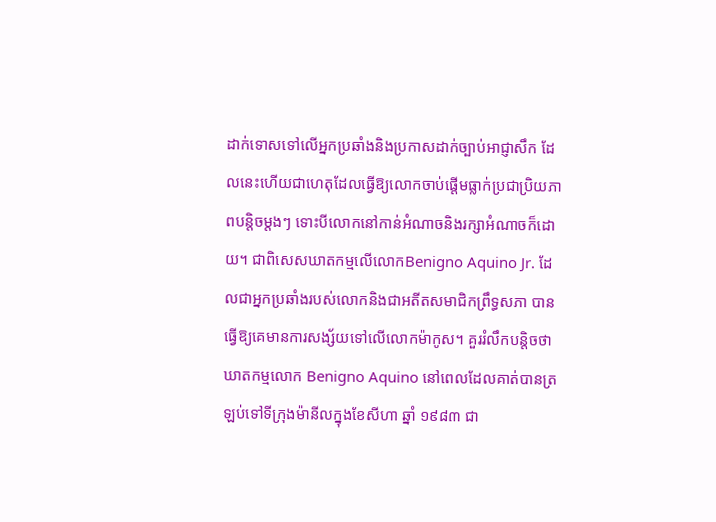ដាក់ទោសទៅលើអ្នកប្រឆាំងនិងប្រកាសដាក់ច្បាប់អាជ្ញាសឹក ដែលនេះហើយជាហេតុដែលធ្វើឱ្យលោកចាប់ផ្តើមធ្លាក់ប្រជាប្រិយភាពបន្តិចម្តងៗ ទោះបីលោកនៅកាន់អំណាចនិងរក្សាអំណាចក៏ដោយ។ ជាពិសេសឃាតកម្មលើលោកBenigno Aquino Jr. ដែលជាអ្នកប្រឆាំងរបស់លោកនិងជាអតីតសមាជិកព្រឹទ្ធសភា បានធ្វើឱ្យគេមានការសង្ស័យទៅលើលោកម៉ាកូស។ គួររំលឹកបន្តិចថា ឃាតកម្មលោក Benigno Aquino នៅពេលដែលគាត់បានត្រឡប់ទៅទីក្រុងម៉ានីលក្នុងខែសីហា ឆ្នាំ ១៩៨៣ ជា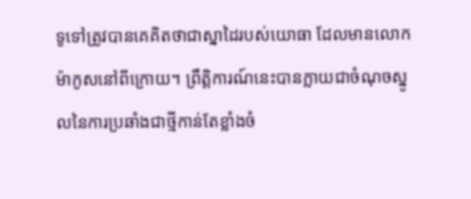ទូទៅត្រូវបានគេគិតថាជាស្នាដៃរបស់យោធា ដែលមានលោកម៉ាកូសនៅពីក្រោយ។ ព្រឹត្តិការណ៍នេះបានក្លាយជាចំណុចស្នូលនៃការប្រឆាំងជាថ្មីកាន់តែខ្លាំងចំ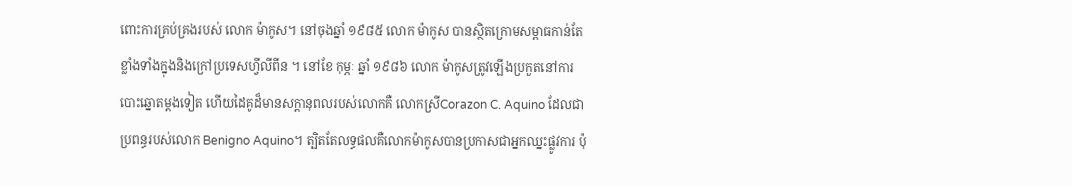ពោះការគ្រប់គ្រងរបស់ លោក ម៉ាកូស។ នៅចុងឆ្នាំ ១៩៨៥ លោក ម៉ាកូស បានស្ថិតក្រោមសម្ពាធកាន់តែខ្លាំងទាំងក្នុងនិងក្រៅប្រទេសហ្វីលីពីន ។ នៅខែ កុម្ភៈ ឆ្នាំ ១៩៨៦ លោក ម៉ាកូសត្រូវឡើងប្រកួតនៅការបោះឆ្នោតម្ដងទៀត ហើយដៃគូដ៏មានសក្ដានុពលរបស់លោកគឺ លោកស្រីCorazon C. Aquino ដែលជាប្រពន្ធរបស់លោក Benigno Aquino។ ត្បិតតែលទ្ធផលគឺលោកម៉ាកូសបានប្រកាសជាអ្នកឈ្នះផ្លូវការ ប៉ុ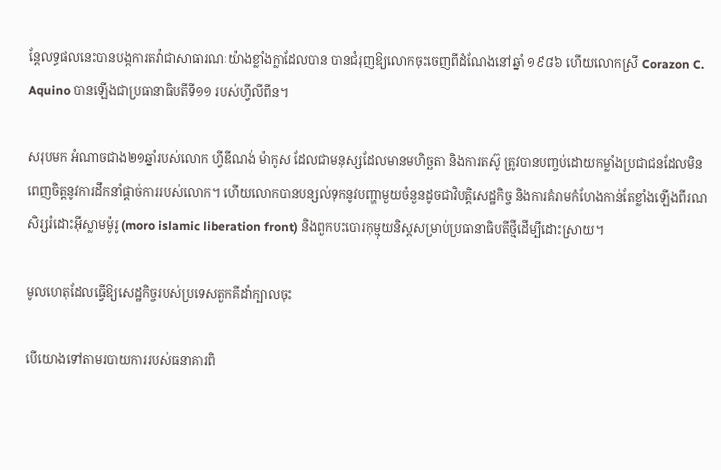ន្តែលទ្ធផលនេះបានបង្កការតវ៉ាជាសាធារណៈយ៉ាងខ្លាំងក្លាដែលបាន បានជំរុញឱ្យលោកចុះចេញពីដំណែងនៅឆ្នាំ ១៩៨៦ ហើយលោកស្រី Corazon C. Aquino បានឡើងជាប្រធានាធិបតីទី១១ របស់ហ្វីលីពីន។

សរុបមក អំណាចជាង២១ឆ្នាំរបស់លោក ហ្វីឌីណង់ ម៉ាកូស ដែលជាមនុស្សដែលមានមហិច្ឆតា និងការតស៊ូ ត្រូវបានបញ្ចប់ដោយកម្លាំងប្រជាជនដែលមិនពេញចិត្តនូវការដឹកនាំផ្តាច់ការរបស់លោក។ ហើយលោកបានបន្សល់ទុកនូវបញ្ហាមួយចំនួនដូចជាវិបត្តិសេដ្ឋកិច្ច និងការគំរាមកំហែងកាន់តែខ្លាំងឡើងពីរណសិរ្សរំដោះអ៊ីស្លាមម៉ូរូ (moro islamic liberation front) និងពួកបះបោរកុម្មុយនិស្តសម្រាប់ប្រធានាធិបតីថ្មីដើម្បីដោះស្រាយ។

មូលហេតុដែលធ្វើឱ្យសេដ្ឋកិច្ចរបស់ប្រទេសតួកគីដាំក្បាលចុះ

បើយោងទៅតាមរបាយការរបស់ធនាគារពិ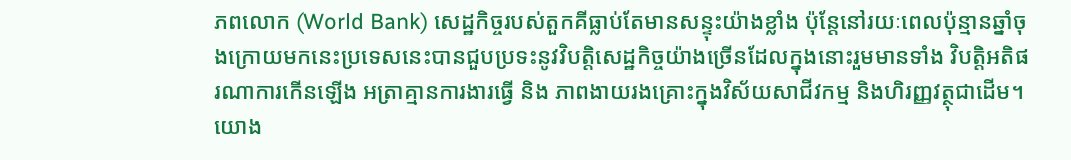ភពលោក (World Bank) សេដ្ឋកិច្ចរបស់តួកគីធ្លាប់តែមានសន្ទុះយ៉ាងខ្លាំង ប៉ុន្តែនៅរយៈពេលប៉ុន្មានឆ្នាំចុងក្រោយមកនេះប្រទេសនេះបានជួបប្រទះនូវវិបត្តិសេដ្ឋកិច្ចយ៉ាងច្រើនដែលក្នុងនោះរួមមានទាំង វិបត្តិអតិផរណាការកើនឡើង អត្រាគ្មានការងារធ្វើ និង ភាពងាយរងគ្រោះក្នុងវិស័យសាជីវកម្ម និងហិរញ្ញវត្ថុជាដើម។ យោង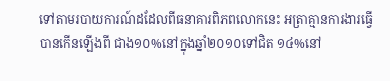ទៅតាមរបាយការណ៍ដដែលពីធនាគារពិភពលោកនេះ អត្រាគ្មានការងារធ្វើបានកើនឡើងពី ជាង១០%នៅក្នុងឆ្នាំ២០១០ទៅជិត ១៤%នៅ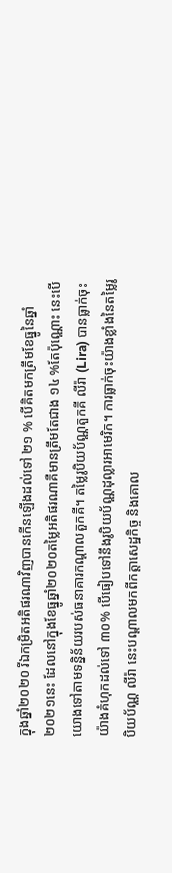ក្នុងឆ្នាំ២០២០ រីឯកម្រិតអតិផរណាវិញបានកើនឡើងដល់ទៅ ២១ % បើគិតមកត្រឹមខែធ្នូនៃឆ្នាំ២០២១នេះ ដែលនៅក្នុងខែធ្នូឆ្នាំ២០២០តម្លៃអតិផរណាគឺមានត្រឹមតែជាង ១៤ %តែប៉ុណ្ណោះ នេះបើយោងទៅតាមទន្និន័យរបស់ធនាគារកណ្ដាលតួកគី។ តម្លៃរូបិយប័ណ្ណតួកគី លីរ៉ា (Lira) បានធ្លាក់ចុះយ៉ាងគំហុកដល់ទៅ ៣០% បើធៀបទៅនឹងរូបិយប័ណ្ណដុល្លារអាមេរិក។ ការធ្លាក់ចុះយ៉ាងខ្លាំងនៃតម្លៃរូបិយប័ណ្ណ លីរ៉ា នេះបណ្តាលមកពីកត្តាសេដ្ឋកិច្ច និងគោល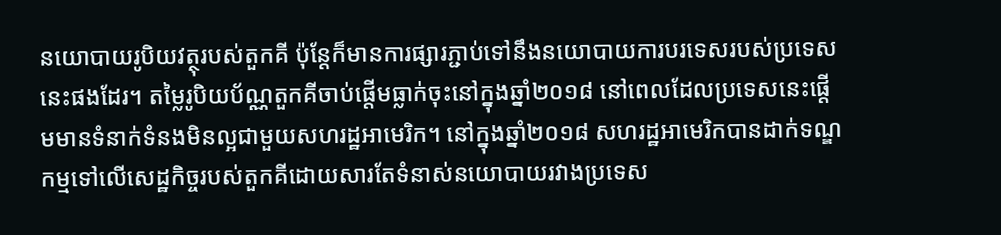នយោបាយរូបិយវត្ថុរបស់តួកគី ប៉ុន្តែក៏មានការផ្សារភ្ជាប់ទៅនឹងនយោបាយការបរទេសរបស់ប្រទេសនេះផងដែរ។ តម្លៃរូបិយប័ណ្ណតួកគីចាប់ផ្តើមធ្លាក់ចុះនៅក្នុងឆ្នាំ២០១៨ នៅពេលដែលប្រទេសនេះផ្ដើមមានទំនាក់ទំនងមិនល្អជាមួយសហរដ្ឋអាមេរិក។ នៅក្នុងឆ្នាំ២០១៨ សហរដ្ឋអាមេរិកបានដាក់ទណ្ឌកម្មទៅលើសេដ្ឋកិច្ចរបស់តួកគីដោយសារតែទំនាស់នយោបាយរវាងប្រទេស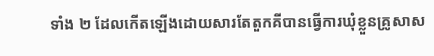ទាំង ២ ដែលកើតឡើងដោយសារតែតួកគីបានធ្វើការឃុំខ្លួនគ្រូសាស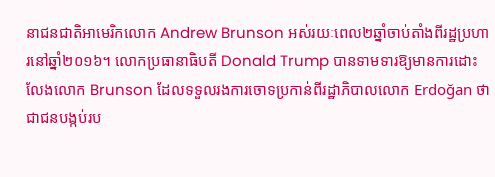នាជនជាតិអាមេរិកលោក Andrew Brunson អស់រយៈពេល២ឆ្នាំចាប់តាំងពីរដ្ឋប្រហារនៅឆ្នាំ២០១៦។ លោកប្រធានាធិបតី Donald Trump បានទាមទារឱ្យមានការដោះលែងលោក Brunson ដែលទទួលរងការចោទប្រកាន់ពីរដ្ឋាភិបាលលោក Erdoğan ថាជាជនបង្កប់រប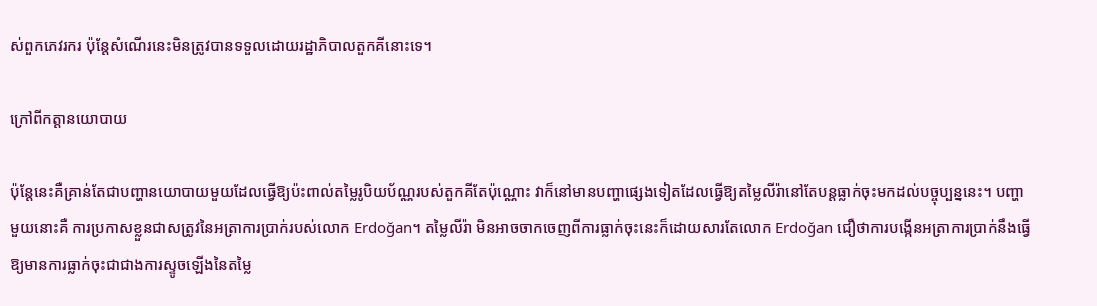ស់ពួកភេវរករ ប៉ុន្តែសំណើរនេះមិនត្រូវបានទទួលដោយរដ្ឋាភិបាលតួកគីនោះទេ។

ក្រៅពីកត្តានយោបាយ

ប៉ុន្តែនេះគឺគ្រាន់តែជាបញ្ហានយោបាយមួយដែលធ្វើឱ្យប៉ះពាល់តម្លៃរូបិយប័ណ្ណរបស់តួកគីតែប៉ុណ្ណោះ វាក៏នៅមានបញ្ហាផ្សេងទៀតដែលធ្វើឱ្យតម្លៃលីរ៉ានៅតែបន្តធ្លាក់ចុះមកដល់បច្ចុប្បន្ននេះ។ បញ្ហាមួយនោះគឺ ការប្រកាសខ្លួនជាសត្រូវនៃអត្រាការប្រាក់របស់លោក Erdoğan។ តម្លៃលីរ៉ា មិនអាចចាកចេញពីការធ្លាក់ចុះនេះក៏ដោយសារតែលោក Erdoğan ជឿថាការបង្កើនអត្រាការប្រាក់នឹងធ្វើឱ្យមានការធ្លាក់ចុះជាជាងការស្ទូចឡើងនៃតម្លៃ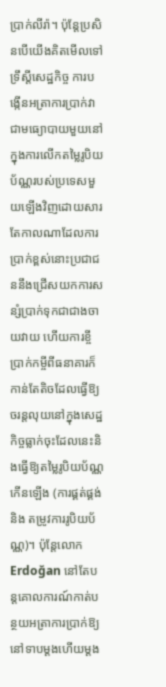ប្រាក់លីរ៉ា។ ប៉ុន្តែប្រសិនបើយើងគិតមើលទៅទ្រឹស្តីសេដ្ឋកិច្ច ការបង្កើនអត្រាការប្រាក់វាជាមធ្យោបាយមួយនៅក្នុងការលើកតម្លៃរូបិយប័ណ្ណរបស់ប្រទេសមួយឡើងវិញដោយសារតែកាលណាដែលការប្រាក់ខ្ពស់នោះប្រជាជននឹងជ្រើសយកការសន្សំប្រាក់ទុកជាជាងចាយវាយ ហើយការខ្ចីប្រាក់កម្ចីពីធនាគារក៏កាន់តែតិចដែលធ្វើឱ្យចរន្តលុយនៅក្នុងសេដ្ឋកិច្ចធ្លាក់ចុះដែលនេះនិងធ្វើឱ្យតម្លៃរូបិយប័ណ្ណកើនឡើង (ការផ្គត់ផ្គង់ និង តម្រូវការរូបិយប័ណ្ណ)។ ប៉ុន្តែលោក Erdoğan នៅតែបន្តគោលការណ៍កាត់បន្ថយអត្រាការប្រាក់ឱ្យនៅទាបម្ដងហើយម្ដង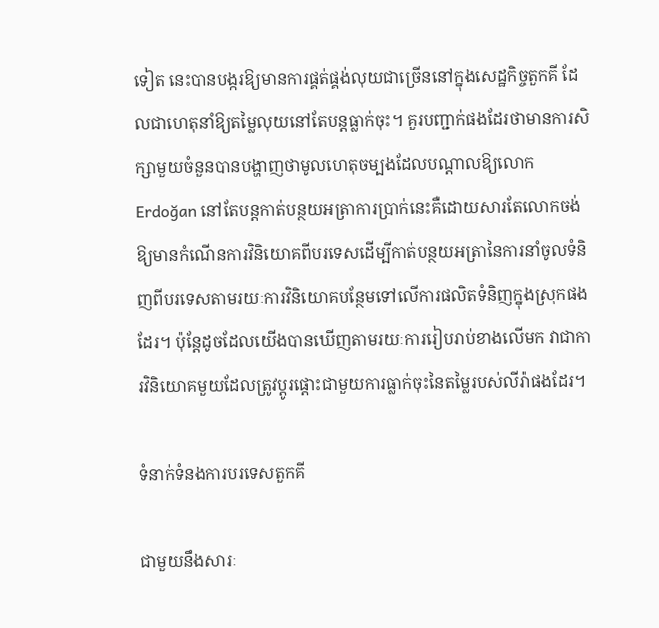ទៀត នេះបានបង្ករឱ្យមានការផ្គត់ផ្គង់លុយជាច្រើននៅក្នុងសេដ្ឋកិច្ចតួកគី ដែលជាហេតុនាំឱ្យតម្លៃលុយនៅតែបន្តធ្លាក់ចុះ។ គួរបញ្ជាក់ផងដែរថាមានការសិក្សាមួយចំនួនបានបង្ហាញថាមូលហេតុចម្បងដែលបណ្តាលឱ្យលោក Erdoğan នៅតែបន្តកាត់បន្ថយអត្រាការប្រាក់នេះគឺដោយសារតែលោកចង់ឱ្យមានកំណើនការវិនិយោគពីបរទេសដើម្បីកាត់បន្ថយអត្រានៃការនាំចូលទំនិញពីបរទេសតាមរយៈការវិនិយោគបន្ថែមទៅលើការផលិតទំនិញក្នុងស្រុកផងដែរ។ ប៉ុន្តែដូចដែលយើងបានឃើញតាមរយៈការរៀបរាប់ខាងលើមក វាជាការវិនិយោគមួយដែលត្រូវប្តូរផ្តោះជាមួយការធ្លាក់ចុះនៃតម្លៃរបស់លីរ៉ាផងដែរ។

ទំនាក់ទំនងការបរទេសតួកគី

ជាមួយនឹងសារៈ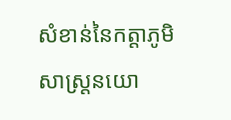សំខាន់នៃកត្តាភូមិសាស្រ្តនយោ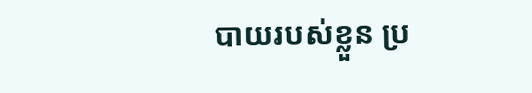បាយរបស់ខ្លួន ប្រ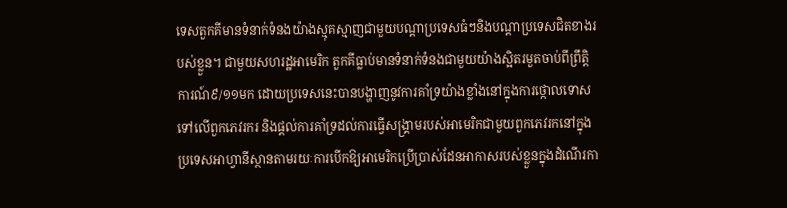ទេសតួកគីមានទំនាក់ទំនងយ៉ាងស្មុគស្មាញជាមួយបណ្តាប្រទេសធំៗនិងបណ្តាប្រទេសជិតខាងរបស់ខ្លួន។ ជាមួយសហរដ្ឋអាមេរិក តួកគីធ្លាប់មានទំនាក់ទំនងជាមួយយ៉ាងស្អិតរមួតចាប់ពីព្រឹត្តិការណ៍៩/១១មក ដោយប្រទេសនេះបានបង្ហាញនូវការគាំទ្រយ៉ាងខ្លាំងនៅក្នុងការថ្កោលទោសទៅលើពួកភេវរករ និងផ្តល់ការគាំទ្រដល់ការធ្វើសង្គ្រាមរបស់អាមេរិកជាមួយពួកភេវរកនៅក្នុងប្រទេសអាហ្វានីស្ថានតាមរយៈការបើកឱ្យអាមេរិកប្រើប្រាស់ដែនអាកាសរបស់ខ្លួនក្នុងដំណើរកា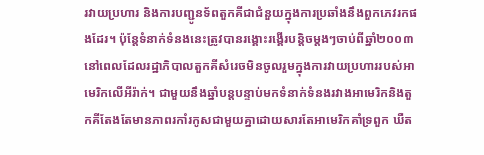រវាយប្រហារ និងការបញ្ជូនទ័ពតួកគីជាជំនួយក្នុងការប្រឆាំងនឹងពួកភេវរកផងដែរ។ ប៉ុន្តែទំនាក់ទំនងនេះត្រូវបានរង្គោះរង្គើរបន្តិចម្តងៗចាប់ពីឆ្នាំ២០០៣នៅពេលដែលរដ្ឋាភិបាលតួកគីសំរេចមិនចូលរួមក្នុងការវាយប្រហាររបស់អាមេរិកលើអីរ៉ាក់។ ជាមួយនឹងឆ្នាំបន្តបន្ទាប់មកទំនាក់ទំនងរវាងអាមេរិកនិងតួកគីតែងតែមានភាពរកាំរកូសជាមួយគ្នាដោយសារតែអាមេរិកគាំទ្រពួក ឃឺត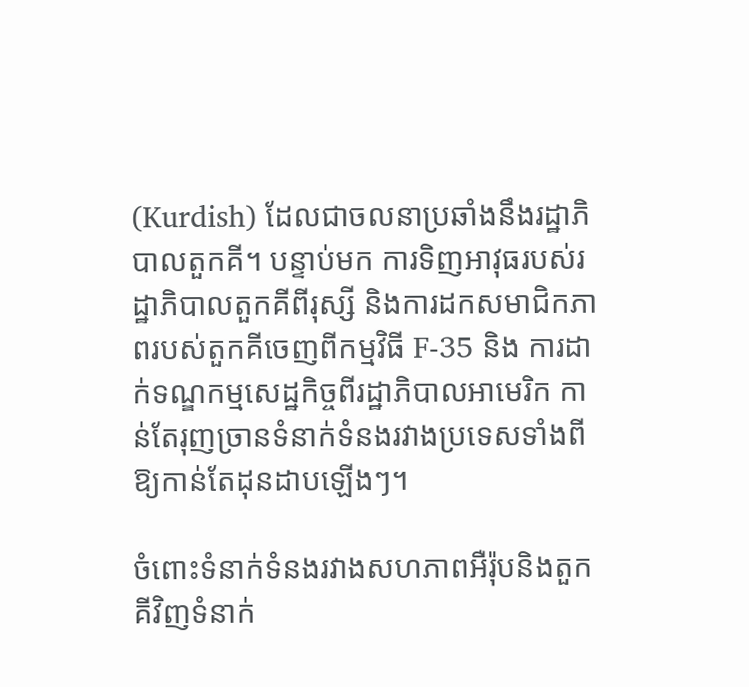(Kurdish) ដែលជាចលនាប្រឆាំងនឹងរដ្ឋាភិបាលតួកគី។ បន្ទាប់មក ការទិញអាវុធរបស់រដ្ឋាភិបាលតួកគីពីរុស្សី និងការដកសមាជិកភាពរបស់តួកគីចេញពីកម្មវិធី F-35 និង ការដាក់ទណ្ឌកម្មសេដ្ឋកិច្ចពីរដ្ឋាភិបាលអាមេរិក កាន់តែរុញច្រានទំនាក់ទំនងរវាងប្រទេសទាំងពីឱ្យកាន់តែដុនដាបឡើងៗ។

ចំពោះទំនាក់ទំនងរវាងសហភាពអឺរ៉ុបនិងតួកគីវិញទំនាក់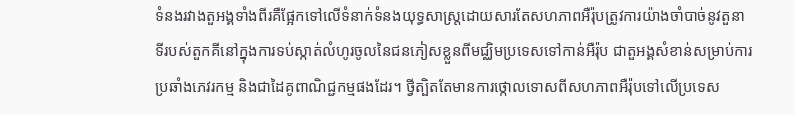ទំនងរវាងតួអង្គទាំងពីរគឺផ្អែកទៅលើទំនាក់ទំនងយុទ្ធសាស្រ្តដោយសារតែសហភាពអឺរ៉ុបត្រូវការយ៉ាងចាំបាច់នូវតួនាទីរបស់តួកគីនៅក្នុងការទប់ស្កាត់លំហូរចូលនៃជនភៀសខ្លួនពីមជ្ឈិមប្រទេសទៅកាន់អឺរ៉ុប ជាតួអង្គសំខាន់សម្រាប់ការប្រឆាំងភេវរកម្ម និងជាដៃគូពាណិជ្ជកម្មផងដែរ។ ថ្វីត្បិតតែមានការថ្កោលទោសពីសហភាពអឺរ៉ុបទៅលើប្រទេស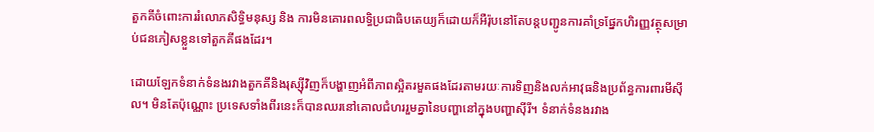តួកគីចំពោះការរំលោភសិទ្ធិមនុស្ស និង ការមិនគោរពលទ្ធិប្រជាធិបតេយ្យក៏ដោយក៏អឺរ៉ុបនៅតែបន្តបញ្ជូនការគាំទ្រផ្នែកហិរញ្ញវត្ថុសម្រាប់ជនភៀសខ្លួនទៅតួកគីផងដែរ។

ដោយឡែកទំនាក់ទំនងរវាងតួកគីនិងរុស្ស៊ីវិញក៏បង្ហាញអំពីភាពស្អិតរមួតផងដែរតាមរយៈការទិញនិងលក់អាវុធនិងប្រព័ន្ធការពារមីស៊ីល។ មិនតែប៉ុណ្ណោះ ប្រទេសទាំងពីរនេះក៏បានឈរនៅគោលជំហររួមគ្នានៃបញ្ហានៅក្នុងបញ្ហាស៊ីរី។ ទំនាក់ទំនងរវាង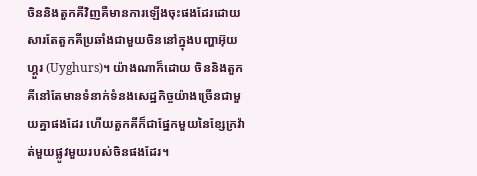ចិននិងតួកគីវិញគឺមានការឡើងចុះផងដែរដោយសារតែតួកគីប្រឆាំងជាមួយចិននៅក្នុងបញ្ហាអ៊ុយហ្គួរ (Uyghurs)។ យ៉ាងណាក៏ដោយ ចិននិងតួកគីនៅតែមានទំនាក់ទំនងសេដ្ឋកិច្ចយ៉ាងច្រើនជាមួយគ្នាផងដែរ ហើយតួកគីក៏ជាផ្នែកមួយនៃខ្សែក្រវ៉ាត់មួយផ្លូវមួយរបស់ចិនផងដែរ។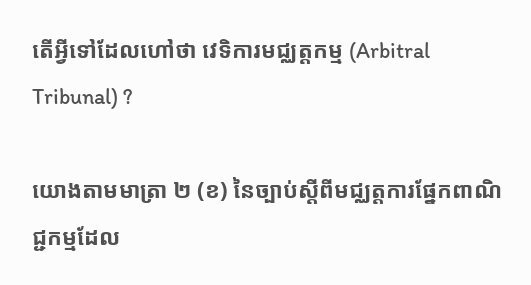តើអ្វីទៅដែលហៅថា វេទិការមជ្ឈត្តកម្ម (Arbitral Tribunal) ?

យោងតាមមាត្រា ២ (ខ) នៃច្បាប់ស្តីពីមជ្ឈត្តការផ្នែកពាណិជ្ជកម្មដែល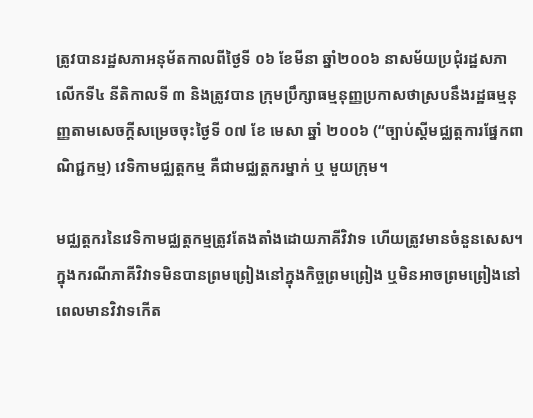ត្រូវបានរដ្ឋសភាអនុម័តកាលពីថ្ងៃទី ០៦ ខែមីនា ឆ្នាំ២០០៦ នាសម័យប្រជុំរដ្ឋសភាលើកទី៤ នីតិកាលទី ៣ និងត្រូវបាន ក្រុមប្រឹក្សាធម្មនុញ្ញប្រកាសថាស្របនឹងរដ្ឋធម្មនុញ្ញតាមសេចក្តីសម្រេចចុះថ្ងៃទី ០៧ ខែ មេសា ឆ្នាំ ២០០៦ (“ច្បាប់ស្តីមជ្ឈត្តការផ្នែកពាណិជ្ជកម្ម) វេទិកាមជ្ឈត្តកម្ម គឺជាមជ្ឈត្តករម្នាក់ ឬ មួយក្រុម។

មជ្ឈត្តករនៃវេទិកាមជ្ឈត្តកម្មត្រូវតែងតាំងដោយភាគីវិវាទ ហើយត្រូវមានចំនួនសេស។ ក្នុងករណីភាគីវិវាទមិនបានព្រមព្រៀងនៅក្នុងកិច្ចព្រមព្រៀង ឬមិនអាចព្រមព្រៀងនៅពេលមានវិវាទកើត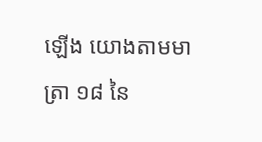ឡើង យោងតាមមាត្រា ១៨ នៃ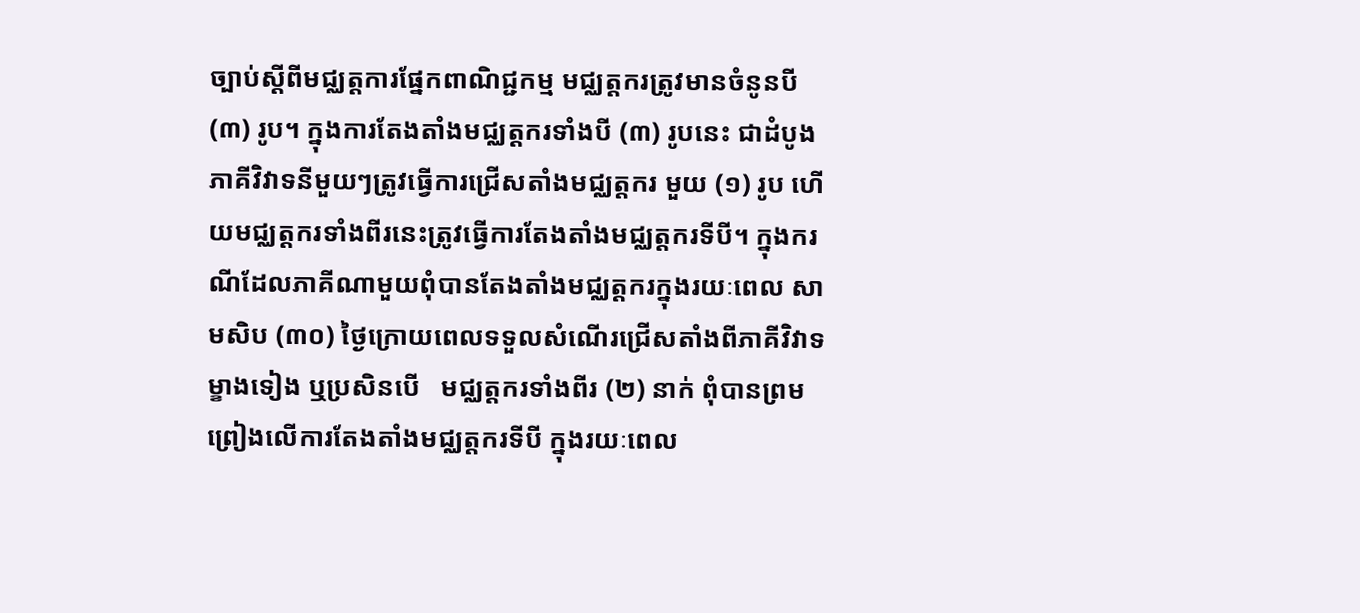ច្បាប់ស្តីពីមជ្ឈត្តការផ្នែកពាណិជ្ជកម្ម មជ្ឈត្តករត្រូវមានចំនូនបី (៣) រូប។ ក្នុងការតែងតាំងមជ្ឈត្តករទាំងបី (៣) រូបនេះ ជាដំបូងភាគីវិវាទនីមួយៗត្រូវធ្វើការជ្រើសតាំងមជ្ឈត្តករ មួយ (១) រូប ហើយមជ្ឈត្តករទាំងពីរនេះត្រូវធ្វើការតែងតាំងមជ្ឈត្តករទីបី។ ក្នុងករណីដែលភាគីណាមួយពុំបានតែងតាំងមជ្ឈត្តករក្នុងរយៈពេល សាមសិប (៣០) ថ្ងៃក្រោយពេលទទួលសំណើរជ្រើសតាំងពីភាគីវិវាទម្ខាងទៀង ឬប្រសិនបើ   មជ្ឈត្តករទាំងពីរ (២) នាក់ ពុំបានព្រមព្រៀងលើការតែងតាំងមជ្ឈត្តករទីបី ក្នុងរយៈពេល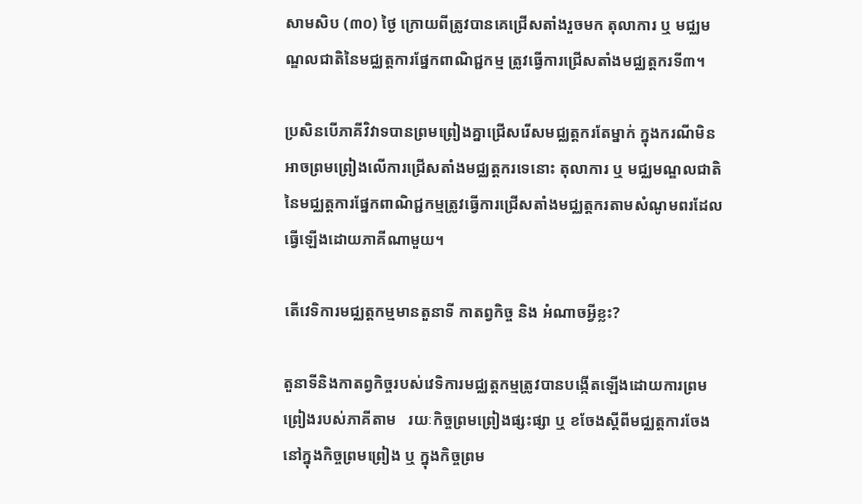សាមសិប (៣០) ថ្ងៃ ក្រោយពីត្រូវបានគេជ្រើសតាំងរួចមក តុលាការ ឬ មជ្ឈមណ្ឌលជាតិនៃមជ្ឈត្តការផ្នែកពាណិជ្ជកម្ម ត្រូវធ្វើការជ្រើសតាំងមជ្ឈត្តករទី៣។

ប្រសិនបើភាគីវិវាទបានព្រមព្រៀងគ្នាជ្រើសរើសមជ្ឈត្តករតែម្នាក់ ក្នុងករណីមិនអាចព្រមព្រៀងលើការជ្រើសតាំងមជ្ឈត្តករទេនោះ តុលាការ ឬ មជ្ឈមណ្ឌលជាតិនៃមជ្ឈត្តការផ្នែកពាណិជ្ជកម្មត្រូវធ្វើការជ្រើសតាំងមជ្ឈត្តករតាមសំណូមពរដែលធ្វើឡើងដោយភាគីណាមួយ។

តើវេទិការមជ្ឈត្តកម្មមានតួនាទី កាតព្វកិច្ច និង អំណាចអ្វីខ្លះ?

តួនាទីនិងកាតព្វកិច្ចរបស់វេទិការមជ្ឈត្តកម្មត្រូវបានបង្កើតឡើងដោយការព្រមព្រៀងរបស់ភាគីតាម   រយៈកិច្ចព្រមព្រៀងផ្សះផ្សា ឬ ខចែងស្តីពីមជ្ឈត្តការចែងនៅក្នុងកិច្ចព្រមព្រៀង ឬ ក្នុងកិច្ចព្រម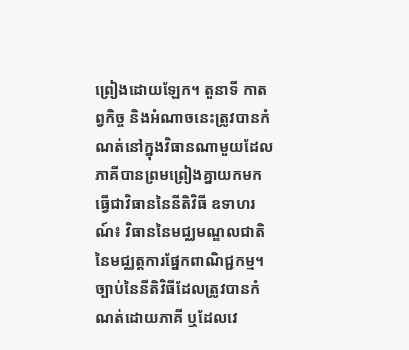ព្រៀងដោយឡែក។ តួនាទី កាតព្វកិច្ច និងអំណាចនេះត្រូវបានកំណត់នៅក្នុងវិធានណាមួយដែលភាគីបានព្រមព្រៀងគ្នាយកមកធ្វើជាវិធាននៃនីតិវិធី ឧទាហរណ៍៖ វិធាននៃមជ្ឈមណ្ឌលជាតិនៃមជ្ឈត្តការផ្នែកពាណិជ្ជកម្ម។ ច្បាប់នៃនីតិវិធីដែលត្រូវបានកំណត់ដោយភាគី ឬដែលវេ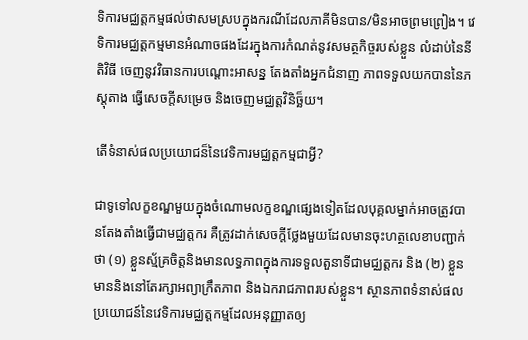ទិការមជ្ឈត្តកម្មផល់ថាសមស្របក្នុងករណីដែលភាគីមិនបាន/មិនអាចព្រមព្រៀង។ វេទិការមជ្ឈត្តកម្មមានអំណាចផងដែរក្នុងការកំណត់នូវសមត្ថកិច្ចរបស់ខ្លួន លំដាប់នៃនីតិវិធី ចេញនូវវិធានការបណ្តោះអាសន្ន តែងតាំងអ្នកជំនាញ ភាពទទួលយកបាននៃភស្តុតាង ធ្វើសេចក្តីសម្រេច និងចេញមជ្ឈត្តវិនិច្ឆ៏យ។

តើទំនាស់ផលប្រយោជន៏នៃវេទិការមជ្ឈត្តកម្មជាអ្វី?

ជាទូទៅលក្ខខណ្ឌមួយក្នុងចំណោមលក្ខខណ្ឌផ្សេងទៀតដែលបុគ្គលម្នាក់អាចត្រូវបានតែងតាំងធ្វើជាមជ្ឈត្តករ គឺត្រូវដាក់សេចក្តីថ្លែងមួយដែលមានចុះហត្ថលេខាបញ្ជាក់ថា (១) ខ្លួនស្ម័គ្រចិត្តនិងមានលទ្ធភាពក្នុងការទទួលតួនាទីជាមជ្ឈត្តករ និង (២) ខ្លួនមាននិងនៅតែរក្សាអព្យាក្រឹតភាព និងឯករាជភាពរបស់ខ្លួន។ ស្ថានភាពទំនាស់ផលប្រយោជន៍នៃវេទិការមជ្ឈត្តកម្មដែលអនុញ្ញាតឲ្យ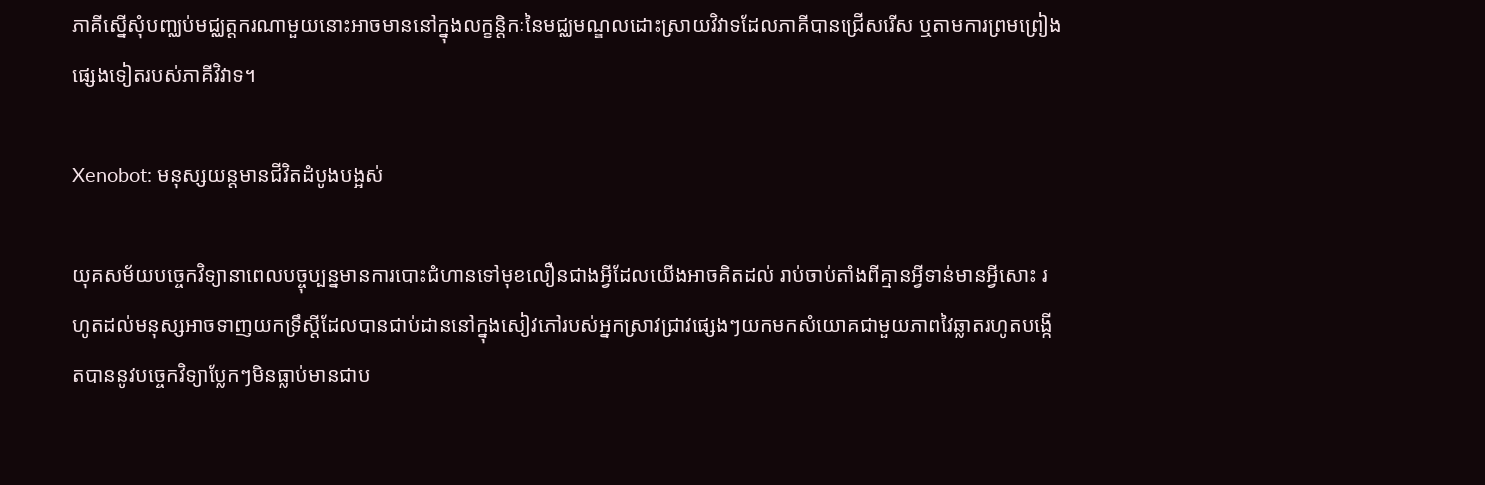ភាគីស្នើសុំបញ្ឈប់មជ្ឈត្តករណាមួយនោះអាចមាននៅក្នុងលក្ខន្តិកៈនៃមជ្ឈមណ្ឌលដោះស្រាយវិវាទដែលភាគីបានជ្រើសរើស ឬតាមការព្រមព្រៀងផ្សេងទៀតរបស់ភាគីវិវាទ។

Xenobot: មនុស្សយន្តមានជីវិតដំបូងបង្អស់

យុគសម័យបច្ចេកវិទ្យានាពេលបច្ចុប្បន្នមានការបោះជំហានទៅមុខលឿនជាងអ្វីដែលយើងអាចគិតដល់ រាប់ចាប់តាំងពីគ្មានអ្វីទាន់មានអ្វីសោះ រហូតដល់មនុស្សអាចទាញយកទ្រឹស្តីដែលបានជាប់ដាននៅក្នុងសៀវភៅរបស់អ្នកស្រាវជ្រាវផ្សេងៗយកមកសំយោគជាមួយភាពវៃឆ្លាតរហូតបង្កើតបាននូវបច្ចេកវិទ្យាប្លែកៗមិនធ្លាប់មានជាប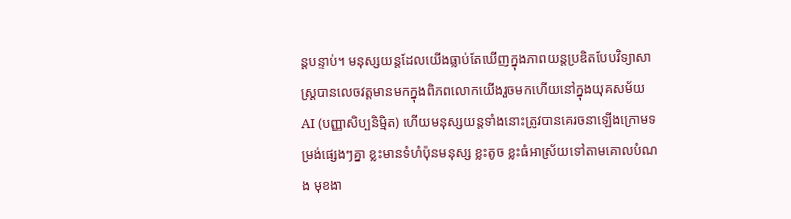ន្តបន្ទាប់។ មនុស្សយន្តដែលយើងធ្លាប់តែឃើញក្នុងភាពយន្តប្រឌិតបែបវិទ្យាសាស្ត្របានលេចវត្តមានមកក្នុងពិភពលោកយើងរួចមកហើយនៅក្នុងយុគសម័យ AI (បញ្ញាសិប្បនិម្មិត) ហើយមនុស្សយន្តទាំងនោះត្រូវបានគេរចនាឡើងក្រោមទម្រង់ផ្សេងៗគ្នា ខ្លះមានទំហំប៉ុនមនុស្ស ខ្លះតូច ខ្លះធំអាស្រ័យទៅតាមគោលបំណង មុខងា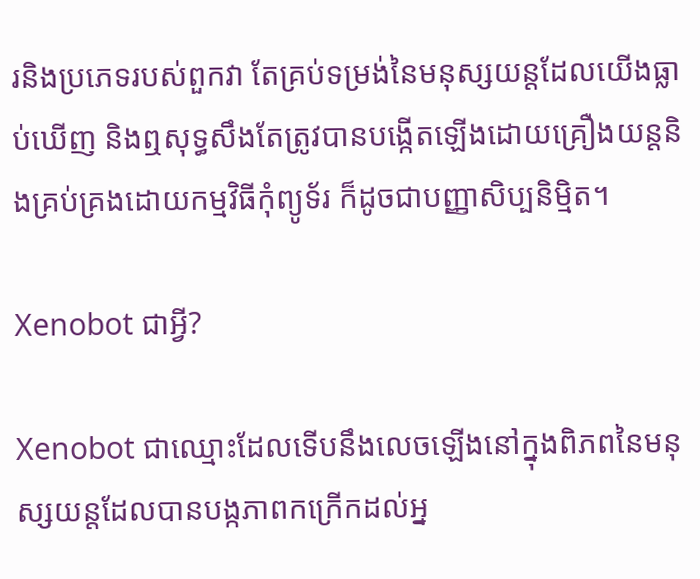រនិងប្រភេទរបស់ពួកវា តែគ្រប់ទម្រង់នៃមនុស្សយន្តដែលយើងធ្លាប់ឃើញ និងឮសុទ្ធសឹងតែត្រូវបានបង្កើតឡើងដោយគ្រឿងយន្តនិងគ្រប់គ្រងដោយកម្មវិធីកុំព្យូទ័រ ក៏ដូចជាបញ្ញាសិប្បនិម្មិត។

Xenobot ជាអ្វី?

Xenobot ជាឈ្មោះដែលទើបនឹងលេចឡើងនៅក្នុងពិភពនៃមនុស្សយន្តដែលបានបង្កភាពកក្រើកដល់អ្ន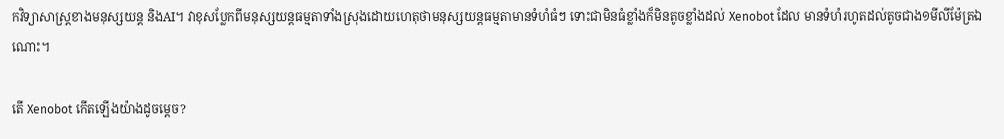កវិទ្យាសាស្ត្រខាងមនុស្សយន្ត និងAI។ វាខុសប្លែកពីមនុស្សយន្តធម្មតាទាំងស្រុងដោយហេតុថាមនុស្សយន្តធម្មតាមានទំហំធំៗ ទោះជាមិនធំខ្លាំងក៏មិនតូចខ្លាំងដល់ Xenobot ដែល មានទំហំរហូតដល់តូចជាង១មីលីម៉ែត្រឯណោះ។

តើ Xenobot កើតឡើងយ៉ាងដូចម្តេច?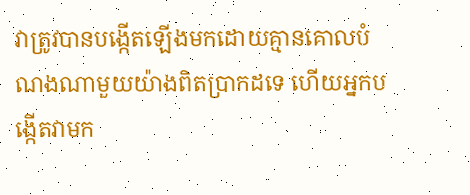វាត្រូវបានបង្កើតឡើងមកដោយគ្មានគោលបំណងណាមួយយ៉ាងពិតប្រាកដទេ ហើយអ្នកបង្កើតវាមក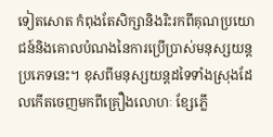ទៀតសោត កំពុងតែសិក្សានិងរិះរកពីគុណប្រយោជន៍និងគោលបំណងនៃការប្រើប្រាស់មនុស្សយន្តប្រភេទនេះ។ ខុសពីមនុស្សយន្តដទៃទាំងស្រុងដែលកើតចេញមកពីគ្រឿងលោហៈ ខ្សែភ្លើ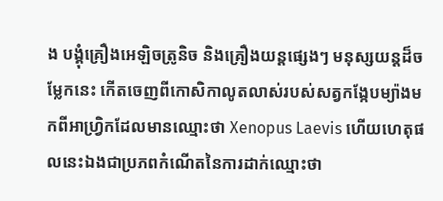ង បង្គុំគ្រឿងអេឡិចត្រូនិច និងគ្រឿងយន្តផ្សេងៗ មនុស្សយន្តដ៏ចម្លែកនេះ កើតចេញពីកោសិកាលូតលាស់របស់សត្វកង្កែបម្យ៉ាងមកពីអាហ្រ្វិកដែលមានឈ្មោះថា Xenopus Laevis ហើយហេតុផលនេះឯងជាប្រភពកំណើតនៃការដាក់ឈ្មោះថា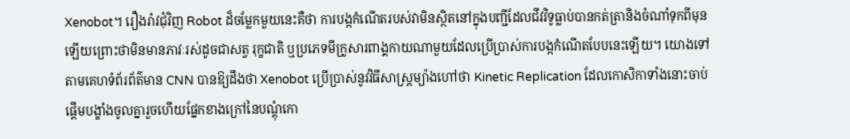Xenobot។ រឿងរ៉ាវជុំវិញ Robot ដ៏ចម្លែកមួយនេះគឺថា ការបង្កកំណើតរបស់វាមិនស្ថិតនៅក្នុងបញ្ជីដែលជីវវិទូធ្លាប់បានកត់ត្រានិងចំណាំទុកពីមុនឡើយព្រោះថាមិនមានភាវៈរស់ដូចជាសត្វ រុក្ខជាតិ ឬប្រភេទមីក្រូសារពាង្គកាយណាមួយដែលប្រើប្រាស់ការបង្កកំណើតបែបនេះឡើយ។ យោងទៅតាមគេហទំព័រព័ត៌មាន CNN បានឱ្យដឹងថា Xenobot ប្រើប្រាស់នូវវិធីសាស្ត្រម្យ៉ាងហៅថា Kinetic Replication ដែលកោសិកាទាំងនោះចាប់ផ្តើមបង្ខាំងចូលគ្នារួចហើយផ្នែកខាងក្រៅនៃបណ្តុំកោ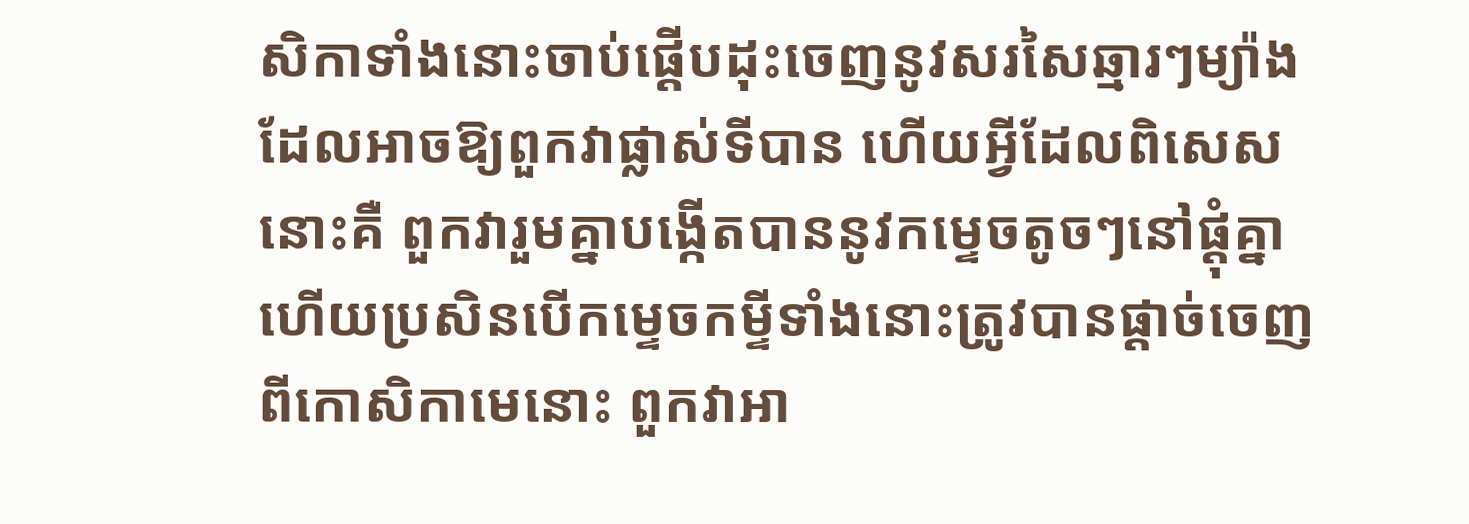សិកាទាំងនោះចាប់ផ្តើបដុះចេញនូវសរសៃឆ្មារៗម្យ៉ាងដែលអាចឱ្យពួកវាផ្លាស់ទីបាន ហើយអ្វីដែលពិសេសនោះគឺ ពួកវារួមគ្នាបង្កើតបាននូវកម្ទេចតូចៗនៅផ្តុំគ្នា ហើយប្រសិនបើកម្ទេចកម្ទីទាំងនោះត្រូវបានផ្តាច់ចេញពីកោសិកាមេនោះ ពួកវាអា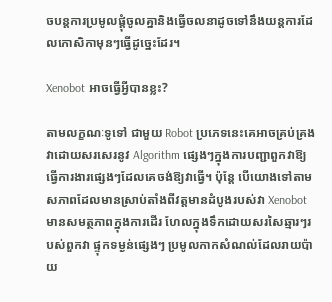ចបន្តការប្រមូលផ្តុំចូលគ្នានិងធ្វើចលនាដូចទៅនឹងយន្តការដែលកោសិកាមុនៗធ្វើដូច្នេះដែរ។

Xenobot អាចធ្វើអ្វីបានខ្លះ?

តាមលក្ខណៈទូទៅ ជាមួយ Robot ប្រភេទនេះគេអាចគ្រប់គ្រងវាដោយសរសេរនូវ Algorithm ផ្សេងៗក្នុងការបញ្ជាពួកវាឱ្យធ្វើការងារផ្សេងៗដែលគេចង់ឱ្យវាធ្វើ។ ប៉ុន្តែ បើយោងទៅតាមសភាពដែលមានស្រាប់តាំងពីវត្តមានដំបូងរបស់វា Xenobot មានសមត្ថភាពក្នុងការដើរ ហែលក្នុងទឹកដោយសរសៃឆ្មារៗរបស់ពួកវា ផ្ទុកទម្ងន់ផ្សេងៗ ប្រមូលកាកសំណល់ដែលរាយប៉ាយ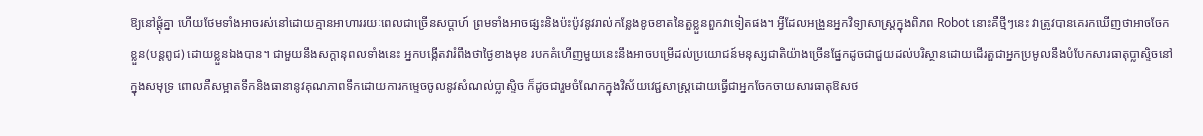ឱ្យនៅផ្តុំគ្នា ហើយថែមទាំងអាចរស់នៅដោយគ្មានអាហាររយៈពេលជាច្រើនសប្តាហ៍ ព្រមទាំងអាចផ្សះនិងប៉ះប៉ូវនូវរាល់កន្លែងខូចខាតនៃតួខ្លួនពួកវាទៀតផង។ អ្វីដែលអង្រួនអ្នកវិទ្យាសាស្ត្រក្នុងពិភព Robot នោះគឺថ្មីៗនេះ វាត្រូវបានគេរកឃើញថាអាចចែកខ្លួន(បន្តពូជ) ដោយខ្លួនឯងបាន។ ជាមួយនឹងសក្តានុពលទាំងនេះ អ្នកបង្កើតវារំពឹងថាថ្ងៃខាងមុខ របកគំហើញមួយនេះនឹងអាចបម្រើដល់ប្រយោជន៍មនុស្សជាតិយ៉ាងច្រើនផ្នែកដូចជាជួយដល់បរិស្ថានដោយដើរតួជាអ្នកប្រមូលនឹងបំបែកសារធាតុប្លាស្ទិចនៅក្នុងសមុទ្រ ពោលគឺសម្អាតទឹកនិងធានានូវគុណភាពទឹកដោយការកម្ទេចចូលនូវសំណល់ប្លាស្ទិច ក៏ដូចជារួមចំណែកក្នុងវិស័យវេជ្ជសាស្ត្រដោយធ្វើជាអ្នកចែកចាយសារធាតុឱសថ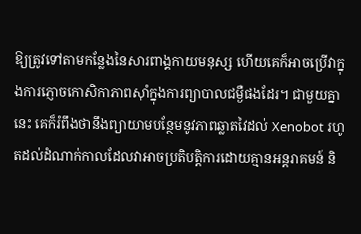ឱ្យត្រូវទៅតាមកន្លែងនៃសារពាង្គកាយមនុស្ស ហើយគេក៏អាចប្រើវាក្នុងការភ្ញោចកោសិកាភាពស៊ាំក្នុងការព្យាបាលជម្ងឺផងដែរ។ ជាមួយគ្នានេះ គេក៏រំពឹងថានឹងព្យាយាមបន្ថែមនូវភាពឆ្លាតវៃដល់ Xenobot រហូតដល់ដំណាក់កាលដែលវាអាចប្រតិបត្តិការដោយគ្មានអន្តរាគមន៍ និ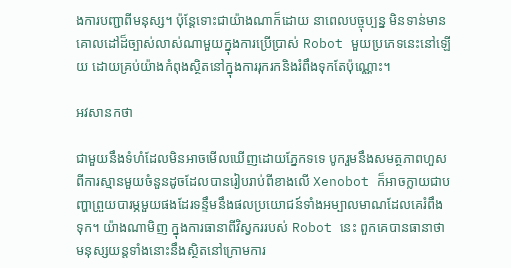ងការបញ្ជាពីមនុស្ស។ ប៉ុន្តែទោះជាយ៉ាងណាក៏ដោយ នាពេលបច្ចុប្បន្ន មិនទាន់មានគោលដៅដ៏ច្បាស់លាស់ណាមួយក្នុងការប្រើប្រាស់ Robot មួយប្រភេទនេះនៅឡើយ ដោយគ្រប់យ៉ាងកំពុងស្ថិតនៅក្នុងការរុករកនិងរំពឹងទុកតែប៉ុណ្ណោះ។

អវសានកថា

ជាមួយនឹងទំហំដែលមិនអាចមើលឃើញដោយភ្នែកទទេ បូករួមនឹងសមត្ថភាពហួសពីការស្មានមួយចំនួនដូចដែលបានរៀបរាប់ពីខាងលើ Xenobot ក៏អាចក្លាយជាបញ្ហាព្រួយបារម្ភមួយផងដែរទន្ទឹមនឹងផលប្រយោជន៍ទាំងអម្បាលមាណដែលគេរំពឹងទុក។ យ៉ាងណាមិញ ក្នុងការធានាពីវិស្វកររបស់ Robot នេះ ពួកគេបានធានាថាមនុស្សយន្តទាំងនោះនឹងស្ថិតនៅក្រោមការ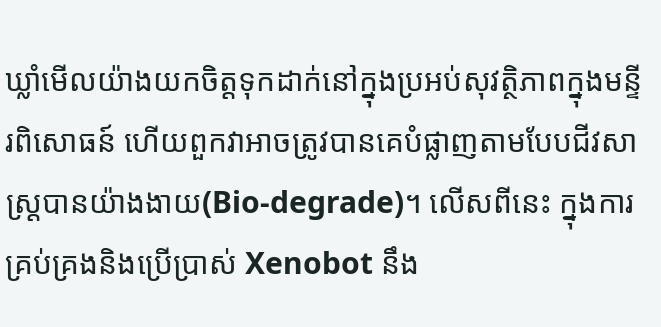ឃ្លាំមើលយ៉ាងយកចិត្តទុកដាក់នៅក្នុងប្រអប់សុវត្ថិភាពក្នុងមន្ទីរពិសោធន៍ ហើយពួកវាអាចត្រូវបានគេបំផ្លាញតាមបែបជីវសាស្ត្របានយ៉ាងងាយ(Bio-degrade)។ លើសពីនេះ ក្នុងការគ្រប់គ្រងនិងប្រើប្រាស់ Xenobot នឹង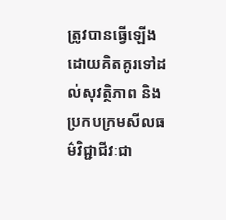ត្រូវបានធ្វើឡើងដោយគិតគូរទៅដល់សុវត្ថិភាព និងប្រកបក្រមសីលធម៌វិជ្ជាជីវៈជា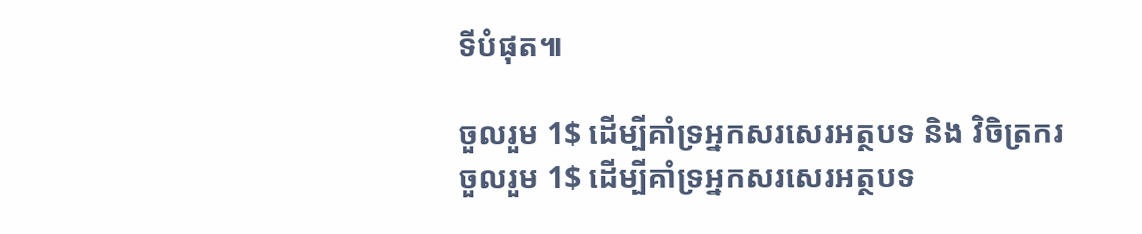ទីបំផុត៕

ចួលរួម 1$ ដើម្បីគាំទ្រអ្នកសរសេរអត្ថបទ និង វិចិត្រករ
ចួលរួម 1$ ដើម្បីគាំទ្រអ្នកសរសេរអត្ថបទ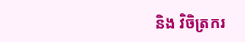និង វិចិត្រករ